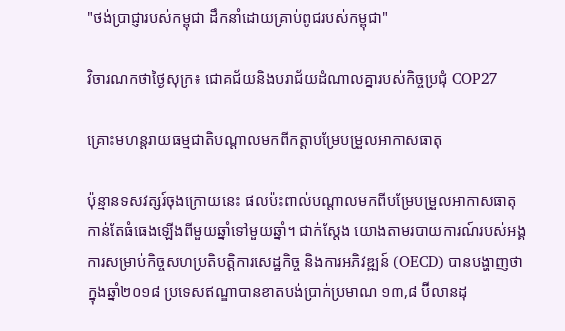"ថង់ប្រាជ្ញារបស់កម្ពុជា ដឹកនាំដោយគ្រាប់ពូជរបស់កម្ពុជា"

វិចារណកថាថ្ងៃសុក្រ៖ ជោគជ័យនិងបរាជ័យដំណាលគ្នារបស់កិច្ចប្រជុំ COP27

គ្រោះមហន្តរាយធម្មជាតិបណ្ដាលមកពីកត្តាបម្រែបម្រួលអាកាសធាតុ

ប៉ុន្មានទសវត្សរ៍ចុងក្រោយនេះ ផលប៉ះពាល់បណ្ដាលមកពីបម្រែបម្រួលអាកាសធាតុកាន់តែធំធេងឡើងពីមួយឆ្នាំទៅមួយឆ្នាំ។ ជាក់ស្ដែង យោងតាមរបាយការណ៍របស់អង្គការសម្រាប់កិច្ចសហប្រតិបត្តិការសេដ្ឋកិច្ច និងការអភិវឌ្ឍន៍ (OECD) បានបង្ហាញថា ក្នុងឆ្នាំ២០១៨ ប្រទេសឥណ្ឌាបានខាតបង់ប្រាក់ប្រមាណ ១៣,៨ ប៊ីលានដុ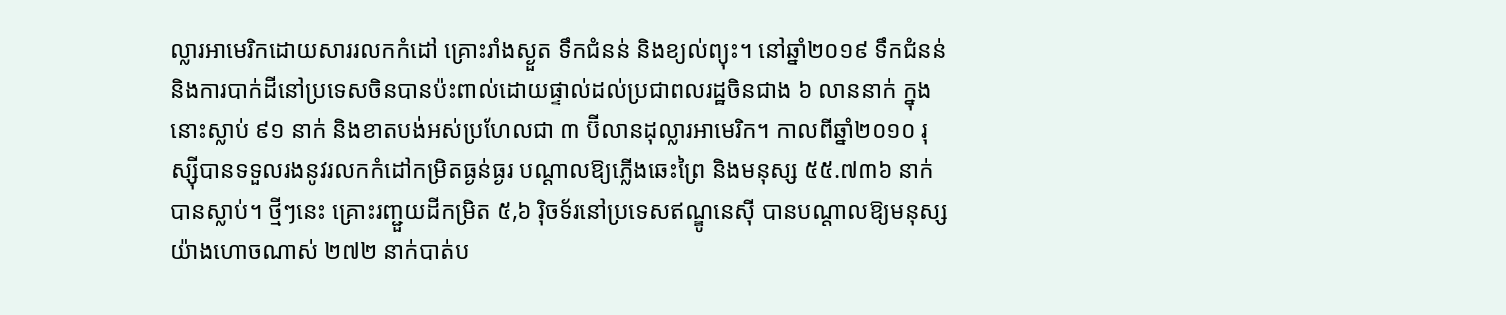ល្លារអាមេរិកដោយសាររលកកំដៅ គ្រោះរាំងស្ងួត ទឹកជំនន់ និងខ្យល់ព្យុះ។ នៅឆ្នាំ២០១៩ ទឹកជំនន់ និងការបាក់ដីនៅប្រទេសចិនបានប៉ះពាល់ដោយផ្ទាល់ដល់ប្រជាពលរដ្ឋចិនជាង ៦ លាននាក់ ក្នុងនោះស្លាប់ ៩១ នាក់ និងខាតបង់អស់ប្រហែលជា ៣ ប៊ីលានដុល្លារអាមេរិក។ កាលពីឆ្នាំ២០១០ រុស្ស៊ីបានទទួលរងនូវរលកកំដៅកម្រិតធ្ងន់ធ្ងរ បណ្ដាលឱ្យភ្លើងឆេះព្រៃ និងមនុស្ស ៥៥.៧៣៦ នាក់បានស្លាប់។ ថ្មីៗនេះ គ្រោះរញ្ជួយដីកម្រិត ៥,៦ រ៉ិចទ័រនៅប្រទេសឥណ្ឌូនេស៊ី បានបណ្តាលឱ្យមនុស្សយ៉ាងហោចណាស់ ២៧២ នាក់បាត់ប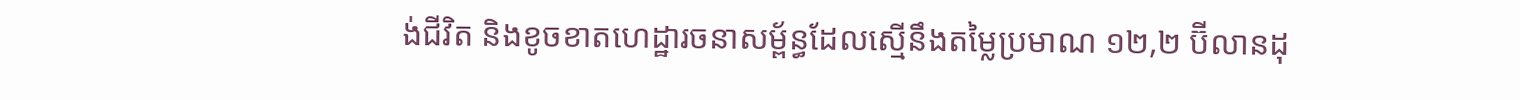ង់ជីវិត និងខូចខាតហេដ្ឋារចនាសម្ព័ន្ធដែលស្មើនឹងតម្លៃប្រមាណ ១២,២ ប៊ីលានដុ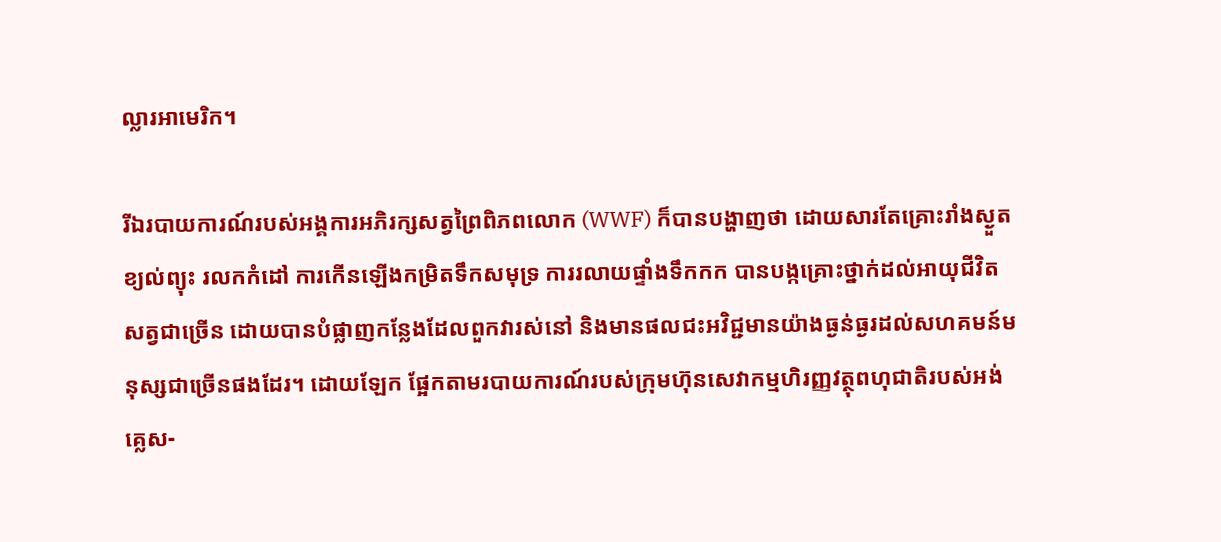ល្លារអាមេរិក។

រីឯរបាយការណ៍របស់អង្គការអភិរក្សសត្វព្រៃពិភពលោក (WWF) ក៏បានបង្ហាញថា ដោយសារតែគ្រោះរាំងស្ងួត ខ្យល់ព្យុះ រលកកំដៅ ការកើនឡើងកម្រិតទឹកសមុទ្រ ការរលាយផ្ទាំងទឹកកក បានបង្កគ្រោះថ្នាក់ដល់អាយុជីវិតសត្វជាច្រើន ដោយបានបំផ្លាញកន្លែងដែលពួកវារស់នៅ និងមានផលជះអវិជ្ជមានយ៉ាងធ្ងន់ធ្ងរដល់សហគមន៍មនុស្សជាច្រើនផងដែរ។ ដោយឡែក ផ្អែកតាមរបាយការណ៍របស់ក្រុមហ៊ុនសេវាកម្មហិរញ្ញវត្ថុពហុជាតិរបស់អង់គ្លេស-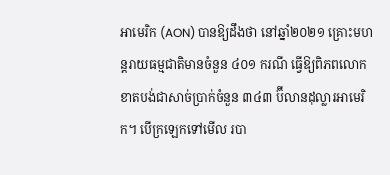អាមេរិក (AON) បានឱ្យដឹងថា នៅឆ្នាំ២០២១ គ្រោះមហន្តរាយធម្មជាតិមានចំនួន ៤០១ ករណី ធ្វើឱ្យពិភពលោកខាតបង់ជាសាច់ប្រាក់ចំនួន ៣៤៣ ប៊ីលានដុល្លារអាមេរិក។ បើក្រឡេកទៅមើល របា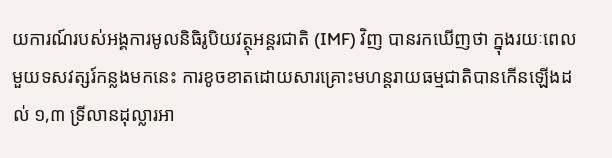យការណ៍របស់អង្គការមូលនិធិរូបិយវត្ថុអន្តរជាតិ (IMF) វិញ បានរកឃើញថា ក្នុងរយៈពេលមួយទសវត្សរ៍កន្លងមកនេះ ការខូចខាតដោយសារគ្រោះមហន្តរាយធម្មជាតិបានកើនឡើងដល់ ១,៣ ទ្រីលានដុល្លារអា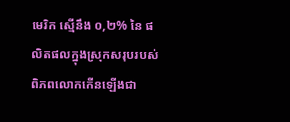មេរិក ស្មើនឹង ០,២% នៃ ផលិតផលក្នុងស្រុកសរុបរបស់ពិភពលោកកើនឡើងជា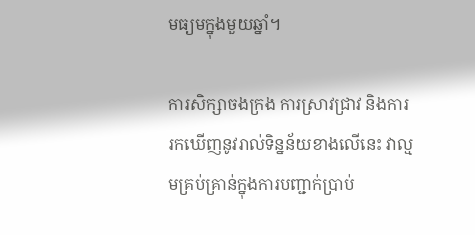មធ្យមក្នុងមួយឆ្នាំ។

ការសិក្សាចងក្រង ការស្រាវជ្រាវ និងការរកឃើញនូវរាល់ទិន្នន័យខាងលើនេះ វាល្មមគ្រប់គ្រាន់ក្នុងការបញ្ជាក់ប្រាប់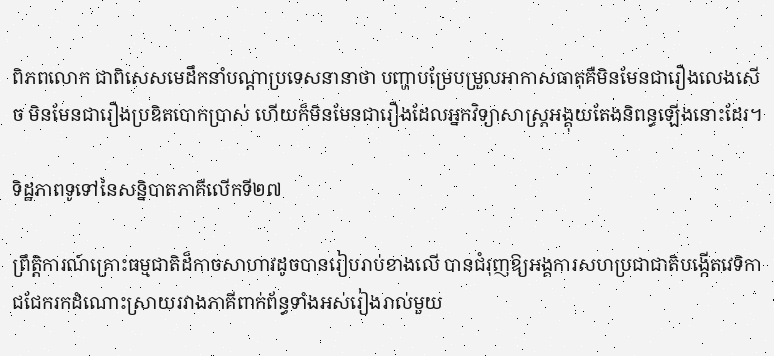ពិភពលោក ជាពិសេសមេដឹកនាំបណ្ដាប្រទេសនានាថា បញ្ហាបម្រែបម្រួលអាកាសធាតុគឺមិនមែនជារឿងលេងសើច មិនមែនជារឿងប្រឌិតបោកប្រាស់ ហើយក៏មិនមែនជារឿងដែលអ្នកវិទ្យាសាស្ត្រអង្គុយតែងនិពន្ធឡើងនោះដែរ។

ទិដ្ឋភាពទូទៅនៃសន្និបាតភាគីលើកទី២៧

ព្រឹត្តិការណ៍គ្រោះធម្មជាតិដ៏កាចសាហាវដូចបានរៀបរាប់ខាងលើ បានជំរុញឱ្យអង្គការសហប្រជាជាតិបង្កើតវេទិកាជជែករកដំណោះស្រាយរវាងភាគីពាក់ព័ន្ធទាំងអស់រៀងរាល់មួយ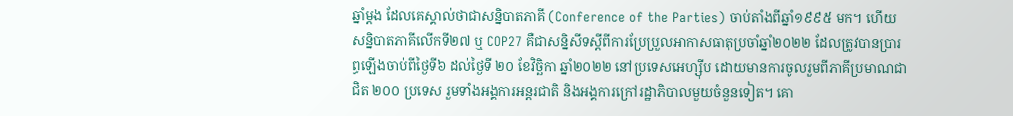ឆ្នាំម្ដង ដែលគេស្គាល់ថាជាសន្និបាតភាគី (Conference of the Parties) ចាប់តាំងពីឆ្នាំ១៩៩៥ មក។ ហើយសន្និបាតភាគីលើកទី២៧ ឬ COP27 គឺជាសន្និសីទស្តីពីការប្រែប្រួលអាកាសធាតុប្រចាំឆ្នាំ២០២២ ដែលត្រូវបានប្រារព្ធឡើងចាប់ពីថ្ងៃទី៦ ដល់ថ្ងៃទី ២០ ខែវិច្ឆិកា ឆ្នាំ២០២២ នៅប្រទេសអេហ្ស៊ីប ដោយមានការចូលរួមពីភាគីប្រមាណជាជិត ២០០ ប្រទេស រួមទាំងអង្គការអន្តរជាតិ និងអង្គការក្រៅរដ្ឋាភិបាលមួយចំនួនទៀត។ គោ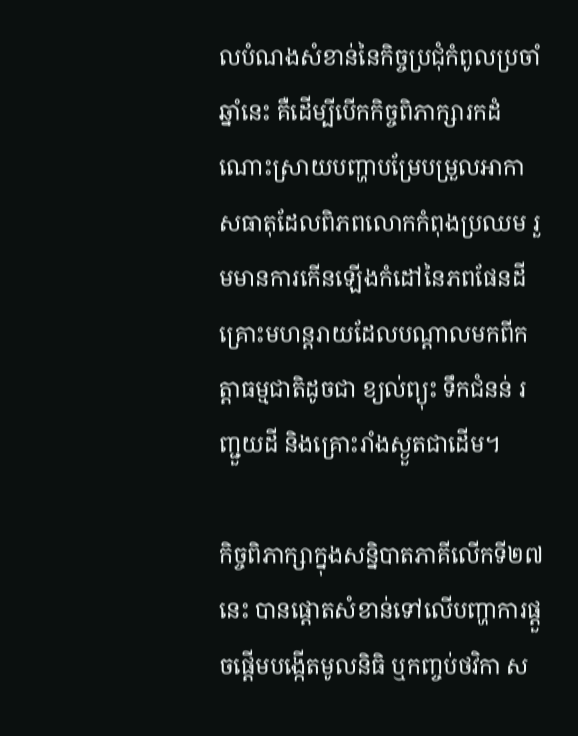លបំណងសំខាន់នៃកិច្ចប្រជុំកំពូលប្រចាំឆ្នាំនេះ គឺដើម្បីបើកកិច្ចពិភាក្សារកដំណោះស្រាយបញ្ហាបម្រែបម្រួលអាកាសធាតុដែលពិភពលោកកំពុងប្រឈម រួមមានការកើនឡើងកំដៅនៃភពផែនដី គ្រោះមហន្តរាយដែលបណ្ដាលមកពីកត្តាធម្មជាតិដូចជា ខ្យល់ព្យុះ ទឹកជំនន់ រញ្ជួយដី និងគ្រោះរាំងស្ងួតជាដើម។

កិច្ចពិភាក្សាក្នុងសន្និបាតភាគីលើកទី២៧ នេះ បានផ្ដោតសំខាន់ទៅលើបញ្ហាការផ្ដួចផ្ដើមបង្កើតមូលនិធិ ឬកញ្ចប់ថវិកា ស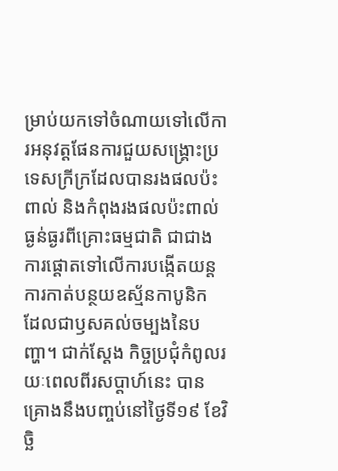ម្រាប់យកទៅចំណាយទៅលើការអនុវត្តផែនការជួយសង្គ្រោះប្រទេសក្រីក្រដែលបានរងផលប៉ះពាល់ និងកំពុងរងផលប៉ះពាល់ធ្ងន់ធ្ងរពីគ្រោះធម្មជាតិ ជាជាងការផ្ដោតទៅលើការបង្កើតយន្តការកាត់បន្ថយឧស្ម័នកាបូនិក ដែលជាឫសគល់ចម្បងនៃបញ្ហា។ ជាក់ស្ដែង កិច្ចប្រជុំកំពូលរយៈពេលពីរសប្ដាហ៍នេះ បានគ្រោងនឹងបញ្ចប់នៅថ្ងៃទី១៩ ខែវិច្ឆិ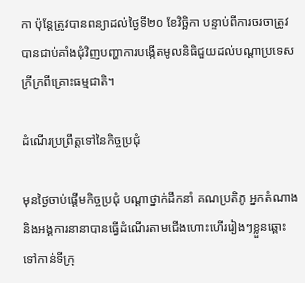កា ប៉ុន្តែត្រូវបានពន្យាដល់ថ្ងៃទី២០ ខែវិច្ឆិកា បន្ទាប់ពីការចរចាត្រូវបានជាប់គាំងជុំវិញបញ្ហាការបង្កើតមូលនិធិជួយដល់បណ្ដាប្រទេសក្រីក្រពីគ្រោះធម្មជាតិ។

ដំណើរប្រព្រឹត្តទៅនៃកិច្ចប្រជុំ

មុនថ្ងៃចាប់ផ្ដើមកិច្ចប្រជុំ បណ្ដាថ្នាក់ដឹកនាំ គណប្រតិភូ អ្នកតំណាង និងអង្គការនានាបានធ្វើដំណើរតាមជើងហោះហើររៀងៗខ្លួនឆ្ពោះទៅកាន់ទីក្រុ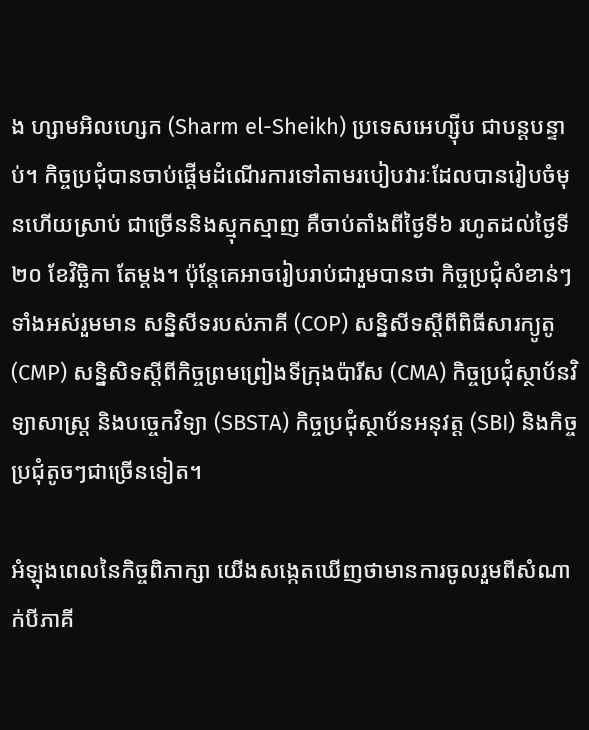ង ហ្សាមអិលហ្សេក (Sharm el-Sheikh) ប្រទេសអេហ្ស៊ីប ជាបន្តបន្ទាប់។ កិច្ចប្រជុំបានចាប់ផ្ដើមដំណើរការទៅតាមរបៀបវារៈដែលបានរៀបចំមុនហើយស្រាប់ ជាច្រើននិងស្មុកស្មាញ គឺចាប់តាំងពីថ្ងៃទី៦ រហូតដល់ថ្ងៃទី២០ ខែវិច្ឆិកា តែម្ដង។ ប៉ុន្តែគេអាចរៀបរាប់ជារួមបានថា កិច្ចប្រជុំសំខាន់ៗទាំងអស់រួមមាន សន្និសីទរបស់ភាគី (COP) សន្និសីទស្ដីពីពិធីសារក្យូតូ (CMP) សន្និសិទស្ដីពីកិច្ចព្រមព្រៀងទីក្រុងប៉ារីស (CMA) កិច្ចប្រជុំស្ថាប័នវិទ្យាសាស្ត្រ និងបច្ចេកវិទ្យា (SBSTA) កិច្ចប្រជុំស្ថាប័នអនុវត្ត (SBI) និងកិច្ចប្រជុំតូចៗជាច្រើនទៀត។

អំឡុងពេលនៃកិច្ចពិភាក្សា យើងសង្កេតឃើញថាមានការចូលរួមពីសំណាក់បីភាគី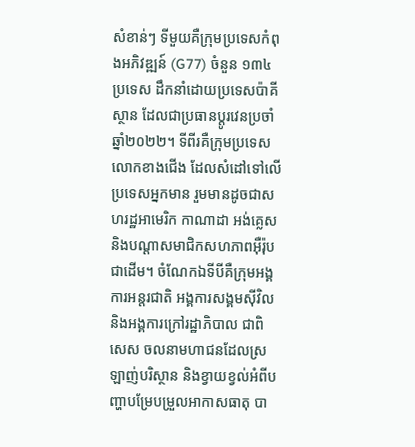សំខាន់ៗ ទីមួយគឺក្រុមប្រទេសកំពុងអភិវឌ្ឍន៍ (G77) ចំនួន ១៣៤ ប្រទេស ដឹកនាំដោយប្រទេសប៉ាគីស្ថាន ដែលជាប្រធានប្ដូរវេនប្រចាំឆ្នាំ២០២២។ ទីពីរគឺក្រុមប្រទេសលោកខាងជើង ដែលសំដៅទៅលើប្រទេសអ្នកមាន រួមមានដូចជាសហរដ្ឋអាមេរិក កាណាដា អង់គ្លេស និងបណ្ដាសមាជិកសហភាពអ៊ឺរ៉ុបជាដើម។ ចំណែកឯទីបីគឺក្រុមអង្គការអន្តរជាតិ អង្គការសង្គមស៊ីវិល និងអង្គការក្រៅរដ្ឋាភិបាល ជាពិសេស ចលនាមហាជនដែលស្រឡាញ់បរិស្ថាន និងខ្វាយខ្វល់អំពីបញ្ហាបម្រែបម្រួលអាកាសធាតុ បា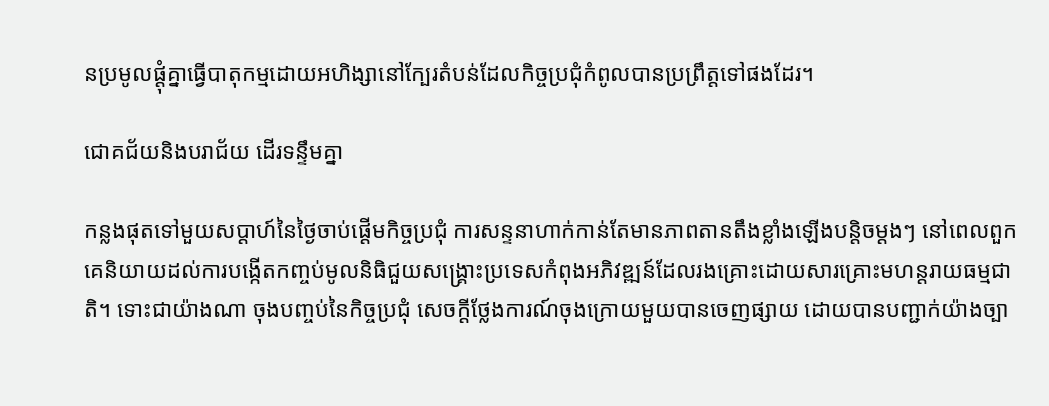នប្រមូលផ្ដុំគ្នាធ្វើបាតុកម្មដោយអហិង្សានៅក្បែរតំបន់ដែលកិច្ចប្រជុំកំពូលបានប្រព្រឹត្តទៅផងដែរ។

ជោគជ័យនិងបរាជ័យ ដើរទន្ទឹមគ្នា

កន្លងផុតទៅមួយសប្ដាហ៍នៃថ្ងៃចាប់ផ្ដើមកិច្ចប្រជុំ ការសន្ទនាហាក់កាន់តែមានភាពតានតឹងខ្លាំងឡើងបន្តិចម្ដងៗ នៅពេលពួកគេនិយាយដល់ការបង្កើតកញ្ចប់មូលនិធិជួយសង្គ្រោះប្រទេសកំពុងអភិវឌ្ឍន៍ដែលរងគ្រោះដោយសារគ្រោះមហន្តរាយធម្មជាតិ។ ទោះជាយ៉ាងណា ចុងបញ្ចប់នៃកិច្ចប្រជុំ សេចក្ដីថ្លែងការណ៍ចុងក្រោយមួយបានចេញផ្សាយ ដោយបានបញ្ជាក់យ៉ាងច្បា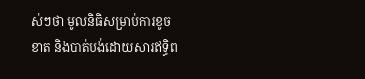ស់ៗថា មូលនិធិសម្រាប់ការខូចខាត និងបាត់បង់ដោយសារឥទ្ធិព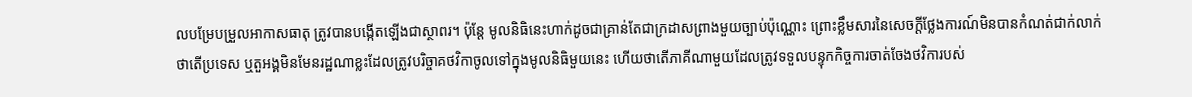លបម្រែបម្រួលអាកាសធាតុ ត្រូវបានបង្កើតឡើងជាស្ថាពរ។ ប៉ុន្តែ មូលនិធិនេះហាក់ដូចជាគ្រាន់តែជាក្រដាសព្រាងមួយច្បាប់ប៉ុណ្ណោះ ព្រោះខ្លឹមសារនៃសេចក្ដីថ្លែងការណ៍មិនបានកំណត់ជាក់លាក់ថាតើប្រទេស ឬតួអង្គមិនមែនរដ្ឋណាខ្លះដែលត្រូវបរិច្ចាគថវិកាចូលទៅក្នុងមូលនិធិមួយនេះ ហើយថាតើភាគីណាមួយដែលត្រូវទទួលបន្ទុកកិច្ចការចាត់ចែងថវិការបស់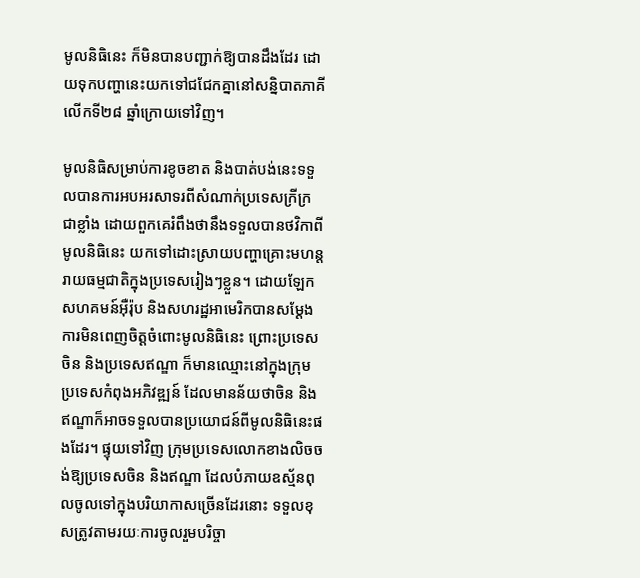មូលនិធិនេះ ក៏មិនបានបញ្ជាក់ឱ្យបានដឹងដែរ ដោយទុកបញ្ហានេះយកទៅជជែកគ្នានៅសន្និបាតភាគីលើកទី២៨ ឆ្នាំក្រោយទៅវិញ។

មូលនិធិសម្រាប់ការខូចខាត និងបាត់បង់នេះទទួលបានការអបអរសាទរពីសំណាក់ប្រទេសក្រីក្រជាខ្លាំង ដោយពួកគេរំពឹងថានឹងទទួលបានថវិកាពីមូលនិធិនេះ យកទៅដោះស្រាយបញ្ហាគ្រោះមហន្តរាយធម្មជាតិក្នុងប្រទេសរៀងៗខ្លួន។ ដោយឡែក សហគមន៍អ៊ឺរ៉ុប និងសហរដ្ឋអាមេរិកបានសម្ដែងការមិនពេញចិត្តចំពោះមូលនិធិនេះ ព្រោះប្រទេសចិន និងប្រទេសឥណ្ឌា ក៏មានឈ្មោះនៅក្នុងក្រុមប្រទេសកំពុងអភិវឌ្ឍន៍ ដែលមានន័យថាចិន និងឥណ្ឌាក៏អាចទទួលបានប្រយោជន៍ពីមូលនិធិនេះផងដែរ។ ផ្ទុយទៅវិញ ក្រុមប្រទេសលោកខាងលិចចង់ឱ្យប្រទេសចិន និងឥណ្ឌា ដែលបំភាយឧស្ម័នពុលចូលទៅក្នុងបរិយាកាសច្រើនដែរនោះ ទទួលខុសត្រូវតាមរយៈការចូលរួមបរិច្ចា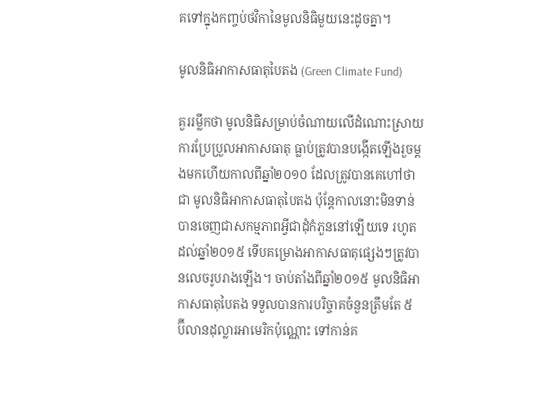គទៅក្នុងកញ្ចប់ថវិកានៃមូលនិធិមួយនេះដូចគ្នា។

មូលនិធិអាកាសធាតុបៃតង (Green Climate Fund)

គួររម្លឹកថា មូលនិធិសម្រាប់ចំណាយលើដំណោះស្រាយការប្រែប្រួលអាកាសធាតុ ធ្លាប់ត្រូវបានបង្កើតឡើងរួចម្ដងមកហើយកាលពីឆ្នាំ២០១០ ដែលត្រូវបានគេហៅថាជា មូលនិធិអាកាសធាតុបៃតង ប៉ុន្តែកាលនោះមិនទាន់បានចេញជាសកម្មភាពអ្វីជាដុំកំភួននៅឡើយទេ រហូតដល់ឆ្នាំ២០១៥ ទើបគម្រោងអាកាសធាតុផ្សេងៗត្រូវបានលេចរូបរាងឡើង។ ចាប់តាំងពីឆ្នាំ២០១៥ មូលនិធិអាកាសធាតុបៃតង ទទួលបានការបរិច្ចាគចំនួនត្រឹមតែ ៥ ប៊ីលានដុល្លារអាមេរិកប៉ុណ្ណោះ ទៅកាន់គ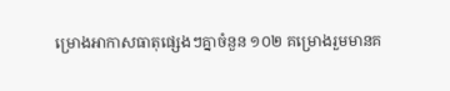ម្រោងអាកាសធាតុផ្សេងៗគ្នាចំនួន ១០២ គម្រោងរួមមានគ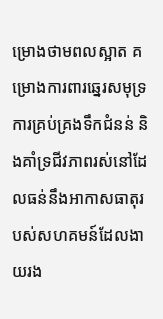ម្រោងថាមពលស្អាត គម្រោងការពារឆ្នេរសមុទ្រ ការគ្រប់គ្រងទឹកជំនន់ និងគាំទ្រជីវភាពរស់នៅដែលធន់នឹងអាកាសធាតុរបស់សហគមន៍ដែលងាយរង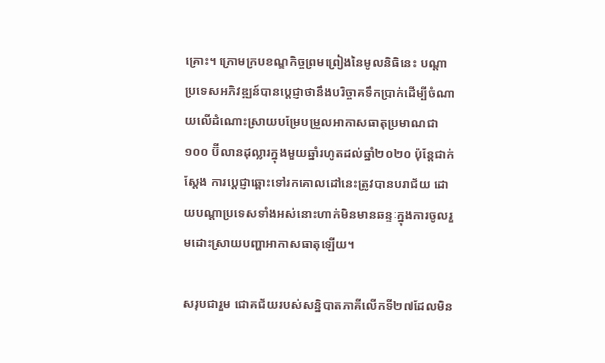គ្រោះ។ ក្រោមក្របខណ្ឌកិច្ចព្រមព្រៀងនៃមូលនិធិនេះ បណ្ដាប្រទេសអភិវឌ្ឍន៍បានប្ដេជ្ញាថានឹងបរិច្ចាគទឹកប្រាក់ដើម្បីចំណាយលើដំណោះស្រាយបម្រែបម្រួលអាកាសធាតុប្រមាណជា ១០០ ប៊ីលានដុល្លារក្នុងមួយឆ្នាំរហូតដល់ឆ្នាំ២០២០ ប៉ុន្តែជាក់ស្ដែង ការប្ដេជ្ញាឆ្ពោះទៅរកគោលដៅនេះត្រូវបានបរាជ័យ ដោយបណ្ដាប្រទេសទាំងអស់នោះហាក់មិនមានឆន្ទៈក្នុងការចូលរួមដោះស្រាយបញ្ហាអាកាសធាតុឡើយ។

សរុបជារួម ជោគជ័យរបស់សន្និបាតភាគីលើកទី២៧ដែលមិន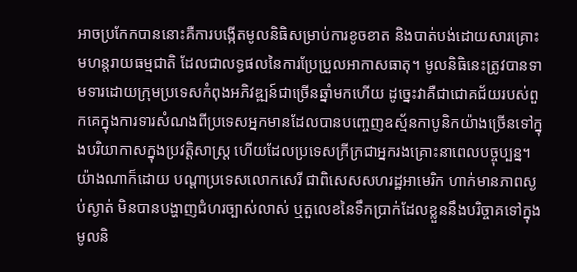អាចប្រកែកបាននោះគឺការបង្កើតមូលនិធិសម្រាប់ការខូចខាត និងបាត់បង់ដោយសារគ្រោះមហន្តរាយធម្មជាតិ ដែលជាលទ្ធផលនៃការប្រែប្រួលអាកាសធាតុ។ មូលនិធិនេះត្រូវបានទាមទារដោយក្រុមប្រទេសកំពុងអភិវឌ្ឍន៍ជាច្រើនឆ្នាំមកហើយ ដូច្នេះវាគឺជាជោគជ័យរបស់ពួកគេក្នុងការទារសំណងពីប្រទេសអ្នកមានដែលបានបញ្ចេញឧស្ម័នកាបូនិកយ៉ាងច្រើនទៅក្នុងបរិយាកាសក្នុងប្រវត្តិសាស្ត្រ ហើយដែលប្រទេសក្រីក្រជាអ្នករងគ្រោះនាពេលបច្ចុប្បន្ន។ យ៉ាងណាក៏ដោយ បណ្ដាប្រទេសលោកសេរី ជាពិសេសសហរដ្ឋអាមេរិក ហាក់មានភាពស្ងប់ស្ងាត់ មិនបានបង្ហាញជំហរច្បាស់លាស់ ឬតួលេខនៃទឹកប្រាក់ដែលខ្លួននឹងបរិច្ចាគទៅក្នុងមូលនិ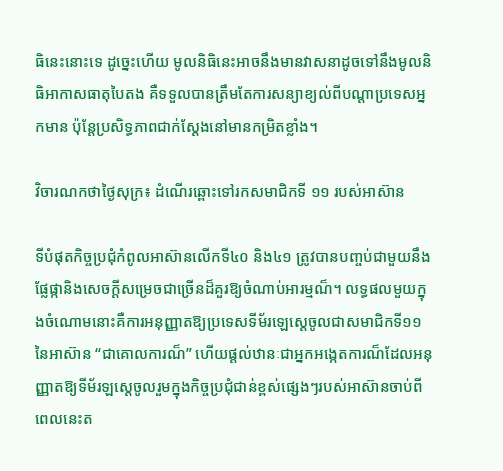ធិនេះនោះទេ ដូច្នេះហើយ មូលនិធិនេះអាចនឹងមានវាសនាដូចទៅនឹងមូលនិធិអាកាសធាតុបៃតង គឺទទួលបានត្រឹមតែការសន្យាខ្យល់ពីបណ្ដាប្រទេសអ្នកមាន ប៉ុន្តែប្រសិទ្ធភាពជាក់ស្ដែងនៅមានកម្រិតខ្លាំង។

វិចារណកថាថ្ងៃសុក្រ៖ ដំណើរឆ្ពោះទៅរកសមាជិកទី ១១ របស់អាស៊ាន

ទីបំផុតកិច្ចប្រជុំកំពូលអាស៊ានលើកទី៤០ និង៤១ ត្រូវបានបញ្ចប់ជាមួយនឹងផ្លែផ្កានិងសេចក្ដីសម្រេចជាច្រើនដ៏គួរឱ្យចំណាប់អារម្មណ៏។ លទ្ធផលមួយក្នុងចំណោមនោះគឺការអនុញ្ញាតឱ្យប្រទេសទីម័រឡេស្តេចូលជាសមាជិកទី១១នៃអាស៊ាន “ជាគោលការណ៏” ហើយផ្តល់ឋានៈជាអ្នកអង្កេតការណ៏ដែលអនុញ្ញាតឱ្យទីម័រឡស្តេចូលរួមក្នុងកិច្ចប្រជុំជាន់ខ្ពស់ផ្សេងៗរបស់អាស៊ានចាប់ពីពេលនេះត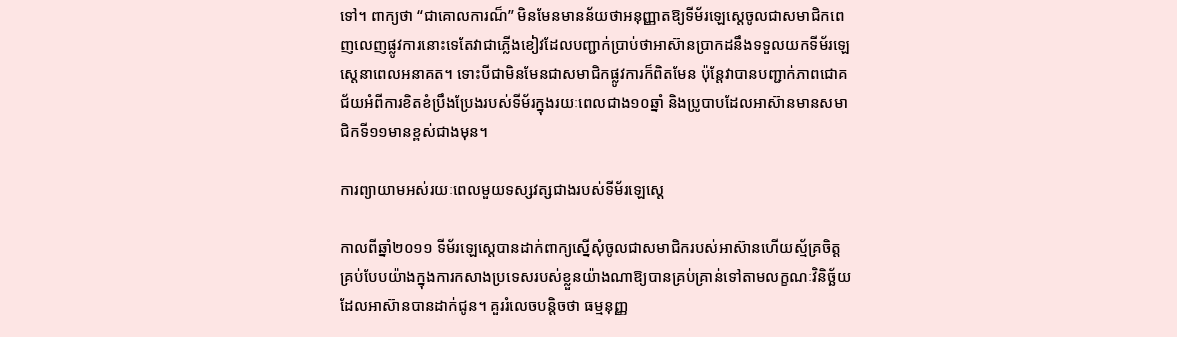ទៅ។ ពាក្យថា “ជាគោលការណ៏” មិនមែនមានន័យថាអនុញ្ញាតឱ្យទីម័រឡេស្តេចូលជាសមាជិកពេញលេញផ្លូវការនោះទេតែវាជាភ្លើងខៀវដែលបញ្ជាក់ប្រាប់ថាអាស៊ានប្រាកដនឹងទទួលយកទីម័រឡេស្តេនាពេលអនាគត។ ទោះបីជាមិនមែនជាសមាជិកផ្លូវការក៏ពិតមែន ប៉ុន្តែវាបានបញ្ជាក់ភាពជោគជ័យអំពីការខិតខំប្រឹងប្រែងរបស់ទីម័រក្នុងរយៈពេលជាង១០ឆ្នាំ និងប្រូបាបដែលអាស៊ានមានសមាជិកទី១១មានខ្ពស់ជាងមុន។

ការព្យាយាមអស់រយៈពេលមួយទស្សវត្សជាងរបស់ទីម័រឡេស្តេ

កាលពីឆ្នាំ២០១១ ទីម័រឡេស្តេបានដាក់ពាក្យស្នើសុំចូលជាសមាជិករបស់អាស៊ានហើយស្ម័គ្រចិត្តគ្រប់បែបយ៉ាងក្នុងការកសាងប្រទេសរបស់ខ្លួនយ៉ាងណាឱ្យបានគ្រប់គ្រាន់ទៅតាមលក្ខណៈវិនិច្ឆ័យដែលអាស៊ានបានដាក់ជូន។ គួររំលេចបន្តិចថា ធម្មនុញ្ញ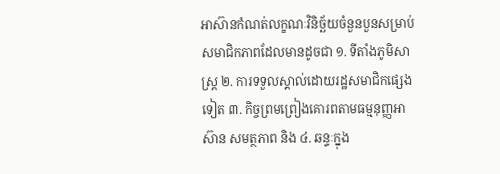អាស៊ានកំណត់លក្ខណៈវិនិច្ឆ័យចំនួនបួនសម្រាប់សមាជិកភាពដែលមានដូចជា ១. ទីតាំងភូមិសាស្ត្រ ២. ការទទួលស្គាល់ដោយរដ្ឋសមាជិកផ្សេងទៀត ៣. កិច្ចព្រមព្រៀងគោរពតាមធម្មនុញ្ញអាស៊ាន សមត្ថភាព និង ៤. ឆន្ទៈក្នុង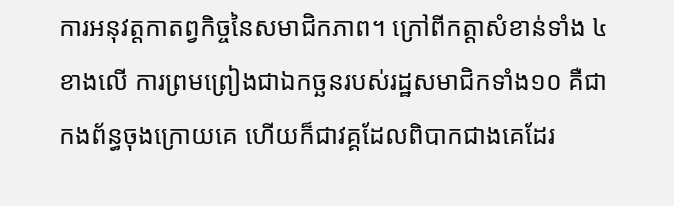ការអនុវត្តកាតព្វកិច្ចនៃសមាជិកភាព។ ក្រៅពីកត្តាសំខាន់ទាំង ៤ ខាងលើ ការព្រមព្រៀងជាឯកច្ឆនរបស់រដ្ឋសមាជិកទាំង១០ គឺជាកងព័ន្ធចុងក្រោយគេ ហើយក៏ជាវគ្គដែលពិបាកជាងគេដែរ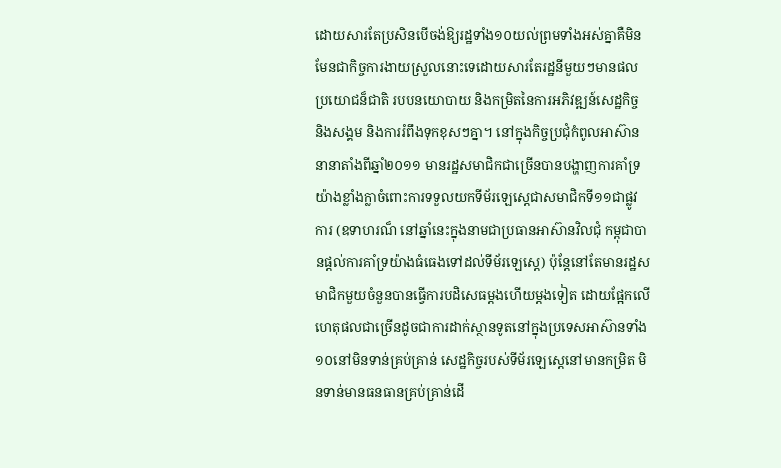ដោយសារតែប្រសិនបើចង់ឱ្យរដ្ឋទាំង១០យល់ព្រមទាំងអស់គ្នាគឺមិនមែនជាកិច្ចការងាយស្រួលនោះទេដោយសារតែរដ្ឋនីមួយៗមានផលប្រយោជន៏ជាតិ របបនយោបាយ និងកម្រិតនៃការអភិវឌ្ឍន៍សេដ្ឋកិច្ច និងសង្គម និងការរំពឹងទុកខុសៗគ្នា។ នៅក្នុងកិច្ចប្រជុំកំពូលអាស៊ាននានាតាំងពីឆ្នាំ២០១១ មានរដ្ឋសមាជិកជាច្រើនបានបង្ហាញការគាំទ្រយ៉ាងខ្លាំងក្លាចំពោះការទទួលយកទីម័រឡេស្តេជាសមាជិកទី១១ជាផ្លូវការ (ឧទាហរណ៏ នៅឆ្នាំនេះក្នុងនាមជាប្រធានអាស៊ានវិលជុំ កម្ពុជាបានផ្តល់ការគាំទ្រយ៉ាងធំធេងទៅដល់ទីម័រឡេស្តេ) ប៉ុន្តែនៅតែមានរដ្ឋសមាជិកមួយចំនួនបានធ្វើការបដិសេធម្តងហើយម្តងទៀត ដោយផ្អែកលើហេតុផលជាច្រើនដូចជាការដាក់ស្ថានទូតនៅក្នុងប្រទេសអាស៊ានទាំង១០នៅមិនទាន់គ្រប់គ្រាន់ សេដ្ឋកិច្ចរបស់ទីម័រឡេស្តេនៅមានកម្រិត មិនទាន់មានធនធានគ្រប់គ្រាន់ដើ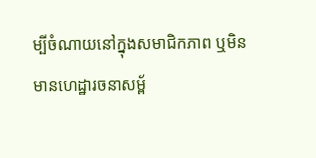ម្បីចំណាយនៅក្នុងសមាជិកភាព ឬមិនមានហេដ្ឋារចនាសម្ព័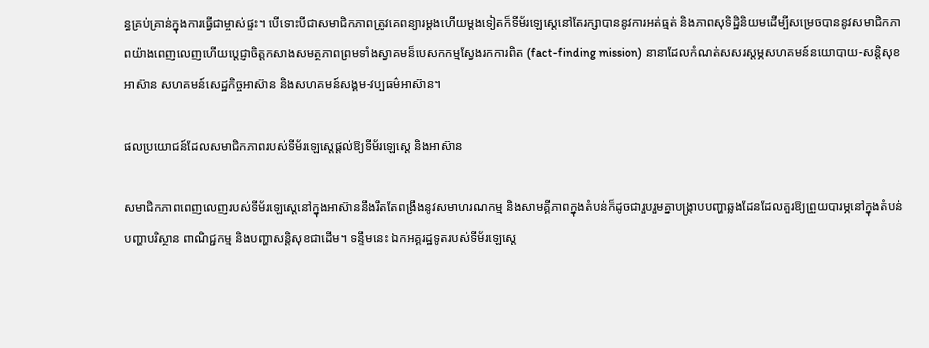ន្ធគ្រប់គ្រាន់ក្នុងការធ្វើជាម្ចាស់ផ្ទះ។ បើទោះបីជាសមាជិកភាពត្រូវគេពន្យារម្តងហើយម្តងទៀតក៏ទីម័រឡេស្តេនៅតែរក្សាបាននូវការអត់ធ្មត់ និងភាពសុទិដ្ឋិនិយមដើម្បីសម្រេចបាននូវសមាជិកភាពយ៉ាងពេញលេញហើយប្តេជ្ញាចិត្តកសាងសមត្ថភាពព្រមទាំងស្វាគមន៏បេសកកម្មស្វែងរកការពិត (fact-finding mission) នានាដែលកំណត់សសរស្តម្ភសហគមន៍នយោបាយ-សន្តិសុខអាស៊ាន សហគមន៍សេដ្ឋកិច្ចអាស៊ាន និងសហគមន៍សង្គម-វប្បធម៌អាស៊ាន។

ផលប្រយោជន៍ដែលសមាជិកភាពរបស់ទីម័រឡេស្តេផ្តល់ឱ្យទីម័រឡេស្តេ និងអាស៊ាន

សមាជិកភាពពេញលេញរបស់ទីម័រឡេស្តេនៅក្នុងអាស៊ាននឹងរឹតតែពង្រឹងនូវសមាហរណកម្ម និងសាមគ្គីភាពក្នុងតំបន់ក៏ដូចជារួបរួមគ្នាបង្ក្រាបបញ្ហាឆ្លងដែនដែលគួរឱ្យព្រួយបារម្ភនៅក្នុងតំបន់ បញ្ហាបរិស្ថាន ពាណិជ្ជកម្ម និងបញ្ហាសន្តិសុខជាដើម។ ទន្ទឹមនេះ ឯកអគ្គរដ្ឋទូតរបស់ទីម័រឡេស្តេ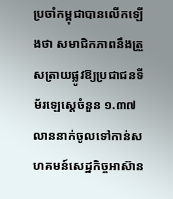ប្រចាំកម្ពុជាបានលើកឡើងថា សមាជិកភាពនឹងត្រួសត្រាយផ្លូវឱ្យប្រជាជនទីម័រឡេស្តេចំនួន ១.៣៧ លាននាក់ចូលទៅកាន់សហគមន៍សេដ្ឋកិច្ចអាស៊ាន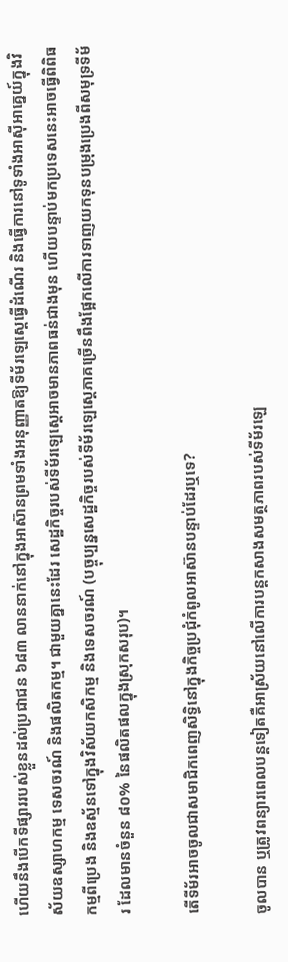ហើយនឹងបើកទីផ្សាររបស់ខ្លួនដល់ប្រជាជន ៦៨៣ លាននាក់នៅក្នុងអាស៊ានព្រមទាំងអនុញ្ញាតឱ្យទីម័រឡេស្តេធ្វើដំណើរ និងធ្វើការនៅទូទាំងអាស៊ីអាគ្នេយ៍ក្នុងវិស័យឧស្សាហកម្ម ទេសចរណ៍ និងផលិតកម្ម។ ជាមួយគ្នានេះដែរ សេដ្ឋកិច្ចរបស់ទីម័រឡេស្តេអាចមានភាពធន់ជាងមុន ហើយបន្ទាប់មកប្រទេសនេះអាចធ្វើពិពិធកម្មពីប្រេង និងឧស្ម័នទៅក្នុងវិស័យកសិកម្ម និងទេសចរណ៍ (បច្ចុប្បន្នសេដ្ឋកិច្ចរបស់ទីម័រឡេស្តេភាគច្រើនពឹងផ្អែកលើការទាញយកទុនបម្រុងប្រេងពីសមុទ្រទីម័រ ដែលមានចំនួន ៨០% នៃផលិតផលក្នុងស្រុកសរុប)។

តើទីម័រអាចចូលជាសមាជិកពេញសិទ្ធិនៅក្នុងកិច្ចប្រជុំកំពូលអាស៊ានបន្ទាប់ដែរឬទេ?

ចូលបាន ឬត្រូវពន្យារពេលបន្តទៀតគឺអាស្រ័យនៅលើការបន្តកសាងសមត្ថភាពរបស់ទីម័រឡេ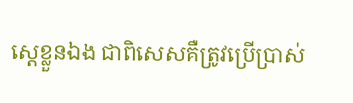ស្តេខ្លួនឯង ជាពិសេសគឺត្រូវប្រើប្រាស់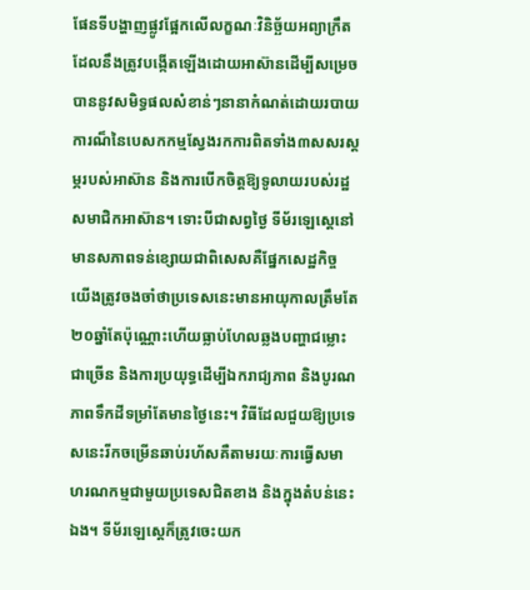ផែនទីបង្ហាញផ្លូវផ្អែកលើលក្ខណៈវិនិច្ឆ័យអព្យាក្រឹតដែលនឹងត្រូវបង្កើតឡើងដោយអាស៊ានដើម្បីសម្រេចបាននូវសមិទ្ធផលសំខាន់ៗនានាកំណត់ដោយរបាយការណ៏នៃបេសកកម្មស្វែងរកការពិតទាំង៣សសរស្តម្ភរបស់អាស៊ាន និងការបើកចិត្តឱ្យទូលាយរបស់រដ្ឋសមាជិកអាស៊ាន។ ទោះបីជាសព្វថ្ងៃ ទីម័រឡេស្តេនៅមានសភាពទន់ខ្សោយជាពិសេសគឺផ្នែកសេដ្ឋកិច្ច យើងត្រូវចងចាំថាប្រទេសនេះមានអាយុកាលត្រឹមតែ២០ឆ្នាំតែប៉ុណ្ណោះហើយធ្លាប់ហែលឆ្លងបញ្ហាជម្លោះជាច្រើន និងការប្រយុទ្ធដើម្បីឯករាជ្យភាព និងបូរណភាពទឹកដីទម្រាំតែមានថ្ងៃនេះ។ វិធីដែលជួយឱ្យប្រទេសនេះរីកចម្រើនឆាប់រហ័សគឺតាមរយៈការធ្វើសមាហរណកម្មជាមួយប្រទេសជិតខាង និងក្នុងតំបន់នេះឯង។ ទីម័រឡេស្តេក៏ត្រូវចេះយក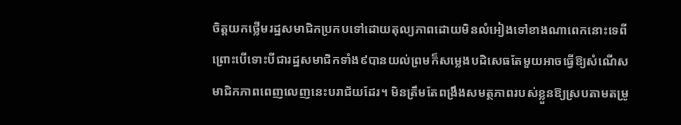ចិត្តយកថ្លើមរដ្ឋសមាជិកប្រកបទៅដោយតុល្យភាពដោយមិនលំអៀងទៅខាងណាពេកនោះទេពីព្រោះបើទោះបីជារដ្ឋសមាជិកទាំង៩បានយល់ព្រមក៏សម្លេងបដិសេធតែមួយអាចធ្វើឱ្យសំណើសមាជិកភាពពេញលេញនេះបរាជ័យដែរ។ មិនត្រឹមតែពង្រឹងសមត្ថភាពរបស់ខ្លួនឱ្យស្របតាមតម្រូ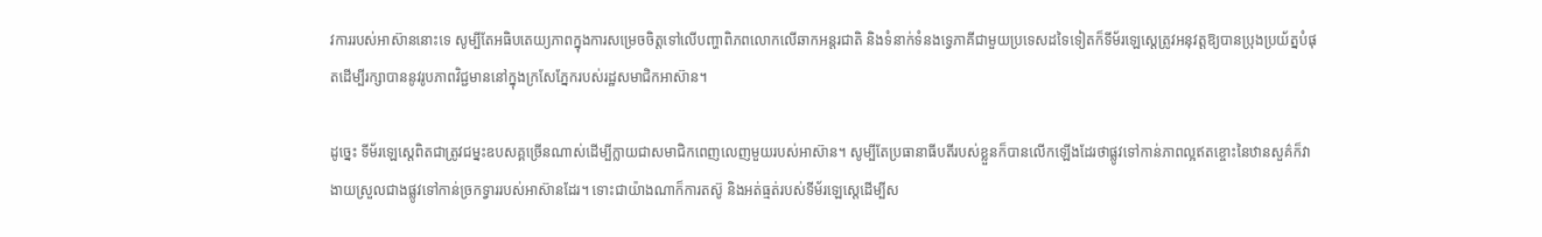វការរបស់អាស៊ាននោះទេ សូម្បីតែអធិបតេយ្យភាពក្នុងការសម្រេចចិត្តទៅលើបញ្ហាពិភពលោកលើឆាកអន្តរជាតិ និងទំនាក់ទំនងទ្វេភាគីជាមួយប្រទេសដទៃទៀតក៏ទីម័រឡេស្តេត្រូវអនុវត្តឱ្យបានប្រុងប្រយ័ត្នបំផុតដើម្បីរក្សាបាននូវរូបភាពវិជ្ជមាននៅក្នុងក្រសែភ្នែករបស់រដ្ឋសមាជិកអាស៊ាន។

ដូច្នេះ ទីម័រឡេស្តេពិតជាត្រូវជម្នះឧបសគ្គច្រើនណាស់ដើម្បីក្លាយជាសមាជិកពេញលេញមួយរបស់អាស៊ាន។ សូម្បីតែប្រធានាធីបតីរបស់ខ្លួនក៏បានលើកឡើងដែរថាផ្លូវទៅកាន់ភាពល្អឥតខ្ចោះនៃឋានសួគ៌ក៏វាងាយស្រួលជាងផ្លូវទៅកាន់ច្រកទ្វាររបស់អាស៊ានដែរ។ ទោះជាយ៉ាងណាក៏ការតស៊ូ និងអត់ធ្មត់របស់ទីម័រឡេស្តេដើម្បីស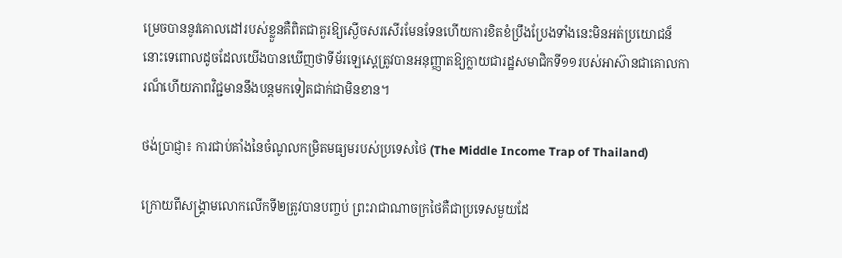ម្រេចបាននូវគោលដៅរបស់ខ្លួនគឺពិតជាគួរឱ្យស្ងើចសរសើរមែនទែនហើយការខិតខំប្រឹងប្រែងទាំងនេះមិនអត់ប្រយោជន៏នោះទេពោលដូចដែលយើងបានឃើញថាទីម័រឡេស្តេត្រូវបានអនុញ្ញាតឱ្យក្លាយជារដ្ឋសមាជិកទី១១របស់អាស៊ានជាគោលការណ៏ហើយភាពវិជ្ជមាននឹងបន្តមកទៀតជាក់ជាមិនខាន។

ថង់ប្រាជ្ញា៖ ការជាប់គាំងនៃចំណូលកម្រិតមធ្យមរបស់ប្រទេសថៃ (The Middle Income Trap of Thailand)

ក្រោយពីសង្គ្រាមលោកលើកទី២ត្រូវបានបញ្ចប់ ព្រះរាជាណាចក្រថៃគឺជាប្រទេសមួយដែ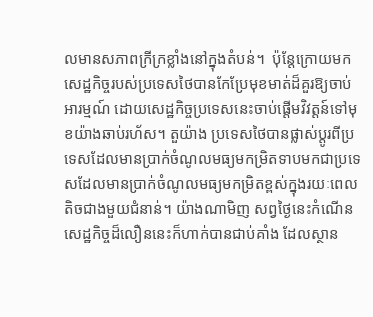លមានសភាពក្រីក្រខ្លាំងនៅក្នុងតំបន់។  ប៉ុន្តែក្រោយមកសេដ្ឋកិច្ចរបស់ប្រទេសថៃបានកែប្រែមុខមាត់ដ៏គួរឱ្យចាប់អារម្មណ៍ ដោយសេដ្ឋកិច្ចប្រទេសនេះចាប់ផ្តើមវិវត្តន៍ទៅមុខយ៉ាងឆាប់រហ័ស។ តួយ៉ាង ប្រទេសថៃបានផ្លាស់ប្តូរពីប្រទេសដែលមានប្រាក់ចំណូលមធ្យមកម្រិតទាបមកជាប្រទេសដែលមានប្រាក់ចំណូលមធ្យមកម្រិតខ្ពស់ក្នុងរយៈពេលតិចជាងមួយជំនាន់។ យ៉ាងណាមិញ សព្វថ្ងៃនេះកំណើនសេដ្ឋកិច្ចដ៏លឿននេះក៏ហាក់បានជាប់គាំង ដែលស្ថាន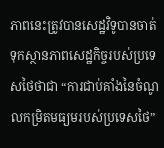ភាពនេះត្រូវបានសេដ្ឋវិទូបានចាត់ទុកស្ថានភាពសេដ្ឋកិច្ចរបស់ប្រទេសថៃថាជា “ការជាប់គាំងនៃចំណូលកម្រិតមធ្យមរបស់ប្រទេសថៃ”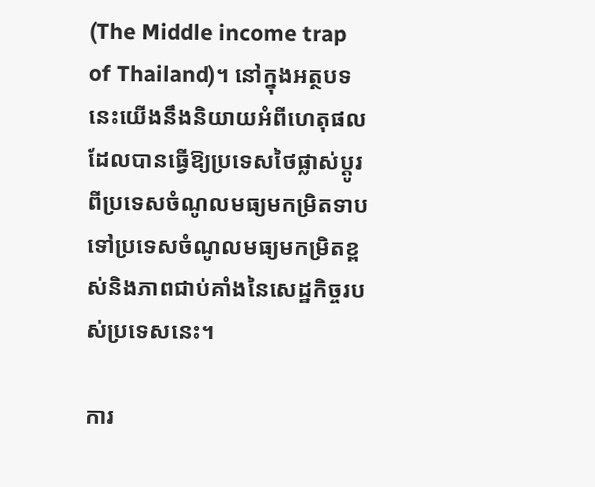(The Middle income trap of Thailand)។ នៅក្នុងអត្ថបទនេះយើងនឹងនិយាយអំពីហេតុផលដែលបានធ្វើឱ្យប្រទេសថៃផ្លាស់ប្តូរពីប្រទេសចំណូលមធ្យមកម្រិតទាបទៅប្រទេសចំណូលមធ្យមកម្រិតខ្ពស់និងភាពជាប់គាំងនៃសេដ្ឋកិច្ចរបស់ប្រទេសនេះ។

ការ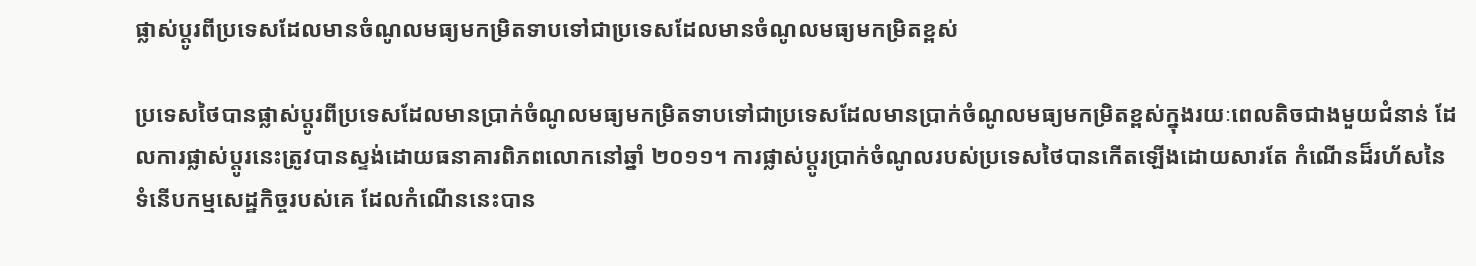ផ្លាស់ប្តូរពីប្រទេសដែលមានចំណូលមធ្យមកម្រិតទាបទៅជាប្រទេសដែលមានចំណូលមធ្យមកម្រិតខ្ពស់

ប្រទេសថៃបានផ្លាស់ប្តូរពីប្រទេសដែលមានប្រាក់ចំណូលមធ្យមកម្រិតទាបទៅជាប្រទេសដែលមានប្រាក់ចំណូលមធ្យមកម្រិតខ្ពស់ក្នុងរយៈពេលតិចជាងមួយជំនាន់ ដែលការផ្លាស់ប្តូរនេះត្រូវបានស្ទង់ដោយធនាគារពិភពលោកនៅឆ្នាំ ២០១១។ ការផ្លាស់ប្តូរប្រាក់ចំណូលរបស់ប្រទេសថៃបានកើតឡើងដោយសារតែ កំណើនដ៏រហ័សនៃទំនើបកម្មសេដ្ឋកិច្ចរបស់គេ ដែលកំណើននេះបាន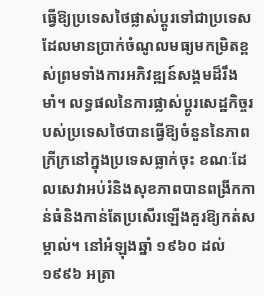ធ្វើឱ្យប្រទេសថៃផ្លាស់ប្តូរទៅជាប្រទេសដែលមានប្រាក់ចំណូលមធ្យមកម្រិតខ្ពស់ព្រមទាំងការអភិវឌ្ឍន៍សង្គមដ៏រឹងមាំ។ លទ្ធផលនៃការផ្លាស់ប្តូរសេដ្ឋកិច្ចរបស់ប្រទេសថៃបានធ្វើឱ្យចំនួននៃភាពក្រីក្រនៅក្នុងប្រទេសធ្លាក់ចុះ ខណៈដែលសេវាអប់រំនិងសុខភាពបានពង្រីកកាន់ធំនិងកាន់តែប្រសើរឡើងគួរឱ្យកត់សម្គាល់។ នៅអំឡុងឆ្នាំ ១៩៦០ ដល់ ១៩៩៦ អត្រា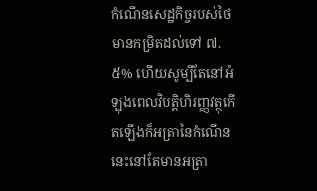កំណើនសេដ្ឋកិច្ចរបស់ថៃមានកម្រិតដល់ទៅ ៧.៥% ហើយសូម្បីតែនៅអំឡុងពេលវិបត្តិហិរញ្ញវត្ថុកើតឡើងក៏អត្រានៃកំណើននេះនៅតែមានអត្រា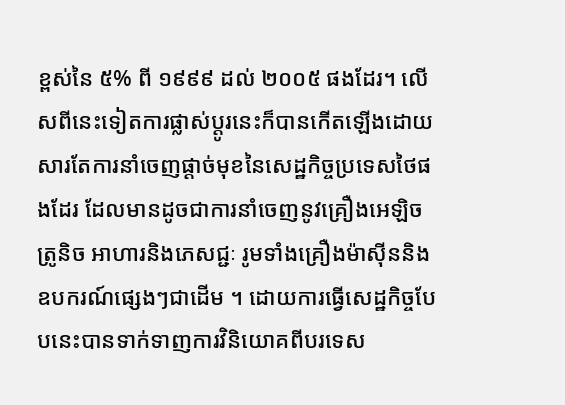ខ្ពស់នៃ ៥% ពី ១៩៩៩ ដល់ ២០០៥ ផងដែរ។ លើសពីនេះទៀតការផ្លាស់ប្តូរនេះក៏បានកើតឡើងដោយសារតែការនាំចេញផ្តាច់មុខនៃសេដ្ឋកិច្ចប្រទេសថៃផងដែរ ដែលមានដូចជាការនាំចេញនូវគ្រឿងអេឡិចត្រូនិច អាហារនិងភេសជ្ជៈ រូមទាំងគ្រឿងម៉ាស៊ីននិងឧបករណ៍ផ្សេងៗជាដើម ។ ដោយការធ្វើសេដ្ឋកិច្ចបែបនេះបានទាក់ទាញការវិនិយោគពីបរទេស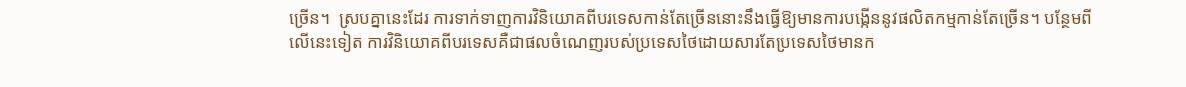ច្រើន។  ស្របគ្នានេះដែរ ការទាក់ទាញការវិនិយោគពីបរទេសកាន់តែច្រើននោះនឹងធ្វើឱ្យមានការបង្កើននូវផលិតកម្មកាន់តែច្រើន។ បន្ថែមពីលើនេះទៀត ការវិនិយោគពីបរទេសគឺជាផលចំណេញរបស់ប្រទេសថៃដោយសារតែប្រទេសថៃមានក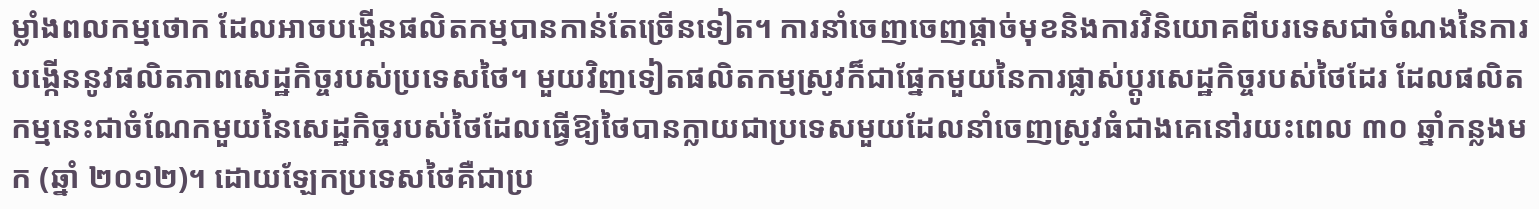ម្លាំងពលកម្មថោក ដែលអាចបង្កើនផលិតកម្មបានកាន់តែច្រើនទៀត។ ការនាំចេញចេញផ្តាច់មុខនិងការវិនិយោគពីបរទេសជាចំណងនៃការបង្កើននូវផលិតភាពសេដ្ឋកិច្ចរបស់ប្រទេសថៃ។ មួយវិញទៀតផលិតកម្មស្រូវក៏ជាផ្នែកមួយនៃការផ្លាស់ប្តូរសេដ្ឋកិច្ចរបស់ថៃដែរ ដែលផលិតកម្មនេះជាចំណែកមួយនៃសេដ្ឋកិច្ចរបស់ថៃដែលធ្វើឱ្យថៃបានក្លាយជាប្រទេសមួយដែលនាំចេញស្រូវធំជាងគេនៅរយះពេល ៣០ ឆ្នាំកន្លងមក (ឆ្នាំ ២០១២)។ ដោយឡែកប្រទេសថៃគឺជាប្រ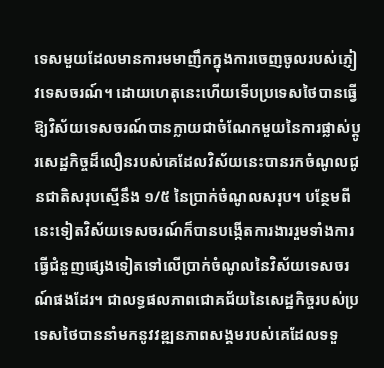ទេសមួយដែលមានការមមាញឹកក្នុងការចេញចូលរបស់ភ្ញៀវទេសចរណ៍។ ដោយហេតុនេះហើយទើបប្រទេសថៃបានធ្វើឱ្យវិស័យទេសចរណ៍បានក្លាយជាចំណែកមួយនៃការផ្លាស់ប្តូរសេដ្ឋកិច្ចដ៏លឿនរបស់គេដែលវិស័យនេះបានរកចំណូលជូនជាតិសរុបស្មើនឹង ១/៥ នៃប្រាក់ចំណូលសរុប។ បន្ថែមពីនេះទៀតវិស័យទេសចរណ៍ក៏បានបង្កើតការងាររួមទាំងការធ្វើជំនួញផ្សេងទៀតទៅលើប្រាក់ចំណូលនៃវិស័យទេសចរណ៍ផងដែរ។ ជាលទ្ធផលភាពជោគជ័យនៃសេដ្ឋកិច្ចរបស់ប្រទេសថៃបាននាំមកនូវវឌ្ឍនភាពសង្គមរបស់គេដែលទទួ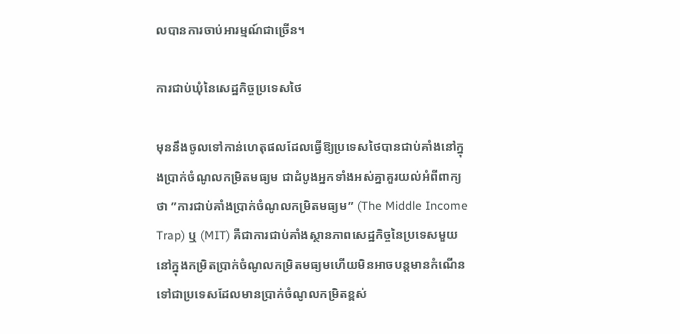លបានការចាប់អារម្មណ៍ជាច្រើន។

ការជាប់ឃុំនៃសេដ្ឋកិច្ចប្រទេសថៃ

មុននឹងចូលទៅកាន់ហេតុផលដែលធ្វើឱ្យប្រទេសថៃបានជាប់គាំងនៅក្នុងប្រាក់ចំណូលកម្រិតមធ្យម ជាដំបូងអ្នកទាំងអស់គ្នាគួរយល់អំពីពាក្យថា ”ការជាប់គាំងប្រាក់ចំណូលកម្រិតមធ្យម” (The Middle Income Trap) ឬ (MIT) គឺជាការជាប់គាំងស្ថានភាពសេដ្ឋកិច្ចនៃប្រទេសមួយនៅក្នុងកម្រិតប្រាក់ចំណូលកម្រិតមធ្យមហើយមិនអាចបន្តមានកំណើនទៅជាប្រទេសដែលមានប្រាក់ចំណូលកម្រិតខ្ពស់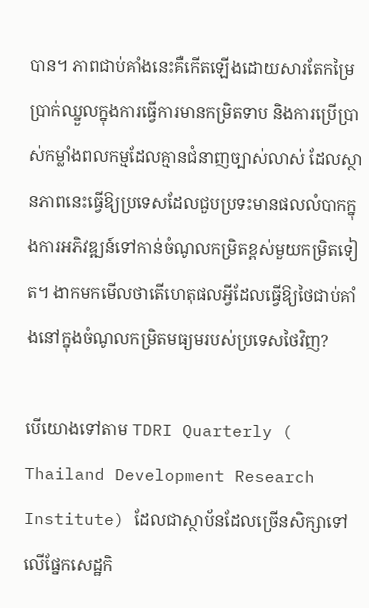បាន។ ភាពជាប់គាំងនេះគឺកើតឡើងដោយសារតែកម្រៃប្រាក់ឈ្នួលក្នុងការធ្វើការមានកម្រិតទាប និងការប្រើប្រាស់កម្លាំងពលកម្មដែលគ្មានជំនាញច្បាស់លាស់ ដែលស្ថានភាពនេះធ្វើឱ្យប្រទេសដែលជួបប្រទះមានផលលំបាកក្នុងការអភិវឌ្ឍន៍ទៅកាន់ចំណូលកម្រិតខ្ពស់មួយកម្រិតទៀត។ ងាកមកមើលថាតើហេតុផលអ្វីដែលធ្វើឱ្យថៃជាប់គាំងនៅក្នុងចំណូលកម្រិតមធ្យមរបស់ប្រទេសថៃវិញ?

បើយោងទៅតាម TDRI Quarterly ( Thailand Development Research Institute) ដែលជាស្ថាប័នដែលច្រើនសិក្សាទៅលើផ្នែកសេដ្ឋកិ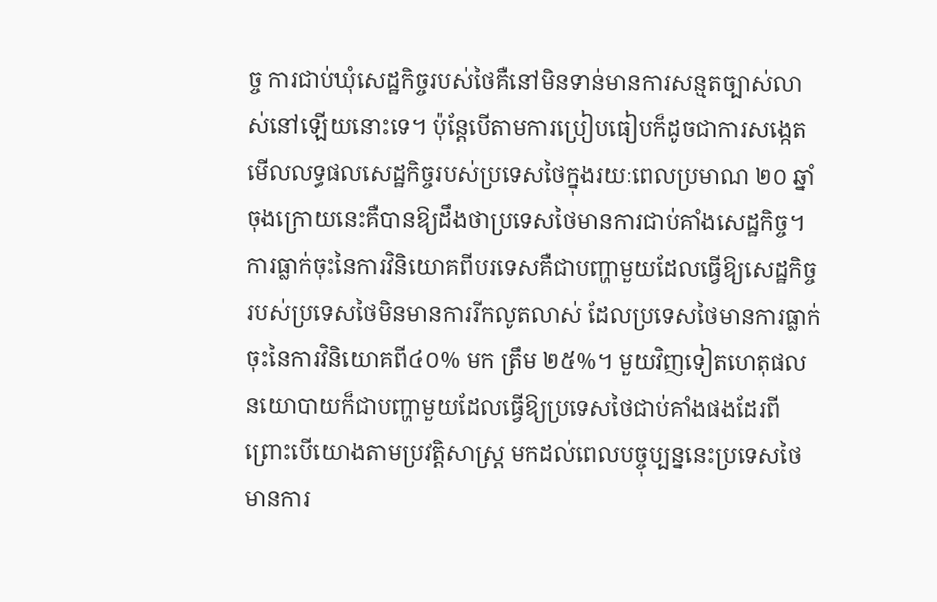ច្ច ការជាប់ឃុំសេដ្ឋកិច្ចរបស់ថៃគឺនៅមិនទាន់មានការសន្មតច្បាស់លាស់នៅឡើយនោះទេ។ ប៉ុន្តែបើតាមការប្រៀបធៀបក៏ដូចជាការសង្កេតមើលលទ្ធផលសេដ្ឋកិច្ចរបស់ប្រទេសថៃក្នុងរយៈពេលប្រមាណ ២០ ឆ្នាំចុងក្រោយនេះគឺបានឱ្យដឹងថាប្រទេសថៃមានការជាប់គាំងសេដ្ឋកិច្ច។ ការធ្លាក់ចុះនៃការវិនិយោគពីបរទេសគឺជាបញ្ហាមួយដែលធ្វើឱ្យសេដ្ឋកិច្ចរបស់ប្រទេសថៃមិនមានការរីកលូតលាស់ ដែលប្រទេសថៃមានការធ្លាក់ចុះនៃការវិនិយោគពី៤០% មក ត្រឹម ២៥%។ មួយវិញទៀតហេតុផលនយោបាយក៏ជាបញ្ហាមួយដែលធ្វើឱ្យប្រទេសថៃជាប់គាំងផងដែរពីព្រោះបើយោងតាមប្រវត្តិសាស្រ្ត មកដល់ពេលបច្ចុប្បន្ននេះប្រទេសថៃមានការ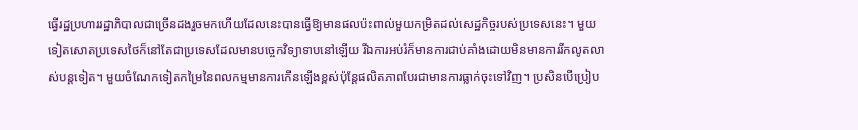ធ្វើរដ្ឋប្រហាររដ្ឋាភិបាលជាច្រើនដងរួចមកហើយដែលនេះបានធ្វើឱ្យមានផលប៉ះពាល់មួយកម្រិតដល់សេដ្ឋកិច្ចរបស់ប្រទេសនេះ។ មួយទៀតសោតប្រទេសថៃក៏នៅតែជាប្រទេសដែលមានបច្ចេកវិទ្យាទាបនៅឡើយ រីឯការអប់រំក៏មានការជាប់គាំងដោយមិនមានការរីកលូតលាស់បន្តទៀត។ មួយចំណែកទៀតកម្រៃនៃពលកម្មមានការកើនឡើងខ្ពស់ប៉ុន្តែផលិតភាពបែរជាមានការធ្លាក់ចុះទៅវិញ។ ប្រសិនបើប្រៀប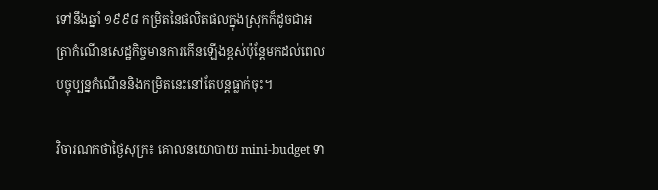ទៅនឹងឆ្នាំ ១៩៩៨ កម្រិតនៃផលិតផលក្នុងស្រុកក៏ដូចជាអត្រាកំណើនសេដ្ឋកិច្ចមានការកើនឡើងខ្ពស់ប៉ុន្តែមកដល់ពេលបច្ចុប្បន្នកំណើននិងកម្រិតនេះនៅតែបន្តធ្លាក់ចុះ។

វិចារណកថាថ្ងៃសុក្រ៖ គោលនយោបាយ mini-budget ទា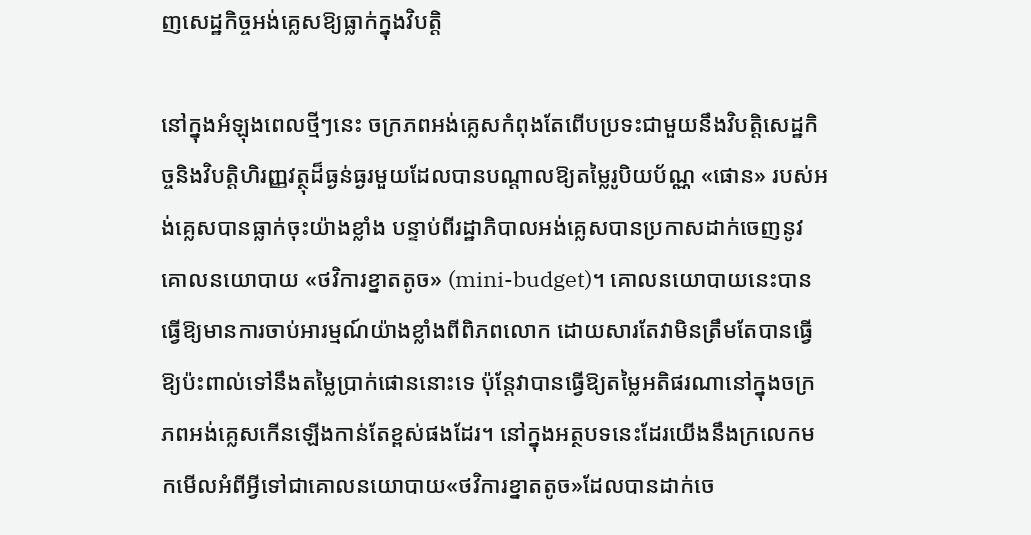ញសេដ្ឋកិច្ចអង់គ្លេសឱ្យធ្លាក់ក្នុងវិបត្ដិ

នៅក្នុងអំឡុងពេលថ្មីៗនេះ ចក្រភពអង់គ្លេសកំពុងតែពើបប្រទះជាមួយនឹងវិបត្តិសេដ្ឋកិច្ចនិងវិបត្តិហិរញ្ញវត្ថុដ៏ធ្ងន់ធ្ងរមួយដែលបានបណ្តាលឱ្យតម្លៃរូបិយប័ណ្ណ «ផោន» របស់អង់គ្លេសបានធ្លាក់ចុះយ៉ាងខ្លាំង បន្ទាប់ពីរដ្ឋាភិបាលអង់គ្លេសបានប្រកាសដាក់ចេញនូវគោលនយោបាយ «ថវិការខ្នាតតូច» (mini-budget)។ គោលនយោបាយនេះបានធ្វើឱ្យមានការចាប់អារម្មណ៍យ៉ាងខ្លាំងពីពិភពលោក ដោយសារតែវាមិនត្រឹមតែបានធ្វើឱ្យប៉ះពាល់ទៅនឹងតម្លៃប្រាក់ផោននោះទេ ប៉ុន្តែវាបានធ្វើឱ្យតម្លៃអតិផរណានៅក្នុងចក្រភពអង់គ្លេសកើនឡើងកាន់តែខ្ពស់ផងដែរ។ នៅក្នុងអត្ថបទនេះដែរយើងនឹងក្រលេកមកមើលអំពីអ្វីទៅជាគោលនយោបាយ«ថវិការខ្នាតតូច»ដែលបានដាក់ចេ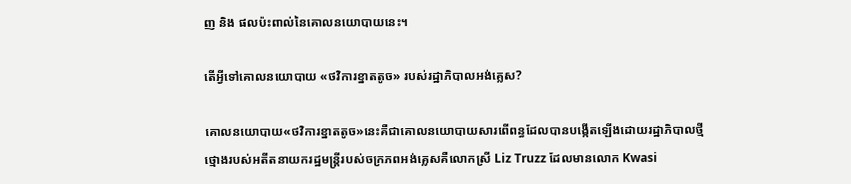ញ និង ផលប៉ះពាល់នៃគោលនយោបាយនេះ។

តើអ្វីទៅគោលនយោបាយ «ថវិការខ្នាតតូច» របស់រដ្ឋាភិបាលអង់គ្លេស?

គោលនយោបាយ«ថវិការខ្នាតតូច»នេះគឺជាគោលនយោបាយសារពើពន្ធដែលបានបង្កើតឡើងដោយរដ្ឋាភិបាលថ្មីថ្មោងរបស់អតីតនាយករដ្ឋមន្ត្រីរបស់ចក្រភពអង់គ្លេសគឺលោកស្រី Liz Truzz ដែលមានលោក Kwasi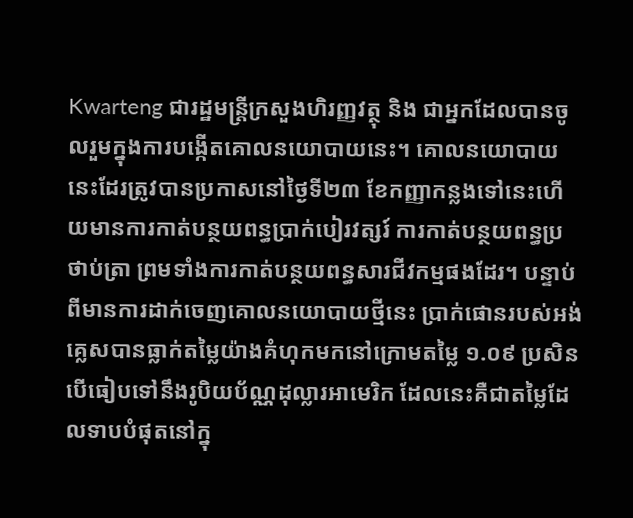Kwarteng ជារដ្ឋមន្ត្រីក្រសួងហិរញ្ញវត្ថុ និង ជាអ្នកដែលបានចូលរួមក្នុងការបង្កើតគោលនយោបាយនេះ។ គោលនយោបាយនេះដែរត្រូវបានប្រកាសនៅថ្ងៃទី២៣ ខែកញ្ញាកន្លងទៅនេះហើយមានការកាត់បន្ថយពន្ធប្រាក់បៀរវត្សរ៍ ការកាត់បន្ថយពន្ធប្រថាប់ត្រា ព្រមទាំងការកាត់បន្ថយពន្ធសារជីវកម្មផងដែរ។ បន្ទាប់ពីមានការដាក់ចេញគោលនយោបាយថ្មីនេះ ប្រាក់ផោនរបស់អង់គ្លេសបានធ្លាក់តម្លៃយ៉ាងគំហុកមកនៅក្រោមតម្លៃ ១.០៩ ប្រសិនបើធៀបទៅនឹងរូបិយប័ណ្ណដុល្លារអាមេរិក ដែលនេះគឺជាតម្លៃដែលទាបបំផុតនៅក្នុ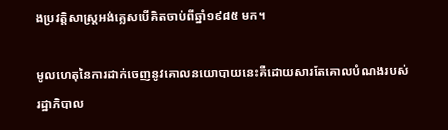ងប្រវត្តិសាស្រ្តអង់គ្លេសបើគិតចាប់ពីឆ្នាំ១៩៨៥ មក។

មូលហេតុនៃការដាក់ចេញនូវគោលនយោបាយនេះគឺដោយសារតែគោលបំណងរបស់រដ្ឋាភិបាល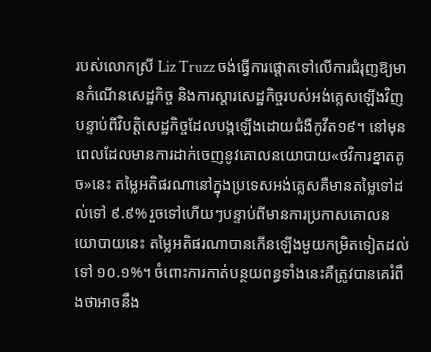របស់លោកស្រី Liz Truzz ចង់ធ្វើការផ្តោតទៅលើការជំរុញឱ្យមានកំណើនសេដ្ឋកិច្ច និងការស្តារសេដ្ឋកិច្ចរបស់អង់គ្លេសឡើងវិញបន្ទាប់ពីវិបត្តិសេដ្ឋកិច្ចដែលបង្កឡើងដោយជំងឺកូវីត១៩។ នៅមុនពេលដែលមានការដាក់ចេញនូវគោលនយោបាយ«ថវិការខ្នាតតូច»នេះ តម្លៃអតិផរណានៅក្នុងប្រទេសអង់គ្លេសគឺមានតម្លៃទៅដល់ទៅ ៩.៩% រួចទៅហើយៗបន្ទាប់ពីមានការប្រកាសគោលនយោបាយនេះ តម្លៃអតិផរណាបានកើនឡើងមួយកម្រិតទៀតដល់ទៅ ១០.១%។ ចំពោះការកាត់បន្ថយពន្ធទាំងនេះគឺត្រូវបានគេរំពឹងថាអាចនឹង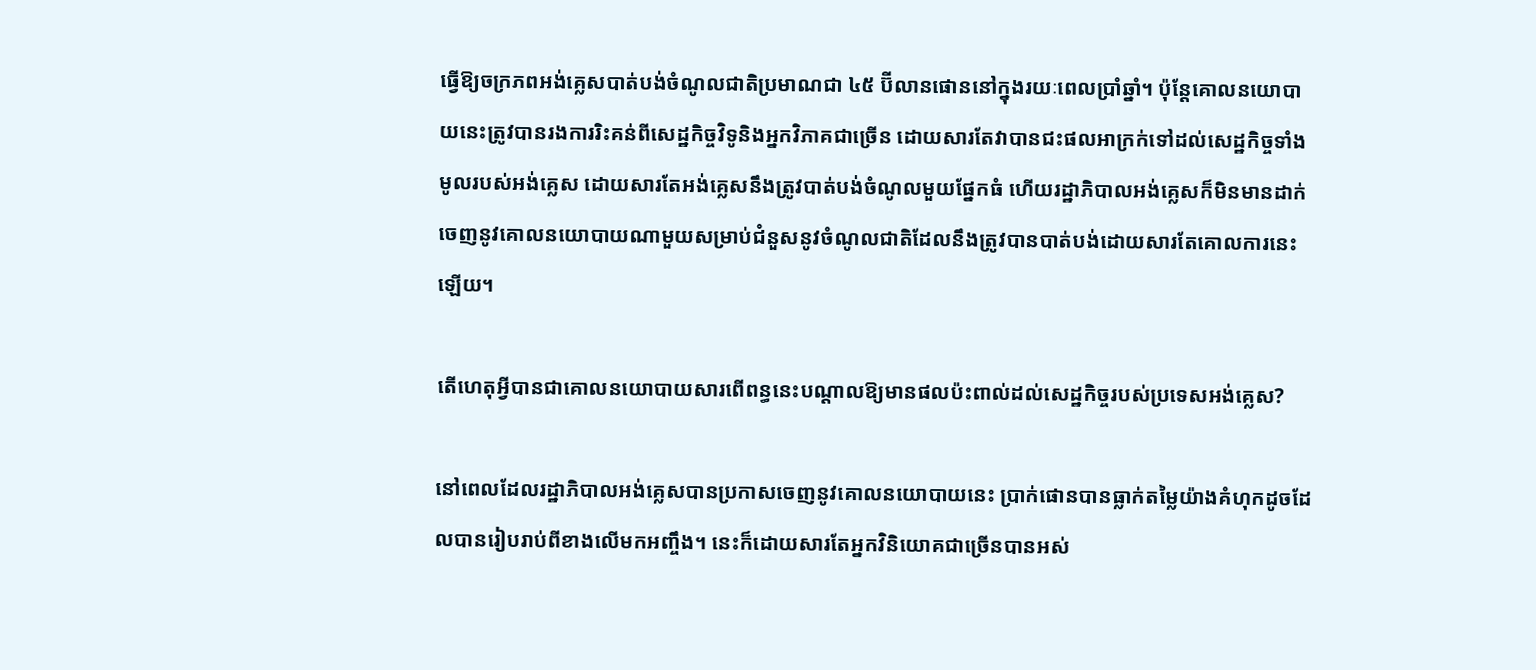ធ្វើឱ្យចក្រភពអង់គ្លេសបាត់បង់ចំណូលជាតិប្រមាណជា ៤៥ ប៊ីលានផោននៅក្នុងរយៈពេលប្រាំឆ្នាំ។ ប៉ុន្តែគោលនយោបាយនេះត្រូវបានរងការរិះគន់ពីសេដ្ឋកិច្ចវិទូនិងអ្នកវិភាគជាច្រើន ដោយសារតែវាបានជះផលអាក្រក់ទៅដល់សេដ្ឋកិច្ចទាំងមូលរបស់អង់គ្លេស ដោយសារតែអង់គ្លេសនឹងត្រូវបាត់បង់ចំណូលមួយផ្នែកធំ ហើយរដ្ឋាភិបាលអង់គ្លេសក៏មិនមានដាក់ចេញនូវគោលនយោបាយណាមួយសម្រាប់ជំនួសនូវចំណូលជាតិដែលនឹងត្រូវបានបាត់បង់ដោយសារតែគោលការនេះឡើយ។

តើហេតុអ្វីបានជាគោលនយោបាយសារពើពន្ធនេះបណ្តាលឱ្យមានផលប៉ះពាល់ដល់សេដ្ឋកិច្ចរបស់ប្រទេសអង់គ្លេស?

នៅពេលដែលរដ្ឋាភិបាលអង់គ្លេសបានប្រកាសចេញនូវគោលនយោបាយនេះ ប្រាក់ផោនបានធ្លាក់តម្លៃយ៉ាងគំហុកដូចដែលបានរៀបរាប់ពីខាងលើមកអញ្ចឹង។ នេះក៏ដោយសារតែអ្នកវិនិយោគជាច្រើនបានអស់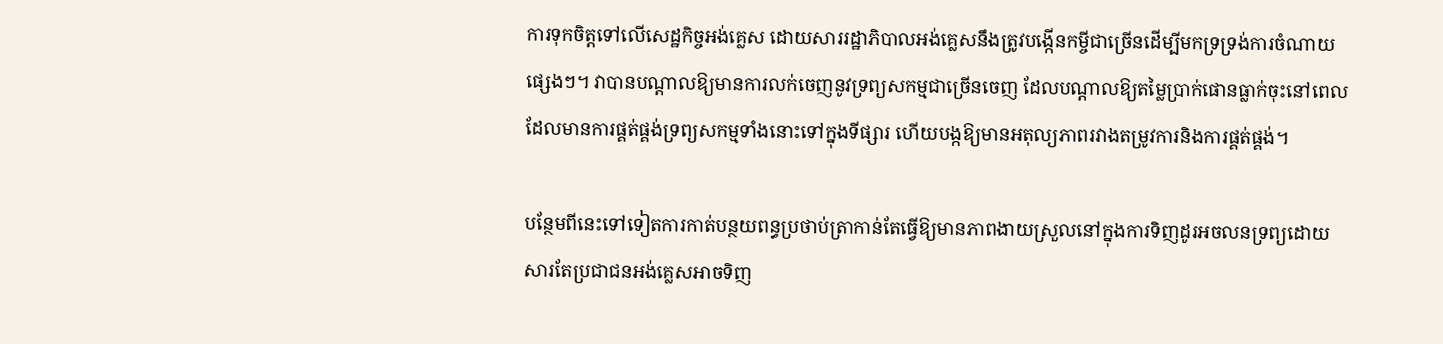ការទុកចិត្តទៅលើសេដ្ឋកិច្ចអង់គ្លេស ដោយសាររដ្ឋាភិបាលអង់គ្លេសនឹងត្រូវបង្កើនកម្ចីជាច្រើនដើម្បីមកទ្រទ្រង់ការចំណាយផ្សេងៗ។ វាបានបណ្តាលឱ្យមានការលក់ចេញនូវទ្រព្យសកម្មជាច្រើនចេញ ដែលបណ្តាលឱ្យតម្លៃប្រាក់ផោនធ្លាក់ចុះនៅពេលដែលមានការផ្គត់ផ្គង់ទ្រព្យសកម្មទាំងនោះទៅក្នុងទីផ្សារ ហើយបង្កឱ្យមានអតុល្យភាពរវាងតម្រូវការនិងការផ្គត់ផ្គង់។

បន្ថែមពីនេះទៅទៀតការកាត់បន្ថយពន្ធប្រថាប់ត្រាកាន់តែធ្វើឱ្យមានភាពងាយស្រួលនៅក្នុងការទិញដូរអចលនទ្រព្យដោយសារតែប្រជាជនអង់គ្លេសអាចទិញ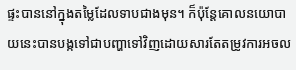ផ្ទះបាននៅក្នុងតម្លៃដែលទាបជាងមុន។ ក៏ប៉ុន្តែគោលនយោបាយនេះបានបង្កទៅជាបញ្ហាទៅវិញដោយសារតែតម្រូវការអចល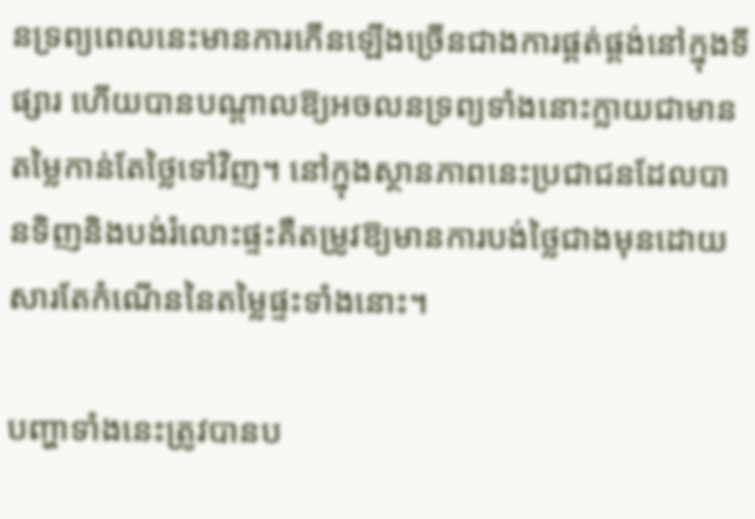នទ្រព្យពេលនេះមានការកើនឡើងច្រើនជាងការផ្គត់ផ្គង់នៅក្នុងទីផ្សារ ហើយបានបណ្តាលឱ្យអចលនទ្រព្យទាំងនោះក្លាយជាមានតម្លៃកាន់តែថ្លៃទៅវិញ។ នៅក្នុងស្ថានភាពនេះប្រជាជនដែលបានទិញនិងបង់រំលោះផ្ទះគឺតម្រូវឱ្យមានការបង់ថ្លៃជាងមុនដោយសារតែកំណើននៃតម្លៃផ្ទះទាំងនោះ។

បញ្ហាទាំងនេះត្រូវបានប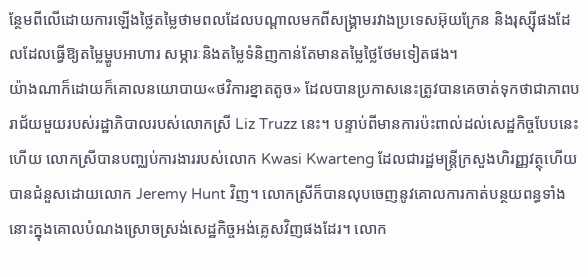ន្ថែមពីលើដោយការឡើងថ្លៃតម្លៃថាមពលដែលបណ្តាលមកពីសង្គ្រាមរវាងប្រទេសអ៊ុយក្រែន និងរុស្ស៊ីផងដែលដែលធ្វើឱ្យតម្លៃម្ហូបអាហារ សម្ភារៈនិងតម្លៃទំនិញកាន់តែមានតម្លៃថ្លៃថែមទៀតផង។
យ៉ាងណាក៏ដោយក៏គោលនយោបាយ«ថវិការខ្នាតតូច» ដែលបានប្រកាសនេះត្រូវបានគេចាត់ទុកថាជាភាពបរាជ័យមួយរបស់រដ្ឋាភិបាលរបស់លោកស្រី Liz Truzz នេះ។ បន្ទាប់ពីមានការប៉ះពាល់ដល់សេដ្ឋកិច្ចបែបនេះហើយ លោកស្រីបានបញ្ឈប់ការងាររបស់លោក Kwasi Kwarteng ដែលជារដ្ឋមន្ត្រីក្រសួងហិរញ្ញវត្ថុហើយបានជំនួសដោយលោក Jeremy Hunt វិញ។ លោកស្រីក៏បានលុបចេញនូវគោលការកាត់បន្ថយពន្ធទាំងនោះក្នុងគោលបំណងស្រោចស្រង់សេដ្ឋកិច្ចអង់គ្លេសវិញផងដែរ។ លោក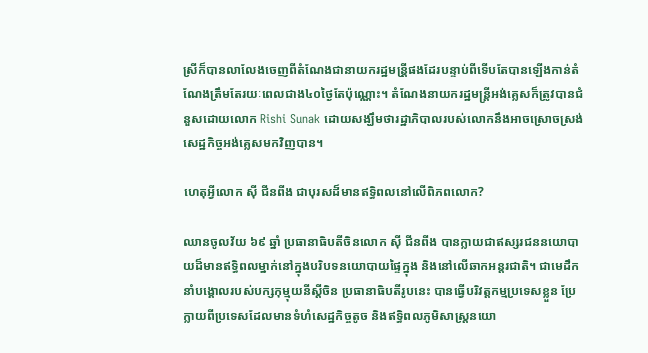ស្រីក៏បានលាលែងចេញពីតំណែងជានាយករដ្ឋមន្រី្តផងដែរបន្ទាប់ពីទើបតែបានឡើងកាន់តំណែងត្រឹមតែរយៈពេលជាង៤០ថ្ងៃតែប៉ុណ្ណោះ។ តំណែងនាយករដ្ឋមន្រ្តីអង់គ្លេសក៏ត្រូវបានជំនួសដោយលោក Rishi Sunak ដោយសង្ឃឹមថារដ្ឋាភិបាលរបស់លោកនឹងអាចស្រោចស្រង់សេដ្ឋកិច្ចអង់គ្លេសមកវិញបាន។

ហេតុអ្វីលោក ស៊ី ជីនពីង ជាបុរសដ៏មានឥទ្ធិពលនៅលើពិភពលោក?

ឈានចូលវ័យ ៦៩ ឆ្នាំ ប្រធានាធិបតីចិនលោក ស៊ី ជីនពីង បានក្លាយជាឥស្សរជននយោបាយដ៏មានឥទ្ធិពលម្នាក់នៅក្នុងបរិបទនយោបាយផ្ទៃក្នុង និងនៅលើឆាកអន្តរជាតិ។ ជាមេដឹកនាំបង្គោលរបស់បក្សកុម្មុយនីស្ដីចិន ប្រធានាធិបតីរូបនេះ បានធ្វើបរិវត្តកម្មប្រទេសខ្លួន ប្រែក្លាយពីប្រទេសដែលមានទំហំសេដ្ឋកិច្ចតូច និងឥទ្ធិពលភូមិសាស្ត្រនយោ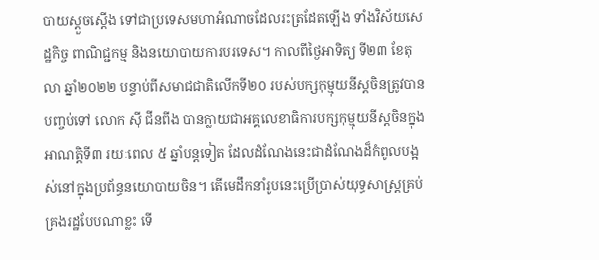បាយស្ដួចស្ដើង ទៅជាប្រទេសមហាអំណាចដែលរះត្រដែតឡើង ទាំងវិស័យសេដ្ឋកិច្ច ពាណិជ្ជកម្ម និងនយោបាយការបរទេស។ កាលពីថ្ងៃអាទិត្យ ទី២៣ ខែតុលា ឆ្នាំ២០២២ បន្ទាប់ពីសមាជជាតិលើកទី២០ របស់បក្សកុម្មុយនីស្ដចិនត្រូវបានបញ្ចប់ទៅ លោក ស៊ី ជីនពីង បានក្លាយជាអគ្គលេខាធិការបក្សកុម្មុយនីស្ដចិនក្នុងអាណតិ្តទី៣ រយៈពេល ៥ ឆ្នាំបន្តទៀត ដែលដំណែងនេះជាដំណែងដ៏កំពូលបង្អស់នៅក្នុងប្រព័ន្ធនយោបាយចិន។ តើមេដឹកនាំរូបនេះប្រើប្រាស់យុទ្ធសាស្ត្រគ្រប់គ្រងរដ្ឋបែបណាខ្លះ ទើ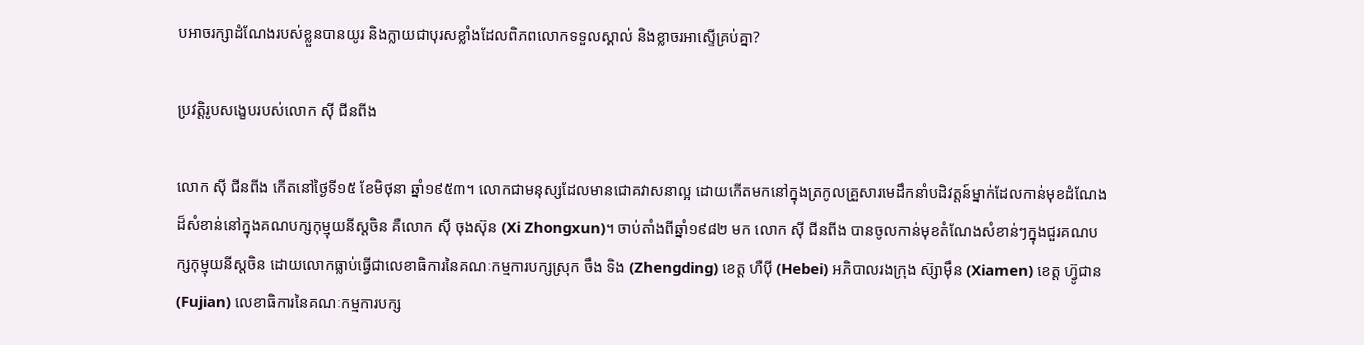បអាចរក្សាដំណែងរបស់ខ្លួនបានយូរ និងក្លាយជាបុរសខ្លាំងដែលពិភពលោកទទួលស្គាល់ និងខ្លាចរអាស្ទើគ្រប់គ្នា?

ប្រវត្តិរូបសង្ខេបរបស់លោក ស៊ី ជីនពីង

លោក ស៊ី ជីនពីង កើតនៅថ្ងៃទី១៥ ខែមិថុនា ឆ្នាំ១៩៥៣។ លោកជាមនុស្សដែលមានជោគវាសនាល្អ ដោយកើតមកនៅក្នុងត្រកូលគ្រួសារមេដឹកនាំបដិវត្តន៍ម្នាក់ដែលកាន់មុខដំណែងដ៏សំខាន់នៅក្នុងគណបក្សកុម្មុយនីស្ដចិន គឺលោក ស៊ី ចុងស៊ុន (Xi Zhongxun)។ ចាប់តាំងពីឆ្នាំ១៩៨២ មក លោក ស៊ី ជីនពីង បានចូលកាន់មុខតំណែងសំខាន់ៗក្នុងជួរគណបក្សកុម្មុយនីស្ដចិន ដោយលោកធ្លាប់ធ្វើជាលេខាធិការនៃគណៈកម្មការបក្សស្រុក ចឹង ទិង (Zhengding) ខេត្ត ហឺប៉ី (Hebei) អភិបាលរងក្រុង ស៊្សាម៉ឹន (Xiamen) ខេត្ត ហ្វ៊ូជាន (Fujian) លេខាធិការនៃគណៈកម្មការបក្ស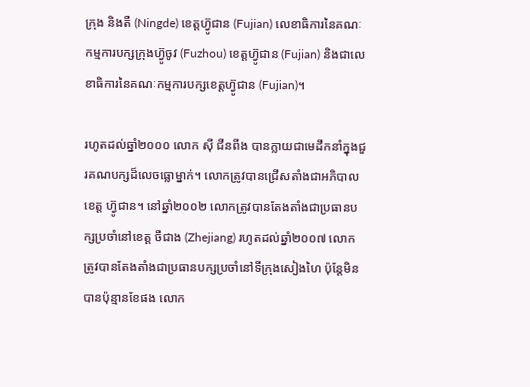ក្រុង និងតឺ (Ningde) ខេត្តហ្វ៊ូជាន (Fujian) លេខាធិការនៃគណៈកម្មការបក្សក្រុងហ្វ៊ូចូវ (Fuzhou) ខេត្តហ្វ៊ូជាន (Fujian) និងជាលេខាធិការនៃគណៈកម្មការបក្សខេត្តហ៊្វូជាន (Fujian)។

រហូតដល់ឆ្នាំ២០០០ លោក ស៊ី ជីនពីង បានក្លាយជាមេដឹកនាំក្នុងជួរគណបក្សដ៏លេចធ្លោម្នាក់។ លោកត្រូវបានជ្រើសតាំងជាអភិបាលខេត្ត ហ៊្វូជាន។ នៅឆ្នាំ២០០២ លោកត្រូវបានតែងតាំងជាប្រធានបក្សប្រចាំនៅខេត្ត ចឺជាង (Zhejiang) រហូតដល់ឆ្នាំ២០០៧ លោកត្រូវបានតែងតាំងជាប្រធានបក្សប្រចាំនៅទីក្រុងសៀងហៃ ប៉ុន្តែមិនបានប៉ុន្មានខែផង លោក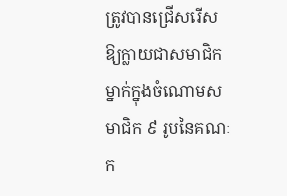ត្រូវបានជ្រើសរើសឱ្យក្លាយជាសមាជិកម្នាក់ក្នុងចំណោមសមាជិក ៩ រូបនៃគណៈក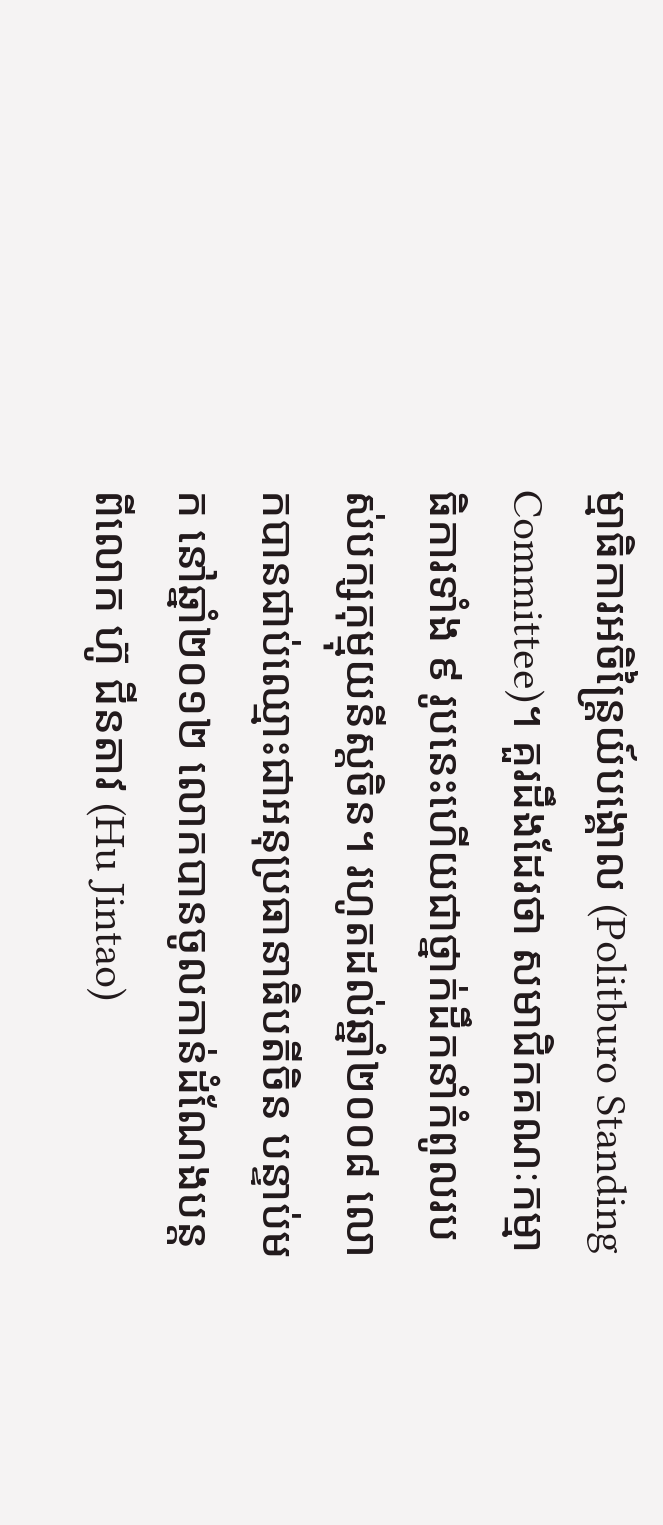ម្មាធិការអចិន្ត្រៃយ៍បង្គោល (Politburo Standing Committee)។ គួរដឹងដែរថា សមាជិកគណៈកម្មាធិការទាំង ៩ រូបនេះហើយជាថ្នាក់ដឹកនាំកំពូលរបស់បក្សកុម្មុយនីស្ដចិន។ រហូតដល់ឆ្នាំ២០០៨ លោកបានជាប់ឈ្មោះជាអនុប្រធានាធិបតីចិន បន្ទាប់មក នៅឆ្នាំ២០១២ លោកបានចូលកាន់ដំណែងបន្តពីលោក ហ៊ូ ជីនតាវ (Hu Jintao)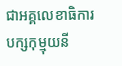ជាអគ្គលេខាធិការបក្សកុម្មុយនី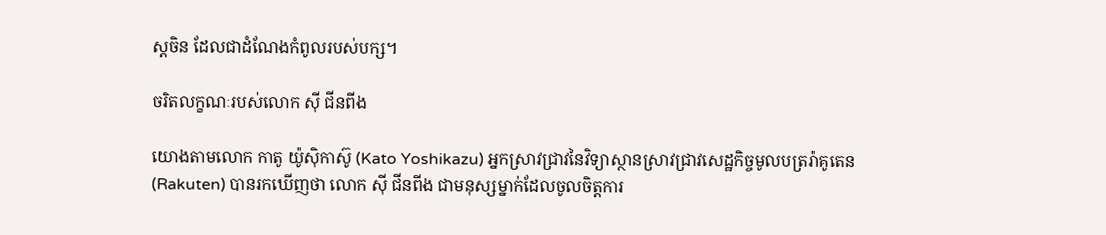ស្ដចិន ដែលជាដំណែងកំពូលរបស់បក្ស។

ចរិតលក្ខណៈរបស់លោក ស៊ី ជីនពីង

យោងតាមលោក កាតូ យ៉ូស៊ិកាស៊ូ (Kato Yoshikazu) អ្នកស្រាវជ្រាវនៃវិទ្យាស្ថានស្រាវជ្រាវសេដ្ឋកិច្ចមូលបត្ររ៉ាគូតេន (Rakuten) បានរកឃើញថា លោក ស៊ី ជីនពីង ជាមនុស្សម្នាក់ដែលចូលចិត្តការ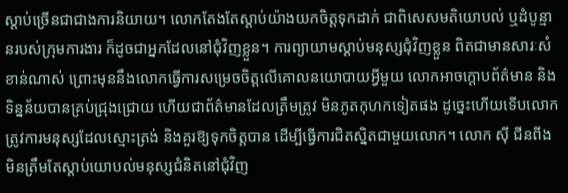ស្ដាប់ច្រើនជាជាងការនិយាយ។ លោកតែងតែស្ដាប់យ៉ាងយកចិត្តទុកដាក់ ជាពិសេសមតិយោបល់ ឬដំបូន្មានរបស់ក្រុមការងារ ក៏ដូចជាអ្នកដែលនៅជុំវិញខ្លួន។ ការព្យាយាមស្ដាប់មនុស្សជុំវិញខ្លួន ពិតជាមានសារៈសំខាន់ណាស់ ព្រោះមុននឹងលោកធ្វើការសម្រេចចិត្តលើគោលនយោបាយអ្វីមួយ លោកអាចក្ដោបព័ត៌មាន និងទិន្នន័យបានគ្រប់ជ្រុងជ្រោយ ហើយជាព័ត៌មានដែលត្រឹមត្រូវ មិនភូតកុហកទៀតផង ដូច្នេះហើយទើបលោកត្រូវការមនុស្សដែលស្មោះត្រង់ និងគួរឱ្យទុកចិត្តបាន ដើម្បីធ្វើការជិតស្និតជាមួយលោក។ លោក ស៊ី ជីនពីង មិនត្រឹមតែស្ដាប់យោបល់មនុស្សជំនិតនៅជុំវិញ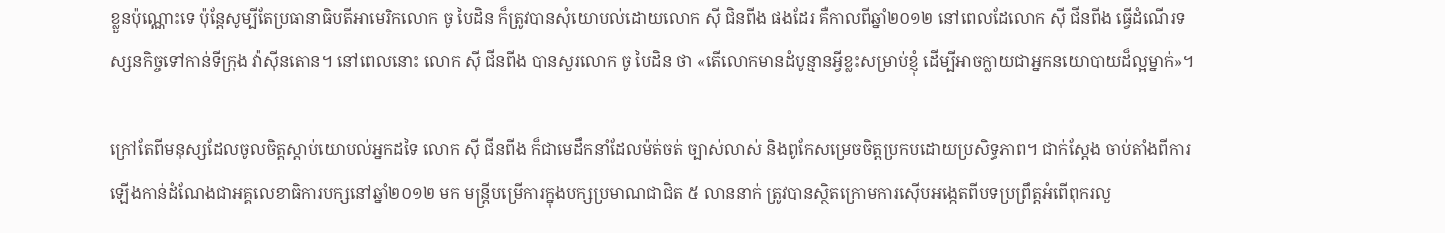ខ្លួនប៉ុណ្ណោះទេ ប៉ុន្តែសូម្បីតែប្រធានាធិបតីអាមេរិកលោក ចូ បៃដិន ក៏ត្រូវបានសុំយោបល់ដោយលោក ស៊ី ជិនពីង ផងដែរ គឺកាលពីឆ្នាំ២០១២ នៅពេលដែលោក ស៊ី ជីនពីង ធ្វើដំណើរទស្សនកិច្ចទៅកាន់ទីក្រុង វ៉ាស៊ីនតោន។ នៅពេលនោះ លោក ស៊ី ជីនពីង បានសួរលោក ចូ បៃដិន ថា «តើលោកមានដំបូន្មានអ្វីខ្លះសម្រាប់ខ្ញុំ ដើម្បីអាចក្លាយជាអ្នកនយោបាយដ៏ល្អម្នាក់»។

ក្រៅតែពីមនុស្សដែលចូលចិត្តស្ដាប់យោបល់អ្នកដទៃ លោក ស៊ី ជីនពីង ក៏ជាមេដឹកនាំដែលម៉ត់ចត់ ច្បាស់លាស់ និងពូកែសម្រេចចិត្តប្រកបដោយប្រសិទ្ធភាព។ ជាក់ស្ដែង ចាប់តាំងពីការឡើងកាន់ដំណែងជាអគ្គលេខាធិការបក្សនៅឆ្នាំ២០១២ មក មន្ត្រីបម្រើការក្នុងបក្សប្រមាណជាជិត ៥ លាននាក់ ត្រូវបានស្ថិតក្រោមការស៊ើបអង្កេតពីបទប្រព្រឹត្តអំពើពុករលួ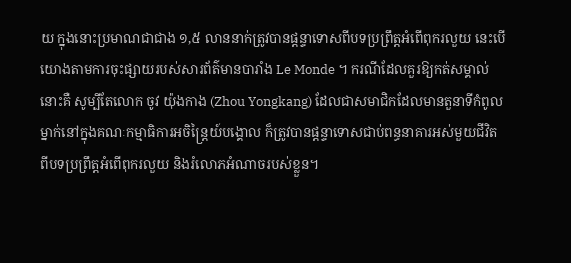យ ក្នុងនោះប្រមាណជាជាង ១,៥ លាននាក់ត្រូវបានផ្ដន្ទាទោសពីបទប្រព្រឹត្តអំពើពុករលួយ នេះបើយោងតាមការចុះផ្សាយរបស់សារព័ត៌មានបារាំង Le Monde ។ ករណីដែលគួរឱ្យកត់សម្គាល់នោះគឺ សូម្បីតែលោក ចូវ យ៉ុងកាង (Zhou Yongkang) ដែលជាសមាជិកដែលមានតួនាទីកំពូលម្នាក់នៅក្នុងគណៈកម្មាធិការអចិន្ត្រៃយ៍បង្គោល ក៏ត្រូវបានផ្តន្ទាទោសជាប់ពន្ធនាគារអស់មួយជីវិត ពីបទប្រព្រឹត្តអំពើពុករលួយ និងរំលោភអំណាចរបស់ខ្លួន។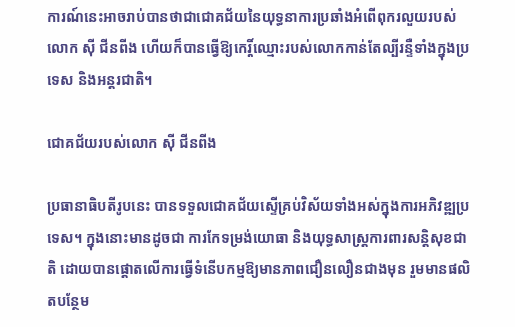ការណ៍នេះអាចរាប់បានថាជាជោគជ័យនៃយុទ្ធនាការប្រឆាំងអំពើពុករលួយរបស់លោក ស៊ី ជីនពីង ហើយក៏បានធ្វើឱ្យកេរ្តិ៍ឈ្មោះរបស់លោកកាន់តែល្បីរន្ទឺទាំងក្នុងប្រទេស និងអន្តរជាតិ។

ជោគជ័យរបស់លោក ស៊ី ជីនពីង

ប្រធានាធិបតីរូបនេះ បានទទួលជោគជ័យស្ទើគ្រប់វិស័យទាំងអស់ក្នុងការអភិវឌ្ឍប្រទេស។ ក្នុងនោះមានដូចជា ការកែទម្រង់យោធា និងយុទ្ធសាស្ត្រការពារសន្តិសុខជាតិ ដោយបានផ្ដោតលើការធ្វើទំនើបកម្មឱ្យមានភាពជឿនលឿនជាងមុន រួមមានផលិតបន្ថែម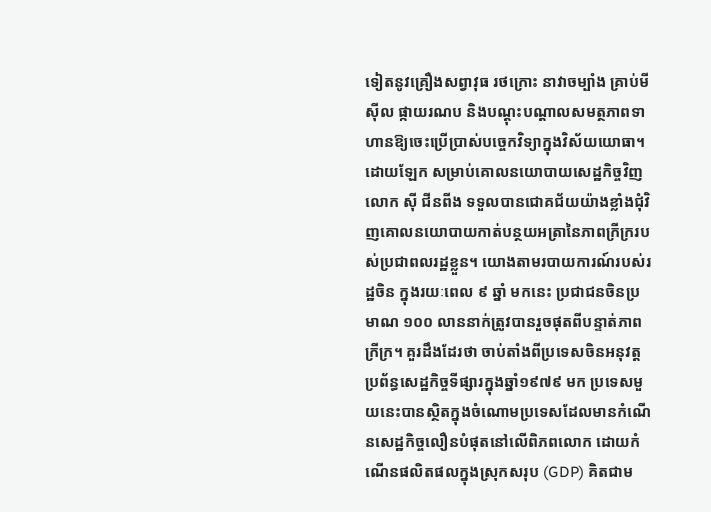ទៀតនូវគ្រឿងសព្វាវុធ រថក្រោះ នាវាចម្បាំង គ្រាប់មីស៊ីល ផ្កាយរណប និងបណ្ដុះបណ្ដាលសមត្ថភាពទាហានឱ្យចេះប្រើប្រាស់បច្ចេកវិទ្យាក្នុងវិស័យយោធា។ ដោយឡែក សម្រាប់គោលនយោបាយសេដ្ឋកិច្ចវិញ លោក ស៊ី ជីនពីង ទទួលបានជោគជ័យយ៉ាងខ្លាំងជុំវិញគោលនយោបាយកាត់បន្ថយអត្រានៃភាពក្រីក្ររបស់ប្រជាពលរដ្ឋខ្លួន។ យោងតាមរបាយការណ៍របស់រដ្ឋចិន ក្នុងរយៈពេល ៩ ឆ្នាំ មកនេះ ប្រជាជនចិនប្រមាណ ១០០ លាននាក់ត្រូវបានរួចផុតពីបន្ទាត់ភាពក្រីក្រ។ គួរដឹងដែរថា ចាប់តាំងពីប្រទេសចិនអនុវត្តប្រព័ន្ធសេដ្ឋកិច្ចទីផ្សារក្នុងឆ្នាំ១៩៧៩ មក ប្រទេសមួយនេះបានស្ថិតក្នុងចំណោមប្រទេសដែលមានកំណើនសេដ្ឋកិច្ចលឿនបំផុតនៅលើពិភពលោក ដោយកំណើនផលិតផលក្នុងស្រុកសរុប (GDP) គិតជាម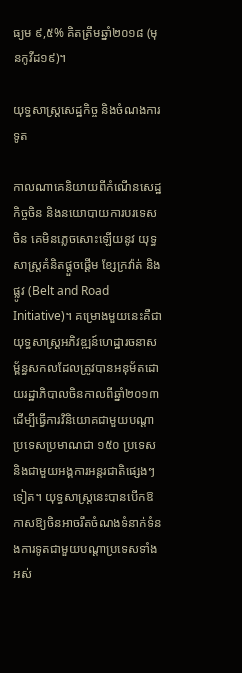ធ្យម ៩,៥% គិតត្រឹមឆ្នាំ២០១៨ (មុនកូវីដ១៩)។

យុទ្ធសាស្ត្រសេដ្ឋកិច្ច និងចំណងការទូត

កាលណាគេនិយាយពីកំណើនសេដ្ឋកិច្ចចិន និងនយោបាយការបរទេសចិន គេមិនភ្លេចសោះឡើយនូវ យុទ្ធសាស្ត្រគំនិតផ្ដួចផ្ដើម ខ្សែក្រវ៉ាត់ និងផ្លូវ (Belt and Road Initiative)។ គម្រោងមួយនេះគឺជាយុទ្ធសាស្ត្រអភិវឌ្ឍន៍ហេដ្ឋារចនាសម្ព័ន្ធសកលដែលត្រូវបានអនុម័តដោយរដ្ឋាភិបាលចិនកាលពីឆ្នាំ២០១៣ ដើម្បីធ្វើការវិនិយោគជាមួយបណ្ដាប្រទេសប្រមាណជា ១៥០ ប្រទេស និងជាមួយអង្គការអន្តរជាតិផ្សេងៗទៀត។ យុទ្ធសាស្រ្តនេះបានបើកឱកាសឱ្យចិនអាចរឹតចំណងទំនាក់ទំនងការទូតជាមួយបណ្ដាប្រទេសទាំងអស់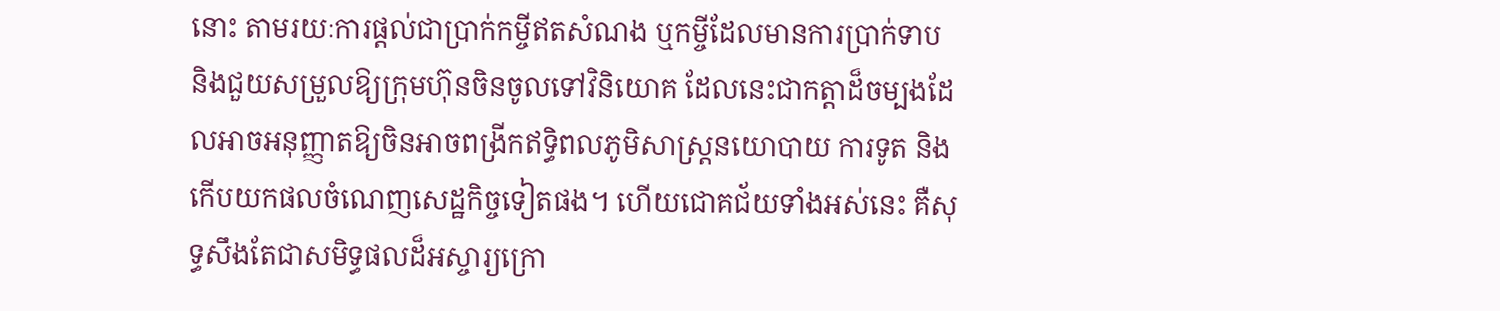នោះ តាមរយៈការផ្ដល់ជាប្រាក់កម្ចីឥតសំណង ឬកម្ចីដែលមានការប្រាក់ទាប និងជួយសម្រួលឱ្យក្រុមហ៊ុនចិនចូលទៅវិនិយោគ ដែលនេះជាកត្តាដ៏ចម្បងដែលអាចអនុញ្ញាតឱ្យចិនអាចពង្រីកឥទ្ធិពលភូមិសាស្ត្រនយោបាយ ការទូត និងកើបយកផលចំណេញសេដ្ឋកិច្ចទៀតផង។ ហើយជោគជ័យទាំងអស់នេះ គឺសុទ្ធសឹងតែជាសមិទ្ធផលដ៏អស្ចារ្យក្រោ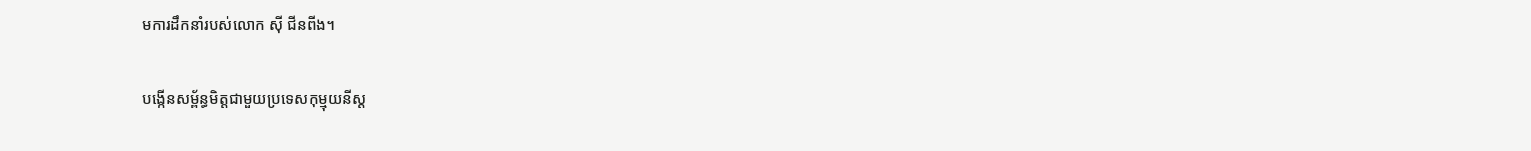មការដឹកនាំរបស់លោក ស៊ី ជីនពីង។

បង្កើនសម្ព័ន្ធមិត្តជាមួយប្រទេសកុម្មុយនីស្ដ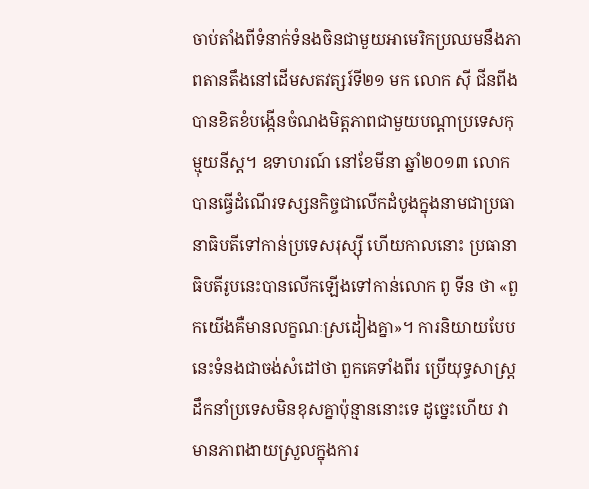ចាប់តាំងពីទំនាក់ទំនងចិនជាមួយអាមេរិកប្រឈមនឹងភាពតានតឹងនៅដើមសតវត្សរ៍ទី២១ មក លោក ស៊ី ជីនពីង បានខិតខំបង្កើនចំណងមិត្តភាពជាមួយបណ្ដាប្រទេសកុម្មុយនីស្ដ។ ឧទាហរណ៍ នៅខែមីនា ឆ្នាំ២០១៣ លោកបានធ្វើដំណើរទស្សនកិច្ចជាលើកដំបូងក្នុងនាមជាប្រធានាធិបតីទៅកាន់ប្រទេសរុស្ស៊ី ហើយកាលនោះ ប្រធានាធិបតីរូបនេះបានលើកឡើងទៅកាន់លោក ពូ ទីន ថា «ពួកយើងគឺមានលក្ខណៈស្រដៀងគ្នា»។ ការនិយាយបែបនេះទំនងជាចង់សំដៅថា ពួកគេទាំងពីរ ប្រើយុទ្ធសាស្ត្រដឹកនាំប្រទេសមិនខុសគ្នាប៉ុន្មាននោះទេ ដូច្នេះហើយ វាមានភាពងាយស្រួលក្នុងការ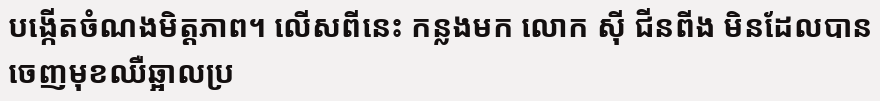បង្កើតចំណងមិត្តភាព។ លើសពីនេះ កន្លងមក លោក ស៊ី ជីនពីង មិនដែលបានចេញមុខឈឺឆ្អាលប្រ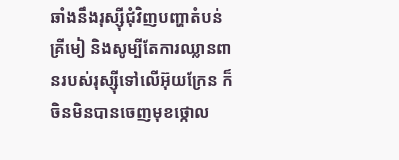ឆាំងនឹងរុស្ស៊ីជុំវិញបញ្ហាតំបន់គ្រីមៀ និងសូម្បីតែការឈ្លានពានរបស់រុស្ស៊ីទៅលើអ៊ុយក្រែន ក៏ចិនមិនបានចេញមុខថ្កោល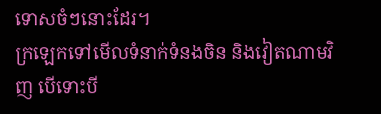ទោសចំៗនោះដែរ។
ក្រឡេកទៅមើលទំនាក់ទំនងចិន និងវៀតណាមវិញ បើទោះបី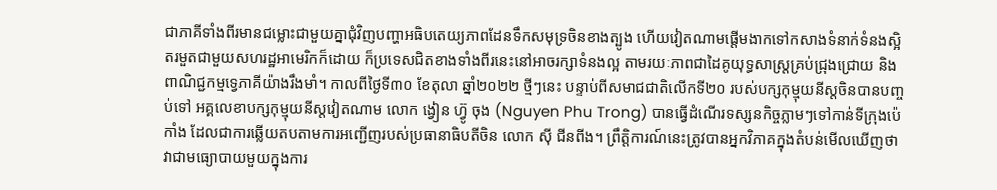ជាភាគីទាំងពីរមានជម្លោះជាមួយគ្នាជុំវិញបញ្ហាអធិបតេយ្យភាពដែនទឹកសមុទ្រចិនខាងត្បូង ហើយវៀតណាមផ្ដើមងាកទៅកសាងទំនាក់ទំនងស្អិតរមួតជាមួយសហរដ្ឋអាមេរិកក៏ដោយ ក៏ប្រទេសជិតខាងទាំងពីរនេះនៅអាចរក្សាទំនងល្អ តាមរយៈភាពជាដៃគូយុទ្ធសាស្ត្រគ្រប់ជ្រុងជ្រោយ និងពាណិជ្ជកម្មទ្វេភាគីយ៉ាងរឹងមាំ។ កាលពីថ្ងៃទី៣០ ខែតុលា ឆ្នាំ២០២២ ថ្មីៗនេះ បន្ទាប់ពីសមាជជាតិលើកទី២០ របស់បក្សកុម្មុយនីស្ដចិនបានបញ្ចប់ទៅ អគ្គលេខាបក្សកុម្មុយនីស្តវៀតណាម លោក ង្វៀន ហ្វ៊ូ ចុង (Nguyen Phu Trong) បានធ្វើដំណើរទស្សនកិច្ចភ្លាមៗទៅកាន់ទីក្រុងប៉េកាំង ដែលជាការឆ្លើយតបតាមការអញ្ជើញរបស់ប្រធានាធិបតីចិន លោក ស៊ី ជីនពីង។ ព្រឹត្តិការណ៍នេះត្រូវបានអ្នកវិភាគក្នុងតំបន់មើលឃើញថា វាជាមធ្យោបាយមួយក្នុងការ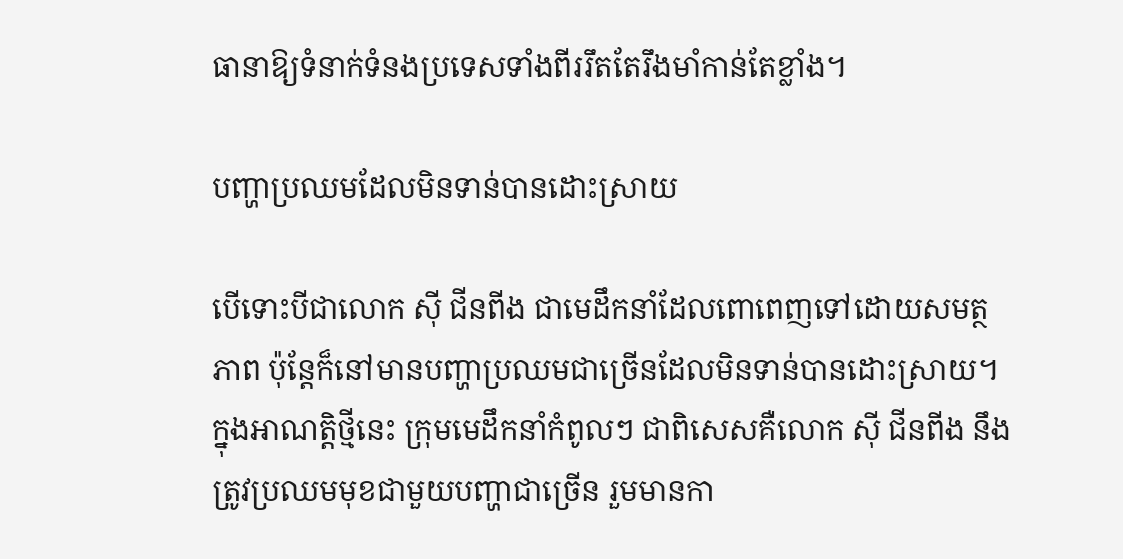ធានាឱ្យទំនាក់ទំនងប្រទេសទាំងពីររឹតតែរឹងមាំកាន់តែខ្លាំង។

បញ្ហាប្រឈមដែលមិនទាន់បានដោះស្រាយ

បើទោះបីជាលោក ស៊ី ជីនពីង ជាមេដឹកនាំដែលពោពេញទៅដោយសមត្ថភាព ប៉ុន្តែក៏នៅមានបញ្ហាប្រឈមជាច្រើនដែលមិនទាន់បានដោះស្រាយ។ ក្នុងអាណត្តិថ្មីនេះ ក្រុមមេដឹកនាំកំពូលៗ ជាពិសេសគឺលោក ស៊ី ជីនពីង នឹងត្រូវប្រឈមមុខជាមួយបញ្ហាជាច្រើន រួមមានកា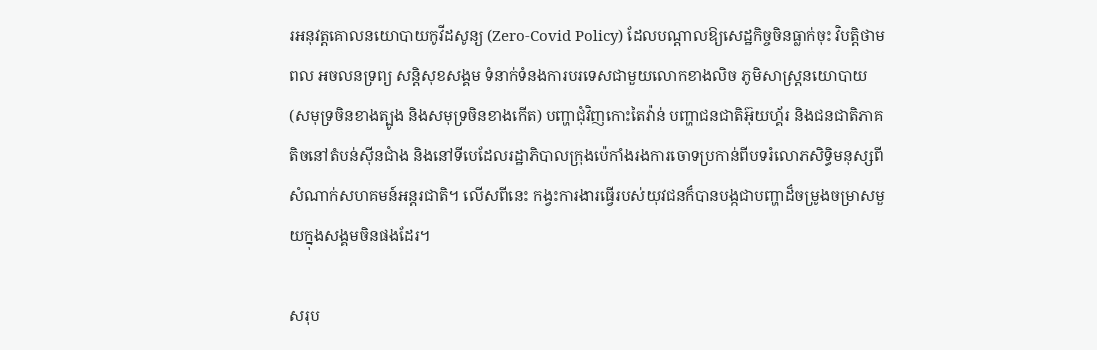រអនុវត្តគោលនយោបាយកូវីដសូន្យ (Zero-Covid Policy) ដែលបណ្ដាលឱ្យសេដ្ឋកិច្ចចិនធ្លាក់ចុះ វិបត្តិថាមពល អចលនទ្រព្យ សន្តិសុខសង្គម ទំនាក់ទំនងការបរទេសជាមួយលោកខាងលិច ភូមិសាស្ត្រនយោបាយ (សមុទ្រចិនខាងត្បូង និងសមុទ្រចិនខាងកើត) បញ្ហាជុំវិញកោះតៃវ៉ាន់ បញ្ហាជនជាតិអ៊ុយហ្គ័រ និងជនជាតិភាគតិចនៅតំបន់ស៊ីនជាំង និងនៅទីបេដែលរដ្ឋាភិបាលក្រុងប៉េកាំងរងការចោទប្រកាន់ពីបទរំលោភសិទ្ធិមនុស្សពីសំណាក់សហគមន៍អន្តរជាតិ។ លើសពីនេះ កង្វះការងារធ្វើរបស់យុវជនក៏បានបង្កជាបញ្ហាដ៏ចម្រូងចម្រាសមួយក្នុងសង្គមចិនផងដែរ។

សរុប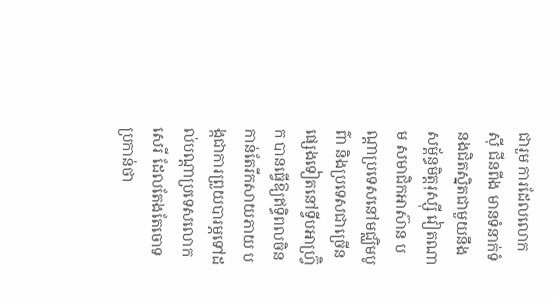ជារួម ការដែលលោក ស៊ី ជីនពីង មានទំនាក់ទំនងជិតស្និតជាមួយនឹងសម្ព័ន្ធមិត្តរុស្ស៊ី វៀតណាម សមាជិកអាស៊ាន បណ្ដាប្រទេសនៅមជ្ឈិមបូព៌ា និងប្រទេសជាច្រើនផ្សេងទៀតនៅទ្វីបអាហ្វ្រ៊ិក បានធ្វើឱ្យឥទ្ធិពលចិនកាន់តែរីកសាយភាយ បង្កជាការព្រួយបារម្ភទៅដល់បណ្ដាប្រទេសលោកសេរី ដែលតែងតែចោទប្រកាន់ថា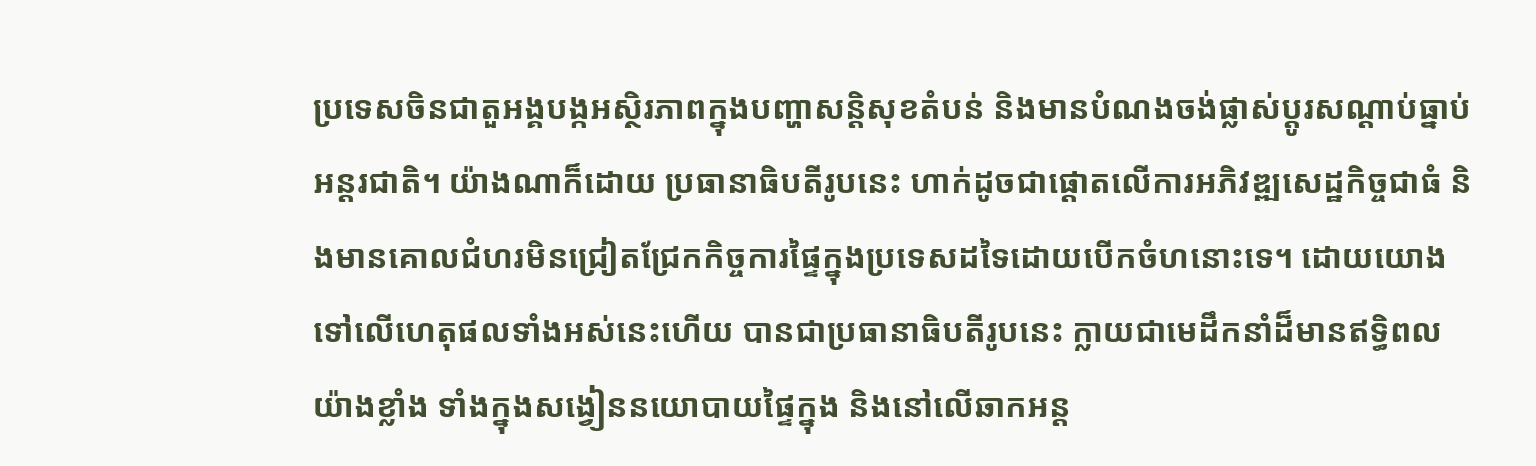ប្រទេសចិនជាតួអង្គបង្កអស្ថិរភាពក្នុងបញ្ហាសន្តិសុខតំបន់ និងមានបំណងចង់ផ្លាស់ប្ដូរសណ្ដាប់ធ្នាប់អន្តរជាតិ។ យ៉ាងណាក៏ដោយ ប្រធានាធិបតីរូបនេះ ហាក់ដូចជាផ្ដោតលើការអភិវឌ្ឍសេដ្ឋកិច្ចជាធំ និងមានគោលជំហរមិនជ្រៀតជ្រែកកិច្ចការផ្ទៃក្នុងប្រទេសដទៃដោយបើកចំហនោះទេ។ ដោយយោងទៅលើហេតុផលទាំងអស់នេះហើយ បានជាប្រធានាធិបតីរូបនេះ ក្លាយជាមេដឹកនាំដ៏មានឥទ្ធិពលយ៉ាងខ្លាំង ទាំងក្នុងសង្វៀននយោបាយផ្ទៃក្នុង និងនៅលើឆាកអន្ត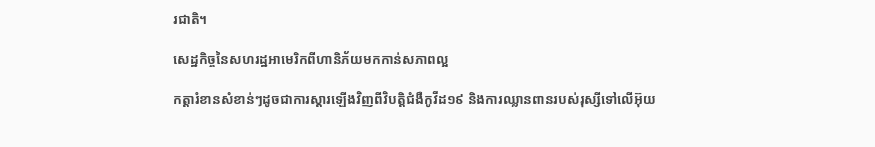រជាតិ។

សេដ្ឋកិច្ចនៃសហរដ្ឋអាមេរិកពីហានិភ័យមកកាន់សភាពល្អ

កត្តារំខានសំខាន់ៗដូចជាការស្តារឡើងវិញពីវិបត្តិជំងឺកូវីដ១៩ និងការឈ្លានពានរបស់រុស្សីទៅលើអ៊ុយ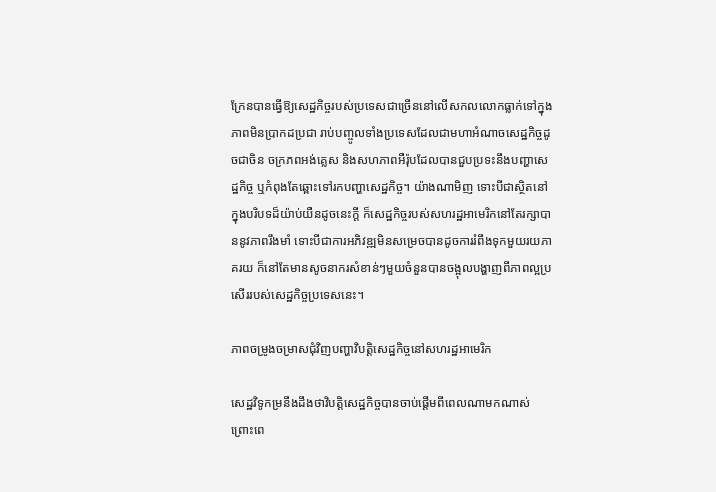ក្រែនបានធ្វើឱ្យសេដ្ឋកិច្ចរបស់ប្រទេសជាច្រើននៅលើសកលលោកធ្លាក់ទៅក្នុងភាពមិនប្រាកដប្រជា រាប់បញ្ចូលទាំងប្រទេសដែលជាមហាអំណាចសេដ្ឋកិច្ចដូចជាចិន ចក្រភពអង់គ្លេស និងសហភាពអឺរ៉ុបដែលបានជួបប្រទះនឹងបញ្ហាសេដ្ឋកិច្ច ឬកំពុងតែឆ្ពោះទៅរកបញ្ហាសេដ្ឋកិច្ច។ យ៉ាងណាមិញ ទោះបីជាស្ថិតនៅក្នុងបរិបទដ៏យ៉ាប់យឺនដូចនេះក្តី ក៏សេដ្ឋកិច្ចរបស់សហរដ្ឋអាមេរិកនៅតែរក្សាបាននូវភាពរឹងមាំ ទោះបីជាការអភិវឌ្ឍមិនសម្រេចបានដូចការរំពឹងទុកមួយរយភាគរយ ក៏នៅតែមានសូចនាករសំខាន់ៗមួយចំនួនបានចង្អុលបង្ហាញពីភាពល្អប្រសើររបស់សេដ្ឋកិច្ចប្រទេសនេះ។

ភាពចម្រូងចម្រាសជុំវិញបញ្ហាវិបត្តិសេដ្ឋកិច្ចនៅសហរដ្ឋអាមេរិក

សេដ្ឋវិទូកម្រនឹងដឹងថាវិបត្តិសេដ្ឋកិច្ចបានចាប់ផ្ដើមពីពេលណាមកណាស់ ព្រោះពេ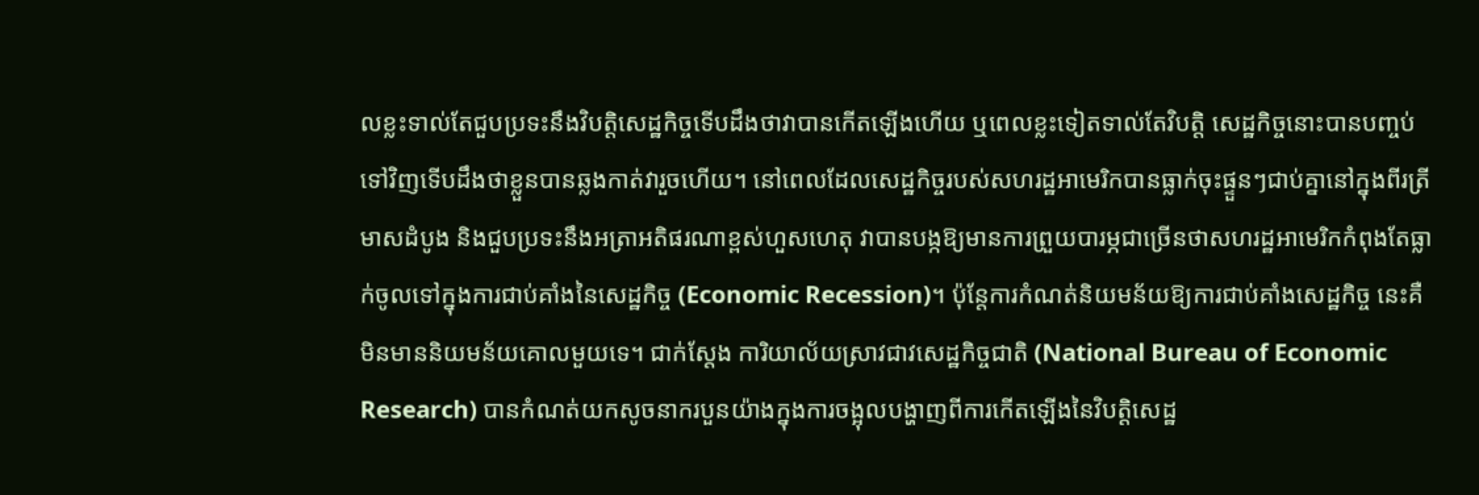លខ្លះទាល់តែជួបប្រទះនឹងវិបត្តិសេដ្ឋកិច្ចទើបដឹងថាវាបានកើតឡើងហើយ ឬពេលខ្លះទៀតទាល់តែវិបត្តិ សេដ្ឋកិច្ចនោះបានបញ្ចប់ទៅវិញទើបដឹងថាខ្លួនបានឆ្លងកាត់វារួចហើយ។ នៅពេលដែលសេដ្ឋកិច្ចរបស់សហរដ្ឋអាមេរិកបានធ្លាក់ចុះផ្ទួនៗជាប់គ្នានៅក្នុងពីរត្រីមាសដំបូង និងជួបប្រទះនឹងអត្រាអតិផរណាខ្ពស់ហួសហេតុ វាបានបង្កឱ្យមានការព្រួយបារម្ភជាច្រើនថាសហរដ្ឋអាមេរិកកំពុងតែធ្លាក់ចូលទៅក្នុងការជាប់គាំងនៃសេដ្ឋកិច្ច (Economic Recession)។ ប៉ុន្តែការកំណត់និយមន័យឱ្យការជាប់គាំងសេដ្ឋកិច្ច នេះគឺមិនមាននិយមន័យគោលមួយទេ។ ជាក់ស្តែង ការិយាល័យស្រាវជាវសេដ្ឋកិច្ចជាតិ (National Bureau of Economic Research) បានកំណត់យកសូចនាករបួនយ៉ាងក្នុងការចង្អុលបង្ហាញពីការកើតឡើងនៃវិបត្តិសេដ្ឋ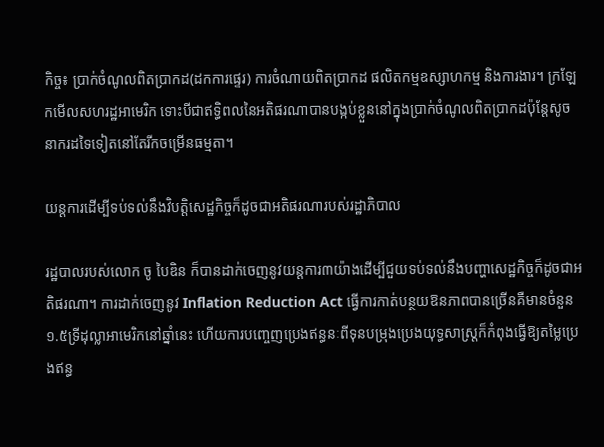កិច្ច៖ ប្រាក់ចំណូលពិតប្រាកដ(ដកការផ្ទេរ) ការចំណាយពិតប្រាកដ ផលិតកម្មឧស្សាហកម្ម និងការងារ។ ក្រឡែកមើលសហរដ្ឋអាមេរិក ទោះបីជាឥទ្ធិពលនៃអតិផរណាបានបង្កប់ខ្លួននៅក្នុងប្រាក់ចំណូលពិតប្រាកដប៉ុន្តែសូចនាករដទៃទៀតនៅតែរីកចម្រើនធម្មតា។

យន្តការដើម្បីទប់ទល់នឹងវិបត្តិសេដ្ឋកិច្ចក៏ដូចជាអតិផរណារបស់រដ្ឋាភិបាល

រដ្ឋបាលរបស់លោក ចូ បៃឌិន ក៏បានដាក់ចេញនូវយន្តការ៣យ៉ាងដើម្បីជួយទប់ទល់នឹងបញ្ហាសេដ្ឋកិច្ចក៏ដូចជាអតិផរណា។ ការដាក់ចេញនូវ Inflation Reduction Act ធ្វើការកាត់បន្ថយឱនភាពបានច្រើនគឺមានចំនួន១.៥ទ្រីដុល្លាអាមេរិកនៅឆ្នាំនេះ ហើយការបញ្ចេញប្រេងឥន្ធនៈពីទុនបម្រុងប្រេងយុទ្ធសាស្ត្រក៏កំពុងធ្វើឱ្យតម្លៃប្រេងឥន្ធ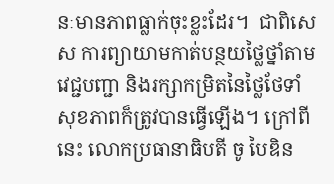នៈមានភាពធ្លាក់ចុះខ្លះដែរ។  ជាពិសេស ការព្យាយាមកាត់បន្ថយថ្លៃថ្នាំតាមវេជ្ជបញ្ជា និងរក្សាកម្រិតនៃថ្លៃថែទាំសុខភាពក៏ត្រូវបានធ្វើឡើង។ ក្រៅពីនេះ លោកប្រធានាធិបតី ចូ បៃឌិន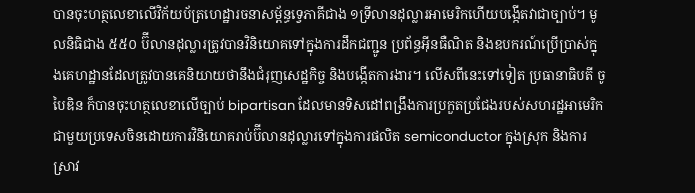បានចុះហត្ថលេខាលើវិក័យប័ត្រហេដ្ឋារចនាសម្ព័ន្ធទ្វេភាគីជាង ១ទ្រីលានដុល្លារអាមេរិកហើយបង្កើតវាជាច្បាប់។ មូលនិធិជាង ៥៥០ ប៊ីលានដុល្លារត្រូវបានវិនិយោគទៅក្នុងការដឹកជញ្ជូន ប្រព័ន្ធអ៊ីនធឺណិត និងឧបករណ៍ប្រើប្រាស់ក្នុងគេហដ្ឋានដែលត្រូវបានគេនិយាយថានឹងជំរុញសេដ្ឋកិច្ច និងបង្កើតការងារ។ លើសពីនេះទៅទៀត ប្រធានាធិបតី ចូ បៃឌិន ក៏បានចុះហត្ថលេខាលើច្បាប់ bipartisan ដែលមានទិសដៅពង្រឹងការប្រកួតប្រជែងរបស់សហរដ្ឋអាមេរិកជាមួយប្រទេសចិនដោយការវិនិយោគរាប់ប៊ីលានដុល្លារទៅក្នុងការផលិត semiconductor ក្នុងស្រុក និងការស្រាវ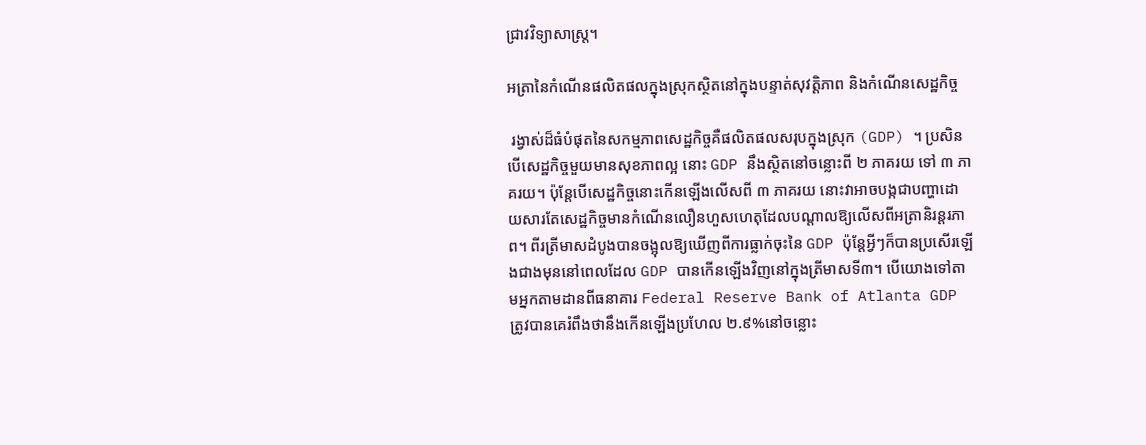ជ្រាវវិទ្យាសាស្ត្រ។

អត្រានៃកំណើនផលិតផលក្នុងស្រុកស្ថិតនៅក្នុងបន្ទាត់សុវត្តិភាព និងកំណើនសេដ្ឋកិច្ច

 រង្វាស់ដ៏ធំបំផុតនៃសកម្មភាពសេដ្ឋកិច្ចគឺផលិតផលសរុបក្នុងស្រុក (GDP) ។ ប្រសិនបើសេដ្ឋកិច្ចមួយមានសុខភាពល្អ នោះ GDP នឹងស្ថិតនៅចន្លោះពី ២ ភាគរយ ទៅ ៣ ភាគរយ។ ប៉ុន្តែបើសេដ្ឋកិច្ចនោះកើនឡើងលើសពី ៣ ភាគរយ នោះវាអាចបង្កជាបញ្ហាដោយសារតែសេដ្ឋកិច្ចមានកំណើនលឿនហួសហេតុដែលបណ្តាលឱ្យលើសពីអត្រានិរន្តរភាព។ ពីរត្រីមាសដំបូងបានចង្អុលឱ្យឃើញពីការធ្លាក់ចុះនៃ GDP ប៉ុន្តែអ្វីៗក៏បានប្រសើរឡើងជាងមុននៅពេលដែល GDP បានកើនឡើងវិញនៅក្នុងត្រីមាសទី៣។ បើយោងទៅតាមអ្នកតាមដានពីធនាគារ Federal Reserve Bank of Atlanta GDP ត្រូវបានគេរំពឹងថានឹងកើនឡើងប្រហែល ២.៩%នៅចន្លោះ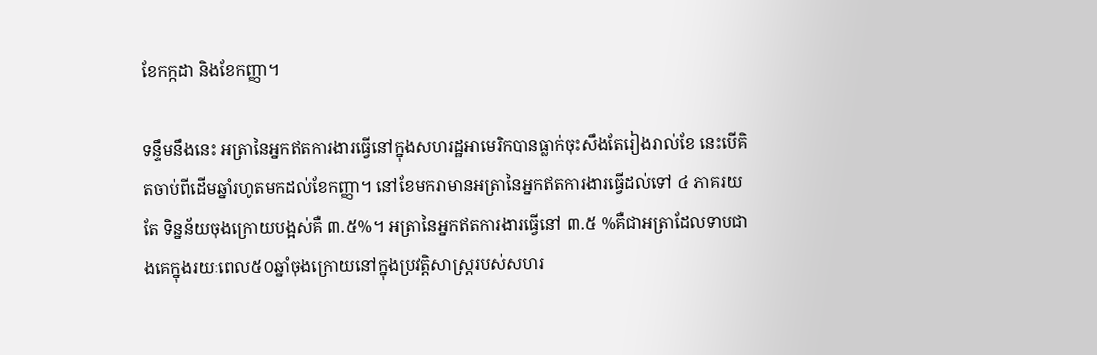ខែកក្កដា និងខែកញ្ញា។

ទន្ទឹមនឹងនេះ អត្រានៃអ្នកឥតការងារធ្វើនៅក្នុងសហរដ្ឋអាមេរិកបានធ្លាក់ចុះសឹងតែរៀងរាល់ខែ នេះបើគិតចាប់ពីដើមឆ្នាំរហូតមកដល់ខែកញ្ញា។ នៅខែមករាមានអត្រានៃអ្នកឥតការងារធ្វើដល់ទៅ ៤ ភាគរយតែ ទិន្នន័យចុងក្រោយបង្អស់គឺ ៣.៥%។ អត្រានៃអ្នកឥតការងារធ្វើនៅ ៣.៥ %គឺជាអត្រាដែលទាបជាងគេក្នុងរយៈពេល៥០ឆ្នាំចុងក្រោយនៅក្នុងប្រវត្តិសាស្រ្តរបស់សហរ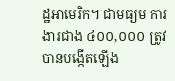ដ្ឋអាមេរិក។ ជាមធ្យម ការងារជាង ៤០០,០០០ ត្រូវបានបង្កើតឡើង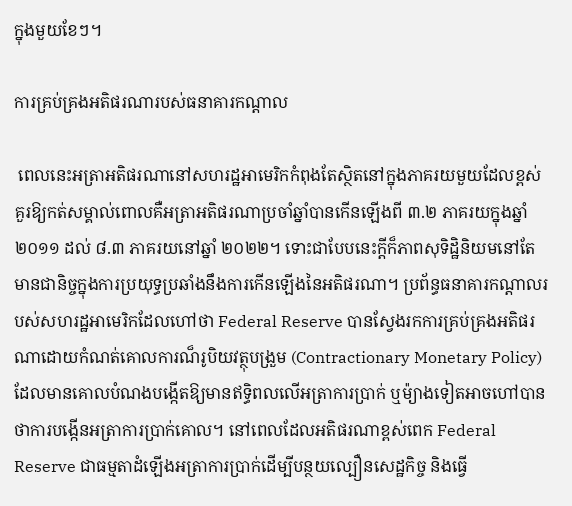ក្នុងមួយខែៗ។

ការគ្រប់គ្រងអតិផរណារបស់ធនាគារកណ្តាល

 ពេលនេះអត្រាអតិផរណានៅសហរដ្ឋអាមេរិកកំពុងតែស្ថិតនៅក្នុងភាគរយមួយដែលខ្ពស់គួរឱ្យកត់សម្គាល់ពោលគឺអត្រាអតិផរណាប្រចាំឆ្នាំបានកើនឡើងពី ៣.២ ភាគរយក្នុងឆ្នាំ ២០១១ ដល់ ៨.៣ ភាគរយនៅឆ្នាំ ២០២២។ ទោះជាបែបនេះក្តីក៏ភាពសុទិដ្ឋិនិយមនៅតែមានជានិច្ចក្នុងការប្រយុទ្ធប្រឆាំងនឹងការកើនឡើងនៃអតិផរណា។ ប្រព័ន្ធធនាគារកណ្តាលរបស់សហរដ្ឋអាមេរិកដែលហៅថា Federal Reserve បានស្វែងរកការគ្រប់គ្រងអតិផរណាដោយកំណត់គោលការណ៏រូបិយវត្ថុបង្រួម (Contractionary Monetary Policy) ដែលមានគោលបំណងបង្កើតឱ្យមានឥទ្ធិពលលើអត្រាការប្រាក់ ឬម៉្យាងទៀតអាចហៅបានថាការបង្កើនអត្រាការប្រាក់គោល។ នៅពេលដែលអតិផរណាខ្ពស់ពេក Federal Reserve ជាធម្មតាដំឡើងអត្រាការប្រាក់ដើម្បីបន្ថយល្បឿនសេដ្ឋកិច្ច និងធ្វើ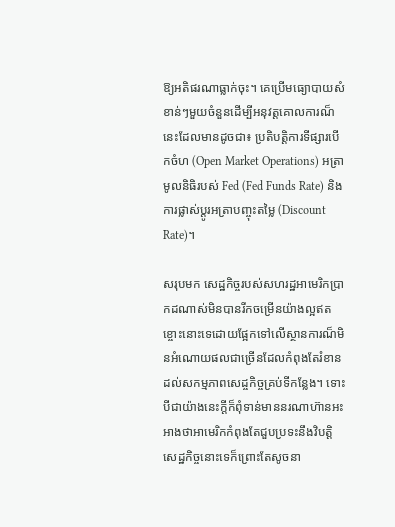ឱ្យអតិផរណាធ្លាក់ចុះ។ គេប្រើមធ្យោបាយសំខាន់ៗមួយចំនួនដើម្បីអនុវត្ដគោលការណ៏នេះដែលមានដូចជា៖ ប្រតិបត្តិការទីផ្សារបើកចំហ (Open Market Operations) អត្រាមូលនិធិរបស់ Fed (Fed Funds Rate) និងការផ្លាស់ប្តូរអត្រាបញ្ចុះតម្លៃ (Discount Rate)។

សរុបមក សេដ្ឋកិច្ចរបស់សហរដ្ឋអាមេរិកប្រាកដណាស់មិនបានរីកចម្រើនយ៉ាងល្អឥតខ្ចោះនោះទេដោយផ្អែកទៅលើស្ថានការណ៏មិនអំណោយផលជាច្រើនដែលកំពុងតែរំខានដល់សកម្មភាពសេដ្ចកិច្ចគ្រប់ទីកន្លែង។ ទោះបីជាយ៉ាងនេះក្តីក៏ពុំទាន់មាននរណាហ៊ានអះអាងថាអាមេរិកកំពុងតែជួបប្រទះនឹងវិបត្តិសេដ្ឋកិច្ចនោះទេក៏ព្រោះតែសូចនា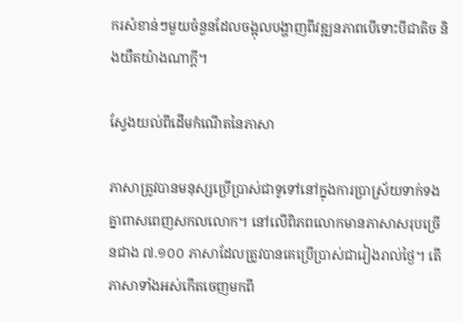ករសំខាន់ៗមួយចំនួនដែលចង្អុលបង្ហាញពីវឌ្ឍនភាពបើទោះបីជាតិច និងយឺតយ៉ាងណាក្តី។

ស្វែងយល់ពីដើមកំណើតនៃភាសា

ភាសាត្រូវបានមនុស្សប្រើប្រាស់ជាទូទៅនៅក្នុងការប្រាស្រ័យទាក់ទងគ្នាពាសពេញសកលលោក។ នៅលើពិភពលោកមានភាសាសរុបច្រើនជាង ៧.១០០ ភាសាដែលត្រូវបានគេប្រើប្រាស់ជារៀងរាល់ថ្ងៃ។ តើភាសាទាំងអស់កើតចេញមកពី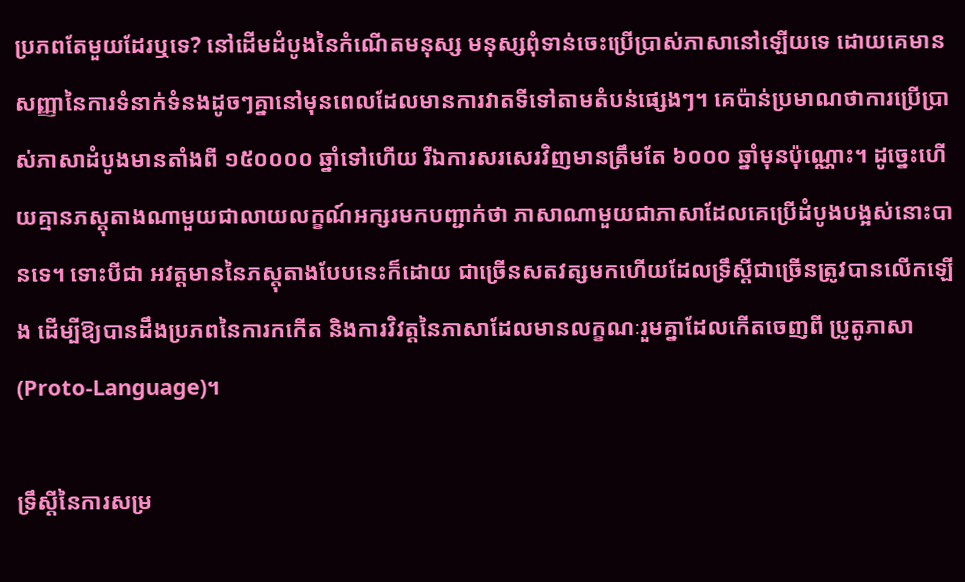ប្រភពតែមួយដែរឬទេ? នៅដើមដំបូងនៃកំណើតមនុស្ស មនុស្សពុំទាន់ចេះប្រើប្រាស់ភាសានៅឡើយទេ ដោយគេមានសញ្ញានៃការទំនាក់ទំនងដូចៗគ្នានៅមុនពេលដែលមានការវាតទីទៅតាមតំបន់ផ្សេងៗ។ គេប៉ាន់ប្រមាណថាការប្រើប្រាស់ភាសាដំបូងមានតាំងពី ១៥០០០០ ឆ្នាំទៅហើយ រីឯការសរសេរវិញមានត្រឹមតែ ៦០០០ ឆ្នាំមុនប៉ុណ្ណោះ។ ដូច្នេះហើយគ្មានភស្តុតាងណាមួយជាលាយលក្ខណ៍អក្សរមកបញ្ជាក់ថា ភាសាណាមួយជាភាសាដែលគេប្រើដំបូងបង្អស់នោះបានទេ។ ទោះបីជា អវត្ដមាននៃភស្តុតាងបែបនេះក៏ដោយ ជាច្រើនសតវត្សមកហើយដែលទ្រឹស្ដីជាច្រើនត្រូវបានលើកឡើង ដើម្បីឱ្យបានដឹងប្រភពនៃការកកើត និងការវិវត្តនៃភាសាដែលមានលក្ខណៈរួមគ្នាដែលកើតចេញពី ប្រូតូភាសា (Proto-Language)។

ទ្រឹស្តីនៃការសម្រ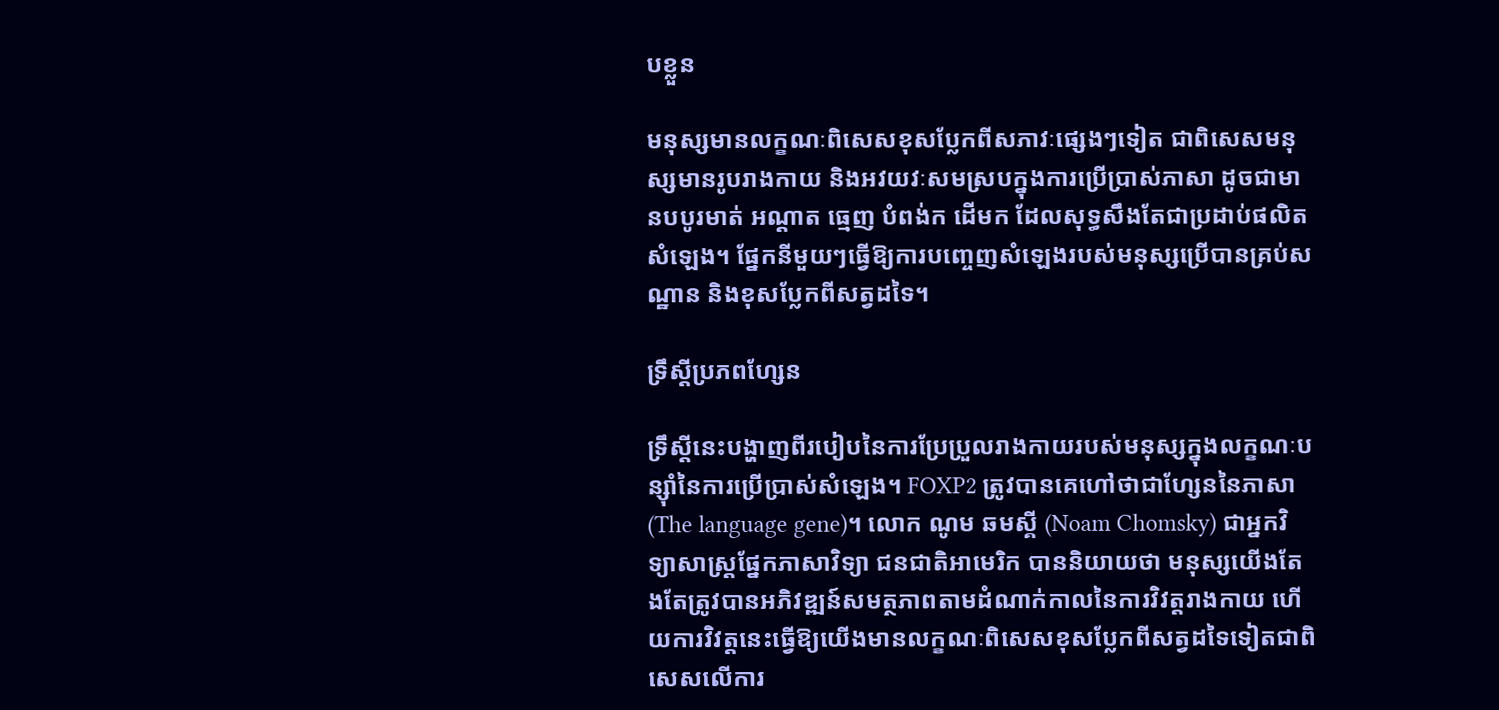បខ្លួន

មនុស្សមានលក្ខណៈពិសេសខុសប្លែកពីសភាវៈផ្សេងៗទៀត ជាពិសេសមនុស្សមានរូបរាងកាយ និងអវយវៈសមស្របក្នុងការប្រើប្រាស់ភាសា ដូចជាមានបបូរមាត់ អណ្តាត ធ្មេញ បំពង់ក ដើមក ដែលសុទ្ធសឹងតែជាប្រដាប់ផលិតសំឡេង។ ផ្នែកនីមួយៗធ្វើឱ្យការបញ្ចេញសំឡេងរបស់មនុស្សប្រើបានគ្រប់សណ្ឋាន និងខុសប្លែកពីសត្វដទៃ។

ទ្រឹស្តីប្រភពហ្សែន

ទ្រឹស្តីនេះបង្ហាញពីរបៀបនៃការប្រែប្រួលរាងកាយរបស់មនុស្សក្នុងលក្ខណៈបន្ស៊ាំនៃការប្រើប្រាស់សំឡេង។ FOXP2 ត្រូវបានគេហៅថាជាហ្សែននៃភាសា (The language gene)។ លោក ណូម ឆមស្គី (Noam Chomsky) ជាអ្នកវិទ្យាសាស្ត្រផ្នែកភាសាវិទ្យា ជនជាតិអាមេរិក បាននិយាយថា មនុស្សយើងតែងតែត្រូវបានអភិវឌ្ឍន៍សមត្ថភាពតាមដំណាក់កាលនៃការវិវត្តរាងកាយ ហើយការវិវត្តនេះធ្វើឱ្យយើងមានលក្ខណៈពិសេសខុសប្លែកពីសត្វដទៃទៀតជាពិសេសលើការ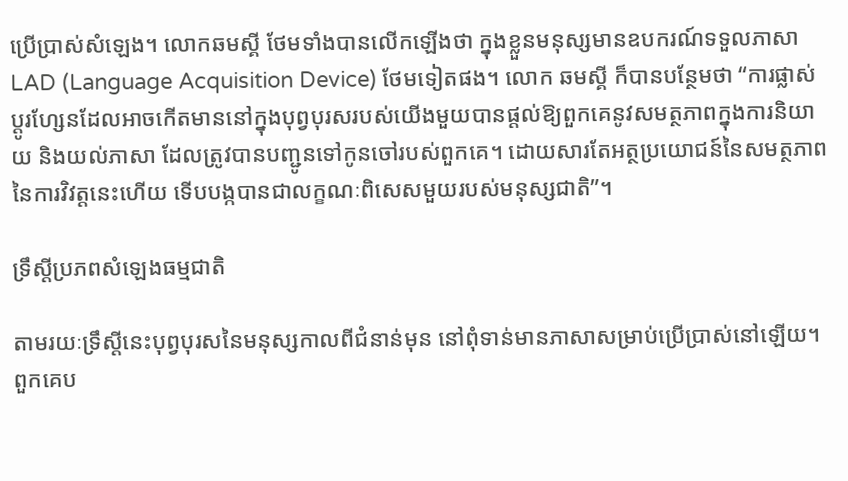ប្រើប្រាស់សំឡេង។ លោកឆមស្គី ថែមទាំងបានលើកឡើងថា ក្នុងខ្លួនមនុស្សមានឧបករណ៍ទទួលភាសា LAD (Language Acquisition Device) ថែមទៀតផង។ លោក ឆមស្គី ក៏បានបន្ថែមថា “ការផ្លាស់ប្តូរហ្សែនដែលអាចកើតមាននៅក្នុងបុព្វបុរសរបស់យើងមួយបានផ្តល់ឱ្យពួកគេនូវសមត្ថភាពក្នុងការនិយាយ និងយល់ភាសា ដែលត្រូវបានបញ្ជូនទៅកូនចៅរបស់ពួកគេ។ ដោយសារតែអត្ថប្រយោជន៍នៃសមត្ថភាពនៃការវិវត្តនេះហើយ ទើបបង្កបានជាលក្ខណៈពិសេសមួយរបស់មនុស្សជាតិ”។

ទ្រឹស្តីប្រភពសំឡេងធម្មជាតិ

តាមរយៈទ្រឹស្តីនេះបុព្វបុរសនៃមនុស្សកាលពីជំនាន់មុន នៅពុំទាន់មានភាសាសម្រាប់ប្រើប្រាស់នៅឡើយ។ ពួកគេប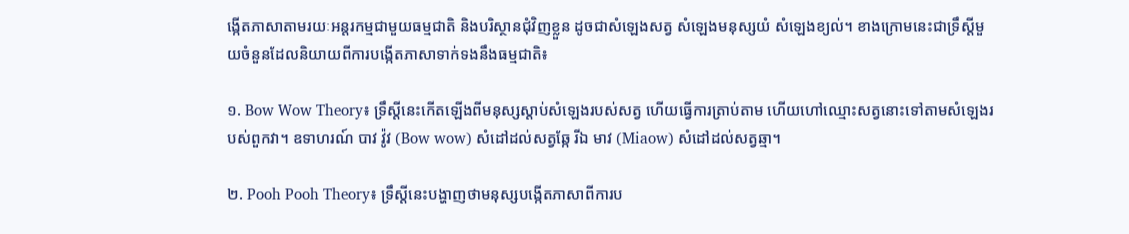ង្កើតភាសាតាមរយៈអន្តរកម្មជាមួយធម្មជាតិ និងបរិស្ថានជុំវិញខ្លួន ដូចជាសំឡេងសត្វ សំឡេងមនុស្សយំ សំឡេងខ្យល់។ ខាងក្រោមនេះជាទ្រឹស្តីមួយចំនួនដែលនិយាយពីការបង្កើតភាសាទាក់ទងនឹងធម្មជាតិ៖

១. Bow Wow Theory៖ ទ្រឹស្តីនេះកើតឡើងពីមនុស្សស្តាប់សំឡេងរបស់សត្វ ហើយធ្វើការត្រាប់តាម ហើយហៅឈ្មោះសត្វនោះទៅតាមសំឡេងរបស់ពួកវា។ ឧទាហរណ៍ បាវ វ៉ូវ (Bow wow) សំដៅដល់សត្វឆ្កែ រីឯ មាវ (Miaow) សំដៅដល់សត្វឆ្មា។

២. Pooh Pooh Theory៖ ទ្រឹស្តីនេះបង្ហាញថាមនុស្សបង្កើតភាសាពីការប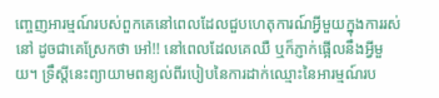ញ្ចេញអារម្មណ៍របស់ពួកគេនៅពេលដែលជួបហេតុការណ៍អ្វីមួយក្នុងការរស់នៅ ដូចជាគេស្រែកថា អៅ!! នៅពេលដែលគេឈឺ ឬក៏ភ្ញាក់ផ្អើលនឹងអ្វីមួយ។ ទ្រឹស្តីនេះព្យាយាមពន្យល់ពីរបៀបនៃការដាក់ឈ្មោះនៃអារម្មណ៍រប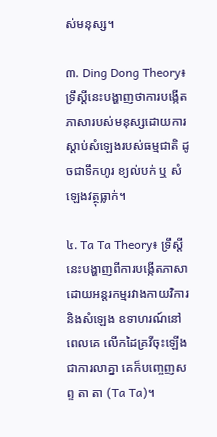ស់មនុស្ស។

៣. Ding Dong Theory៖ ទ្រឹស្តីនេះបង្ហាញថាការបង្កើតភាសារបស់មនុស្សដោយការស្តាប់សំឡេងរបស់ធម្មជាតិ ដូចជាទឹកហូរ ខ្យល់បក់ ឬ សំឡេងវត្ថុធ្លាក់។

៤. Ta Ta Theory៖ ទ្រឹស្តីនេះបង្ហាញពីការបង្កើតភាសាដោយអន្តរកម្មរវាងកាយវិការ និងសំឡេង ឧទាហរណ៍នៅពេលគេ លើកដៃគ្រវីចុះឡើង ជាការលាគ្នា គេក៏បញ្ចេញសព្ទ តា តា (Ta Ta)។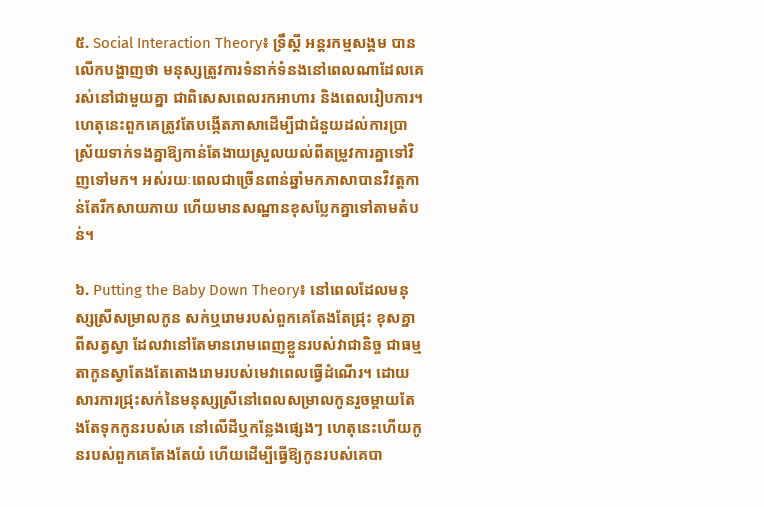៥. Social Interaction Theory៖ ទ្រឹស្តី អន្តរកម្មសង្គម បានលើកបង្ហាញថា មនុស្សត្រូវការទំនាក់ទំនងនៅពេលណាដែលគេរស់នៅជាមួយគ្នា ជាពិសេសពេលរកអាហារ និងពេលរៀបការ។ ហេតុនេះពួកគេត្រូវតែបង្កើតភាសាដើម្បីជាជំនួយដល់ការប្រាស្រ័យទាក់ទងគ្នាឱ្យកាន់តែងាយស្រួលយល់ពីតម្រូវការគ្នាទៅវិញទៅមក។ អស់រយៈពេលជាច្រើនពាន់ឆ្នាំមកភាសាបានវិវត្តកាន់តែរីកសាយភាយ ហើយមានសណ្ឋានខុសប្លែកគ្នាទៅតាមតំបន់។

៦. Putting the Baby Down Theory៖ នៅពេលដែលមនុស្សស្រីសម្រាលកូន សក់ឬរោមរបស់ពួកគេតែងតែជ្រុះ ខុសគ្នាពីសត្វស្វា ដែលវានៅតែមានរោមពេញខ្លួនរបស់វាជានិច្ច ជាធម្មតាកូនស្វាតែងតែតោងរោមរបស់មេវាពេលធ្វើដំណើរ។ ដោយសារការជ្រុះសក់នៃមនុស្សស្រីនៅពេលសម្រាលកូនរួចម្តាយតែងតែទុកកូនរបស់គេ នៅលើដីឬកន្លែងផ្សេងៗ ហេតុនេះហើយកូនរបស់ពួកគេតែងតែយំ ហើយដើម្បីធ្វើឱ្យកូនរបស់គេបា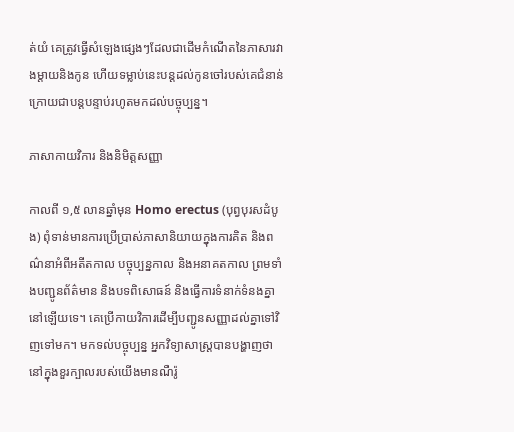ត់យំ គេត្រូវធ្វើសំឡេងផ្សេងៗដែលជាដើមកំណើតនៃភាសារវាងម្តាយនិងកូន ហើយទម្លាប់នេះបន្តដល់កូនចៅរបស់គេជំនាន់ក្រោយជាបន្តបន្ទាប់រហូតមកដល់បច្ចុប្បន្ន។

ភាសាកាយវិការ និងនិមិត្តសញ្ញា

កាលពី ១,៥ លានឆ្នាំមុន Homo erectus (បុព្វបុរសដំបូង) ពុំទាន់មានការប្រើប្រាស់ភាសានិយាយក្នុងការគិត និងពណ៌នាអំពីអតីតកាល បច្ចុប្បន្នកាល និងអនាគតកាល ព្រមទាំងបញ្ជូនព័ត៌មាន និងបទពិសោធន៍ និងធ្វើការទំនាក់ទំនងគ្នា នៅឡើយទេ។ គេប្រើកាយវិការដើម្បីបញ្ជូនសញ្ញាដល់គ្នាទៅវិញទៅមក។ មកទល់បច្ចុប្បន្ន អ្នកវិទ្យាសាស្ត្របានបង្ហាញថា នៅក្នុងខួរក្បាលរបស់យើងមានណឺរ៉ូ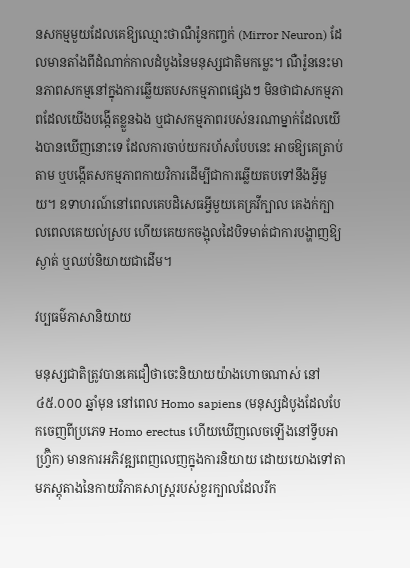នសកម្មមួយដែលគេឱ្យឈ្មោះថាណឺរ៉ូនកញ្ចក់ (Mirror Neuron) ដែលមានតាំងពីដំណាក់កាលដំបូងនៃមនុស្សជាតិមកម្លេះ។ ណឺរ៉ូននេះមានភាពសកម្មនៅក្នុងការឆ្លើយតបសកម្មភាពផ្សេងៗ មិនថាជាសកម្មភាពដែលយើងបង្កើតខ្លួនឯង ឬជាសកម្មភាពរបស់នរណាម្នាក់ដែលយើងបានឃើញនោះទេ ដែលការចាប់យករហ័សបែបនេះ អាចឱ្យគេត្រាប់តាម ឬបង្កើតសកម្មភាពកាយវិការដើម្បីជាការឆ្លើយតបទៅនឹងអ្វីមួយ។ ឧទាហរណ៍នៅពេលគេបដិសេធអ្វីមួយគេគ្រវីក្បាល គេងក់ក្បាលពេលគេយល់ស្រប ហើយគេយកចង្អុលដៃបិទមាត់ជាការបង្ហាញឱ្យស្ងាត់ ឬឈប់និយាយជាដើម។

វប្បធម៌ភាសានិយាយ

មនុស្សជាតិត្រូវបានគេជឿថាចេះនិយាយយ៉ាងហោចណាស់ នៅ ៤៥.០០០ ឆ្នាំមុន នៅពេល Homo sapiens (មនុស្សដំបូងដែលបែកចេញពីប្រភេទ Homo erectus ហើយឃើញលេចឡើងនៅទ្វីបអាហ្រ្វ៊ិក) មានការអភិវឌ្ឍពេញលេញក្នុងការនិយាយ ដោយយោងទៅតាមភស្តុតាងនៃកាយវិភាគសាស្ត្ររបស់ខួរក្បាលដែលរីក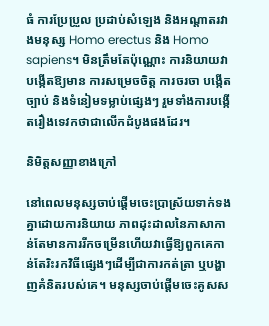ធំ ការប្រែប្រួល ប្រដាប់សំឡេង និងអណ្តាតរវាងមនុស្ស Homo erectus និង Homo sapiens។ មិនត្រឹមតែប៉ុណ្ណោះ ការនិយាយវាបង្កើតឱ្យមាន ការសម្រេចចិត្ត ការចរចា បង្កើតច្បាប់ និងទំនៀមទម្លាប់ផ្សេងៗ រួមទាំងការបង្កើតរឿងទេវកថាជាលើកដំបូងផងដែរ។

និមិត្តសញ្ញាខាងក្រៅ

នៅពេលមនុស្សចាប់ផ្តើមចេះប្រាស្រ័យទាក់ទងគ្នាដោយការនិយាយ ភាពដុះដាលនៃភាសាកាន់តែមានការរីកចម្រើនហើយវាធ្វើឱ្យពួកគេកាន់តែរិះរកវិធីផ្សេងៗដើម្បីជាការកត់ត្រា ឬបង្ហាញគំនិតរបស់គេ។ មនុស្សចាប់ផ្តើមចេះគូសស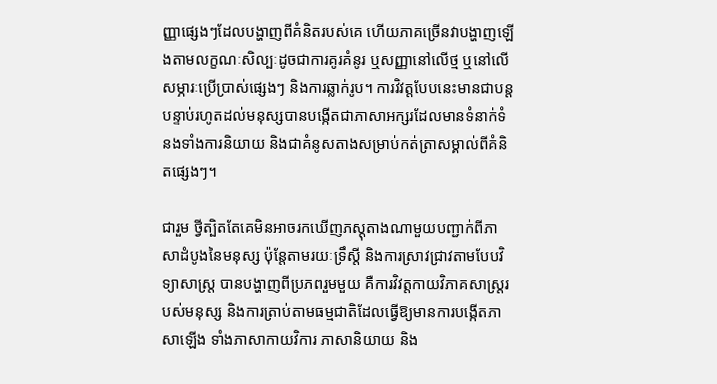ញ្ញាផ្សេងៗដែលបង្ហាញពីគំនិតរបស់គេ ហើយភាគច្រើនវាបង្ហាញឡើងតាមលក្ខណៈសិល្បៈដូចជាការគូរគំនូរ ឬសញ្ញានៅលើថ្ម ឬនៅលើសម្ភារៈប្រើប្រាស់ផ្សេងៗ និងការឆ្លាក់រូប។ ការវិវត្តបែបនេះមានជាបន្តបន្ទាប់រហូតដល់មនុស្សបានបង្កើតជាភាសាអក្សរដែលមានទំនាក់ទំនងទាំងការនិយាយ និងជាគំនូសតាងសម្រាប់កត់ត្រាសម្គាល់ពីគំនិតផ្សេងៗ។

ជារួម ថ្វីត្បិតតែគេមិនអាចរកឃើញភស្តុតាងណាមួយបញ្ជាក់ពីភាសាដំបូងនៃមនុស្ស ប៉ុន្តែតាមរយៈទ្រឹស្តី និងការស្រាវជ្រាវតាមបែបវិទ្យាសាស្ត្រ បានបង្ហាញពីប្រភពរួមមួយ គឺការវិវត្តកាយវិភាគសាស្ត្ររបស់មនុស្ស និងការត្រាប់តាមធម្មជាតិដែលធ្វើឱ្យមានការបង្កើតភាសាឡើង ទាំងភាសាកាយវិការ ភាសានិយាយ និង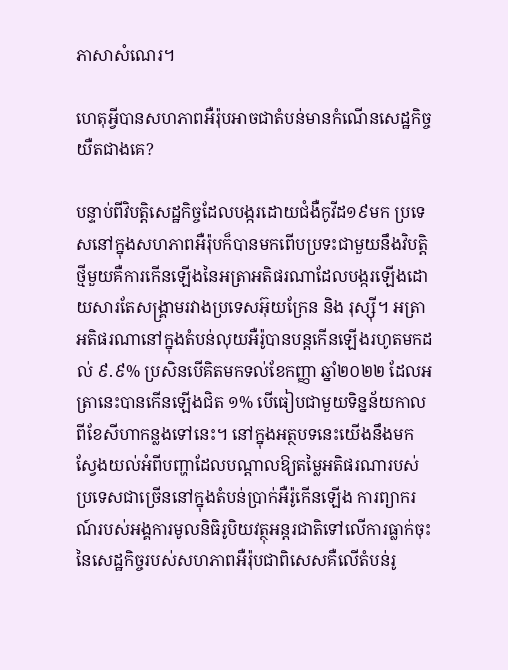ភាសាសំណេរ។

ហេតុអ្វីបានសហភាពអឺរ៉ុបអាចជាតំបន់មានកំណើនសេដ្ឋកិច្ចយឺតជាងគេ?

បន្ទាប់ពីវិបត្តិសេដ្ឋកិច្ចដែលបង្ករដោយជំងឺកូវីដ១៩មក ប្រទេសនៅក្នុងសហភាពអឺរ៉ុបក៏បានមកពើបប្រទះជាមួយនឹងវិបត្តិថ្មីមួយគឺការកើនឡើងនៃអត្រាអតិផរណាដែលបង្ករឡើងដោយសារតែសង្គ្រាមរវាងប្រទេសអ៊ុយក្រែន និង រុស្ស៊ី។ អត្រាអតិផរណានៅក្នុងតំបន់លុយអឺរ៉ូបានបន្តកើនឡើងរហូតមកដល់ ៩.៩% ប្រសិនបើគិតមកទល់ខែកញ្ញា ឆ្នាំ២០២២ ដែលអត្រានេះបានកើនឡើងជិត ១% បើធៀបជាមួយទិន្នន័យកាលពីខែសីហាកន្លងទៅនេះ។ នៅក្នុងអត្ថបទនេះយើងនឹងមកស្វែងយល់អំពីបញ្ហាដែលបណ្តាលឱ្យតម្លៃអតិផរណារបស់ប្រទេសជាច្រើននៅក្នុងតំបន់ប្រាក់អឺរ៉ូកើនឡើង ការព្យាករណ៍របស់អង្គការមូលនិធិរូបិយវត្ថុអន្តរជាតិទៅលើការធ្លាក់ចុះនៃសេដ្ឋកិច្ចរបស់សហភាពអឺរ៉ុបជាពិសេសគឺលើតំបន់រូ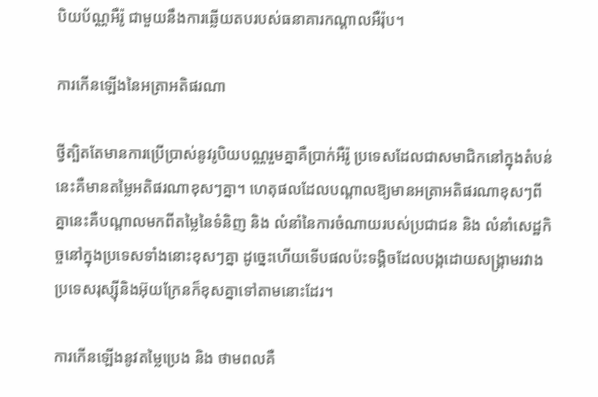បិយប័ណ្ណអឺរ៉ូ ជាមួយនឹងការឆ្លើយតបរបស់ធនាគារកណ្តាលអឺរ៉ុប។

ការកើនឡើងនៃអត្រាអតិផរណា

ថ្វីត្បិតតែមានការប្រើប្រាស់នូវរូបិយបណ្ណរួមគ្នាគឺប្រាក់អឺរ៉ូ ប្រទេសដែលជាសមាជិកនៅក្នុងតំបន់នេះគឺមានតម្លៃអតិផរណាខុសៗគ្នា។ ហេតុផលដែលបណ្តាលឱ្យមានអត្រាអតិផរណាខុសៗពីគ្នានេះគឺបណ្តាលមកពីតម្លៃនៃទំនិញ និង លំនាំនៃការចំណាយរបស់ប្រជាជន និង លំនាំសេដ្ឋកិច្ចនៅក្នុងប្រទេសទាំងនោះខុសៗគ្នា ដូច្នេះហើយទើបផលប៉ះទង្គិចដែលបង្កដោយសង្គ្រាមរវាងប្រទេសរុស្ស៊ីនិងអ៊ុយក្រែនក៏ខុសគ្នាទៅតាមនោះដែរ។

ការកើនឡើងនូវតម្លៃប្រេង និង ថាមពលគឺ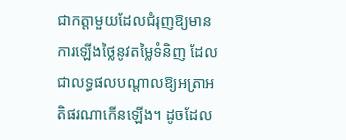ជាកត្តាមួយដែលជំរុញឱ្យមានការឡើងថ្លៃនូវតម្លៃទំនិញ ដែលជាលទ្ធផលបណ្តាលឱ្យអត្រាអតិផរណាកើនឡើង។ ដូចដែល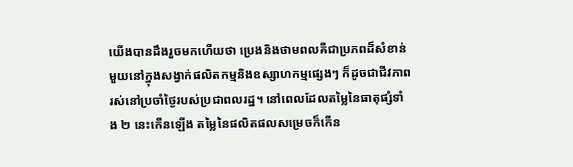យើងបានដឹងរួចមកហើយថា ប្រេងនិងថាមពលគឺជាប្រភពដ៏សំខាន់មួយនៅក្នុងសង្វាក់ផលិតកម្មនិងឧស្សាហកម្មផ្សេងៗ ក៏ដូចជាជីវភាពរស់នៅប្រចាំថ្ងៃរបស់ប្រជាពលរដ្ឋ។ នៅពេលដែលតម្លៃនៃធាតុផ្សំទាំង ២ នេះកើនឡើង តម្លៃនៃផលិតផលសម្រេចក៏កើន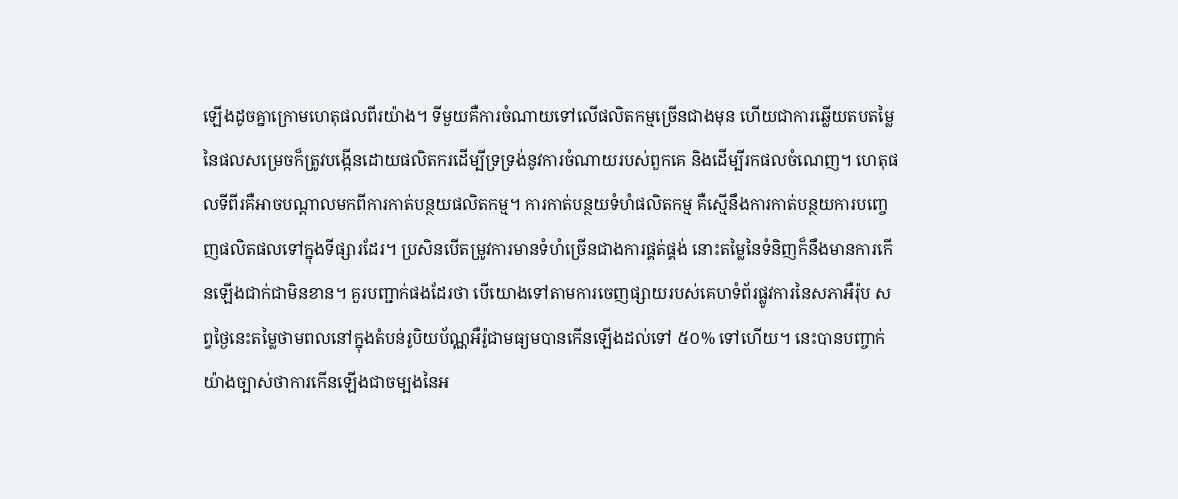ឡើងដូចគ្នាក្រោមហេតុផលពីរយ៉ាង។ ទីមួយគឺការចំណាយទៅលើផលិតកម្មច្រើនជាងមុន ហើយជាការឆ្លើយតបតម្លៃនៃផលសម្រេចក៏ត្រូវបង្កើនដោយផលិតករដើម្បីទ្រទ្រង់នូវការចំណាយរបស់ពួកគេ និងដើម្បីរកផលចំណេញ។ ហេតុផលទីពីរគឺអាចបណ្តាលមកពីការកាត់បន្ថយផលិតកម្ម។ ការកាត់បន្ថយទំហំផលិតកម្ម គឺស្មើនឹងការកាត់បន្ថយការបញ្ចេញផលិតផលទៅក្នុងទីផ្សារដែរ។ ប្រសិនបើតម្រូវការមានទំហំច្រើនជាងការផ្គត់ផ្គង់ នោះតម្លៃនៃទំនិញក៏នឹងមានការកើនឡើងជាក់ជាមិនខាន។ គួរបញ្ជាក់ផងដែរថា បើយោងទៅតាមការចេញផ្សាយរបស់គេហទំព័រផ្លូវការនៃសភាអឺរ៉ុប សព្វថ្ងៃនេះតម្លៃថាមពលនៅក្នុងតំបន់រូបិយប័ណ្ណអឺរ៉ូជាមធ្យមបានកើនឡើងដល់ទៅ ៥០% ទៅហើយ។ នេះបានបញ្ចាក់យ៉ាងច្បាស់ថាការកើនឡើងជាចម្បងនៃអ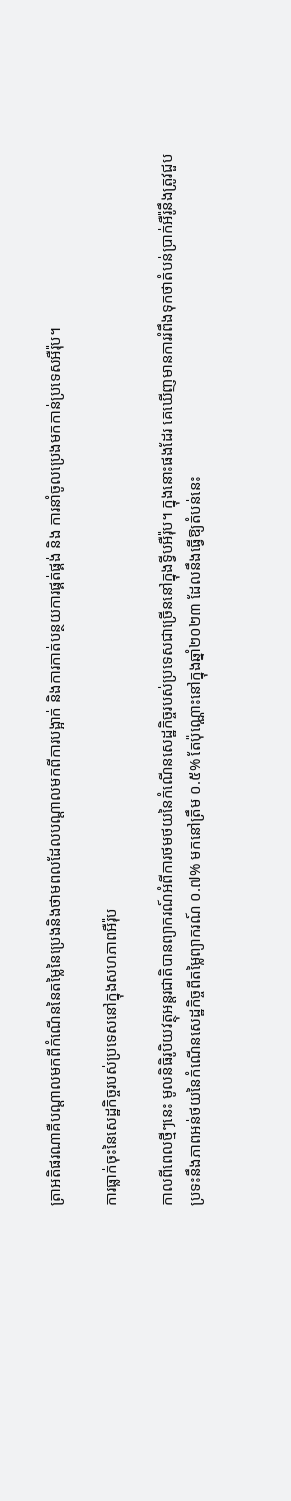ត្រាអតិផរណាគឺបណ្តាលមកពីកំណើននៃតម្លៃនៃប្រេងនិងថាមពលដែលបណ្តាលមកពីការបង្អាក់ និងការកាត់បន្ថយការផ្គត់ផ្គង់ និង ការនាំចូលប្រេងមកកាន់ប្រទេសអឺរ៉ុប។

ការធ្លាក់ចុះនៃសេដ្ឋកិច្ចរបស់ប្រទេសនៅក្នុងសហភាពអឺរ៉ុប

កាលពីពេលថ្មីៗនេះ មូលនិធិរូបិយវត្ថុអន្តរជាតិបានព្យាករណ៍អំពីការថមថយនៃកំណើនសេដ្ឋកិច្ចរបស់ប្រទេសជាច្រើននៅក្នុងទ្វីបអឺរ៉ុប។ ក្នុងនោះផងដែរ គេឃើញមានការរំពឹងទុកថាតំបន់ប្រាក់អឺរ៉ូនឹងត្រូវជួបប្រទះនឹងភាពអន់ថយនៃកំណើនសេដ្ឋកិច្ចពីតម្លៃព្យាករណ៍ ០.៧% មកនៅត្រឹម ០.៥% តែប៉ុណ្ណោះនៅក្នុងឆ្នាំ២០២៣ ដែលនឹងធ្វើឱ្យតំបន់នេះ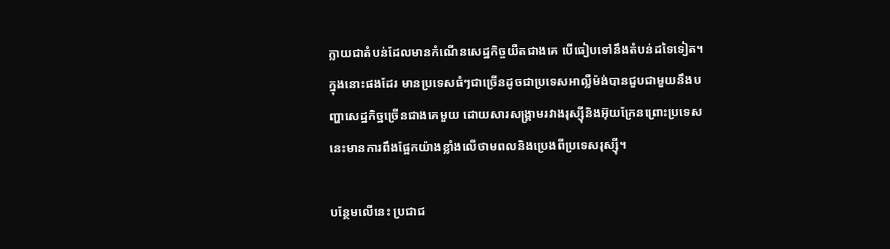ក្លាយជាតំបន់ដែលមានកំណើនសេដ្ឋកិច្ចយឺតជាងគេ បើធៀបទៅនឹងតំបន់ដទៃទៀត។ ក្នុងនោះផងដែរ មានប្រទេសធំៗជាច្រើនដូចជាប្រទេសអាល្លឺម៉ង់បានជួបជាមួយនឹងបញ្ហាសេដ្ឋកិច្ឋច្រើនជាងគេមួយ ដោយសារសង្គ្រាមរវាងរុស្ស៊ីនិងអ៊ុយក្រែនព្រោះប្រទេសនេះមានការពឹងផ្អែកយ៉ាងខ្លាំងលើថាមពលនិងប្រេងពីប្រទេសរុស្ស៊ី។

បន្ថែមលើនេះ ប្រជាជ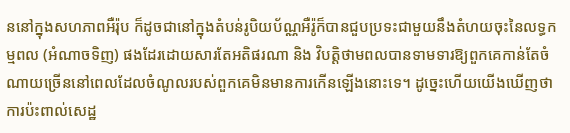ននៅក្នុងសហភាពអឺរ៉ុប ក៏ដូចជានៅក្នុងតំបន់រូបិយប័ណ្ណអឺរ៉ូក៏បានជួបប្រទះជាមួយនឹងតំហយចុះនៃលទ្ធកម្មពល (អំណាចទិញ) ផងដែរដោយសារតែអតិផរណា និង វិបត្តិថាមពលបានទាមទារឱ្យពួកគេកាន់តែចំណាយច្រើននៅពេលដែលចំណូលរបស់ពួកគេមិនមានការកើនឡើងនោះទេ។ ដូច្នេះហើយយើងឃើញថា ការប៉ះពាល់សេដ្ឋ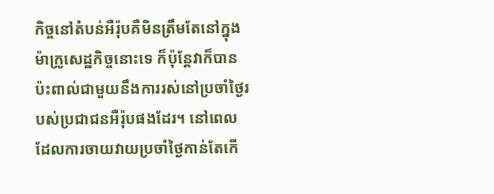កិច្ចនៅតំបន់អឺរ៉ុបគឺមិនត្រឹមតែនៅក្នុងម៉ាក្រូសេដ្ឋកិច្ចនោះទេ ក៏ប៉ុន្តែវាក៏បានប៉ះពាល់ជាមួយនឹងការរស់នៅប្រចាំថ្ងៃរបស់ប្រជាជនអឺរ៉ុបផងដែរ។ នៅពេលដែលការចាយវាយប្រចាំថ្ងៃកាន់តែកើ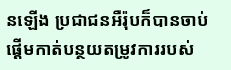នឡើង ប្រជាជនអឺរ៉ុបក៏បានចាប់ផ្តើមកាត់បន្ថយតម្រូវការរបស់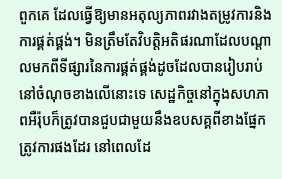ពួកគេ ដែលធ្វើឱ្យមានអតុល្យភាពរវាងតម្រូវការនិងការផ្គត់ផ្គង់។ មិនត្រឹមតែវិបតិ្តអតិផរណាដែលបណ្តាលមកពីទីផ្សារនៃការផ្គត់ផ្គង់ដូចដែលបានរៀបរាប់នៅចំណុចខាងលើនោះទេ សេដ្ឋកិច្ចនៅក្នុងសហភាពអឺរ៉ុបក៏ត្រូវបានជួបជាមួយនឹងឧបសគ្គពីខាងផ្នែកត្រូវការផងដែរ នៅពេលដែ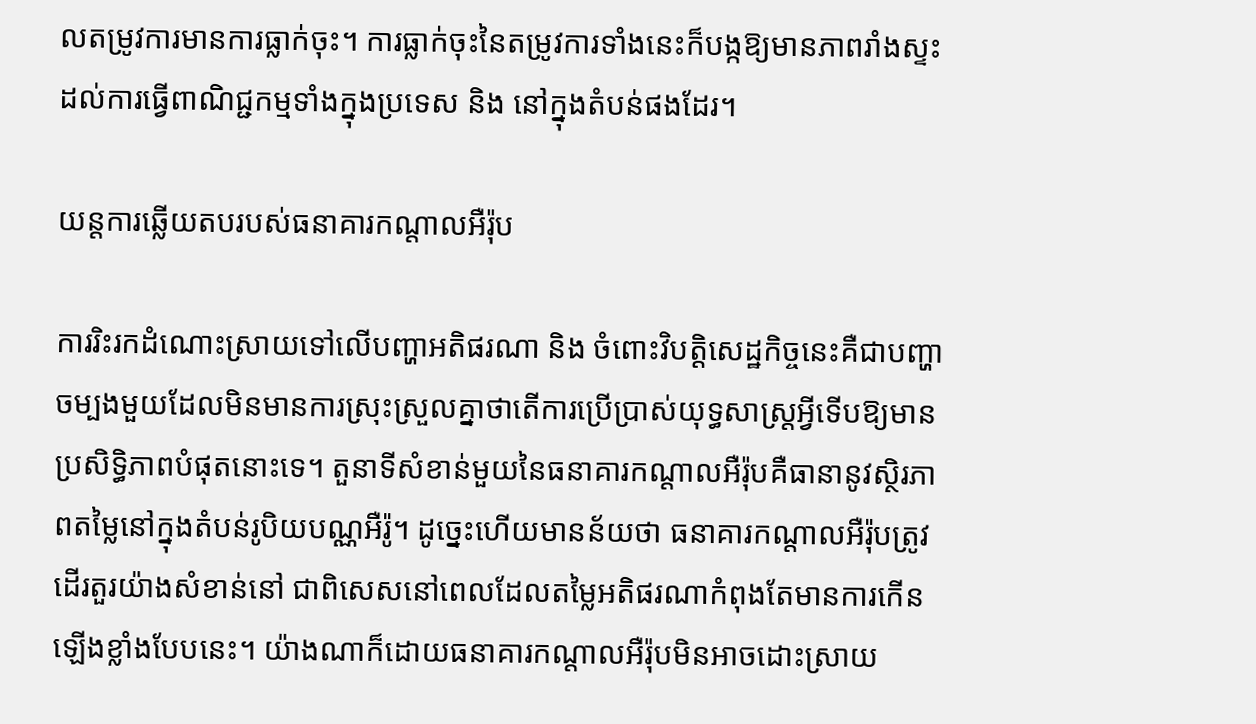លតម្រូវការមានការធ្លាក់ចុះ។ ការធ្លាក់ចុះនៃតម្រូវការទាំងនេះក៏បង្កឱ្យមានភាពរាំងស្ទះដល់ការធ្វើពាណិជ្ជកម្មទាំងក្នុងប្រទេស និង នៅក្នុងតំបន់ផងដែរ។

យន្តការឆ្លើយតបរបស់ធនាគារកណ្តាលអឺរ៉ុប

ការរិះរកដំណោះស្រាយទៅលើបញ្ហាអតិផរណា និង ចំពោះវិបត្តិសេដ្ឋកិច្ចនេះគឺជាបញ្ហាចម្បងមួយដែលមិនមានការស្រុះស្រួលគ្នាថាតើការប្រើប្រាស់យុទ្ធសាស្ត្រអ្វីទើបឱ្យមានប្រសិទិ្ធភាពបំផុតនោះទេ។ តួនាទីសំខាន់មួយនៃធនាគារកណ្តាលអឺរ៉ុបគឺធានានូវស្ថិរភាពតម្លៃនៅក្នុងតំបន់រូបិយបណ្ណអឺរ៉ូ។ ដូច្នេះហើយមានន័យថា ធនាគារកណ្តាលអឺរ៉ុបត្រូវដើរតួរយ៉ាងសំខាន់នៅ ជាពិសេសនៅពេលដែលតម្លៃអតិផរណាកំពុងតែមានការកើនឡើងខ្លាំងបែបនេះ។ យ៉ាងណាក៏ដោយធនាគារកណ្តាលអឺរ៉ុបមិនអាចដោះស្រាយ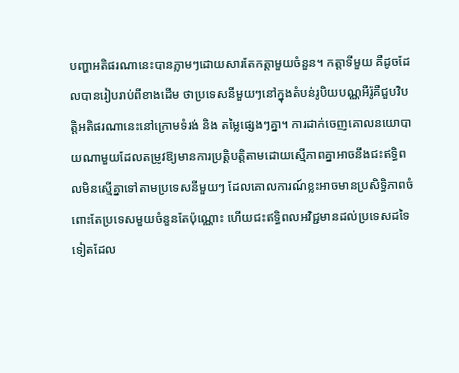បញ្ហាអតិផរណានេះបានភ្លាមៗដោយសារតែកត្តាមួយចំនួន។ កត្តាទីមួយ គឺដូចដែលបានរៀបរាប់ពីខាងដើម ថាប្រទេសនីមួយៗនៅក្នុងតំបន់រូបិយបណ្ណអឺរ៉ូគឺជួបវិបត្តិអតិផរណានេះនៅក្រោមទំរង់ និង តម្លៃផ្សេងៗគ្នា។ ការដាក់ចេញគោលនយោបាយណាមួយដែលតម្រូវឱ្យមានការប្រត្តិបត្តិតាមដោយស្មើភាពគ្នាអាចនឹងជះឥទ្ធិពលមិនស្មើគ្នាទៅតាមប្រទេសនីមួយៗ ដែលគោលការណ៍ខ្លះអាចមានប្រសិទ្ធិភាពចំពោះតែប្រទេសមួយចំនួនតែប៉ុណ្ណោះ ហើយជះឥទ្ធិពលអវិជ្ជមានដល់ប្រទេសដទៃទៀតដែល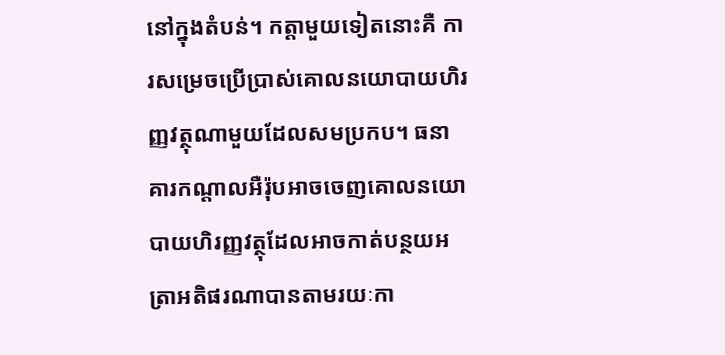នៅក្នុងតំបន់។ កត្តាមួយទៀតនោះគឺ ការសម្រេចប្រើប្រាស់គោលនយោបាយហិរញ្ញវត្ថុណាមួយដែលសមប្រកប។ ធនាគារកណ្តាលអឺរ៉ុបអាចចេញគោលនយោបាយហិរញ្ញវត្ថុដែលអាចកាត់បន្ថយអត្រាអតិផរណាបានតាមរយៈកា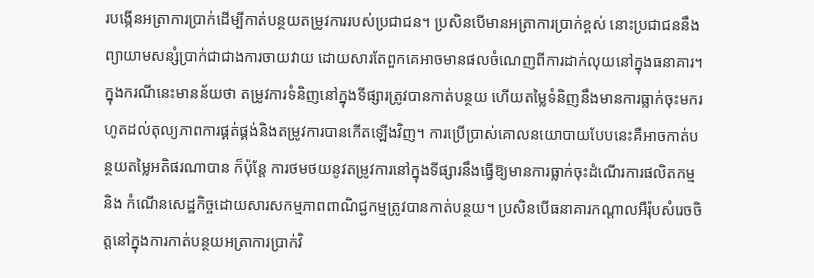របង្កើនអត្រាការប្រាក់ដើម្បីកាត់បន្ថយតម្រូវការរបស់ប្រជាជន។ ប្រសិនបើមានអត្រាការប្រាក់ខ្ពស់ នោះប្រជាជននឹងព្យាយាមសន្សំប្រាក់ជាជាងការចាយវាយ ដោយសារតែពួកគេអាចមានផលចំណេញពីការដាក់លុយនៅក្នុងធនាគារ។ ក្នុងករណីនេះមានន័យថា តម្រូវការទំនិញនៅក្នុងទីផ្សារត្រូវបានកាត់បន្ថយ ហើយតម្លៃទំនិញនឹងមានការធ្លាក់ចុះមករហូតដល់តុល្យភាពការផ្គត់ផ្គង់និងតម្រូវការបានកើតឡើងវិញ។ ការប្រើប្រាស់គោលនយោបាយបែបនេះគឺអាចកាត់បន្ថយតម្លៃអតិផរណាបាន ក៏ប៉ុន្តែ ការថមថយនូវតម្រូវការនៅក្នុងទីផ្សារនឹងធ្វើឱ្យមានការធ្លាក់ចុះដំណើរការផលិតកម្ម  និង កំណើនសេដ្ឋកិច្ចដោយសារសកម្មភាពពាណិជ្ជកម្មត្រូវបានកាត់បន្ថយ។ ប្រសិនបើធនាគារកណ្តាលអឺរ៉ុបសំរេចចិត្តនៅក្នុងការកាត់បន្ថយអត្រាការប្រាក់វិ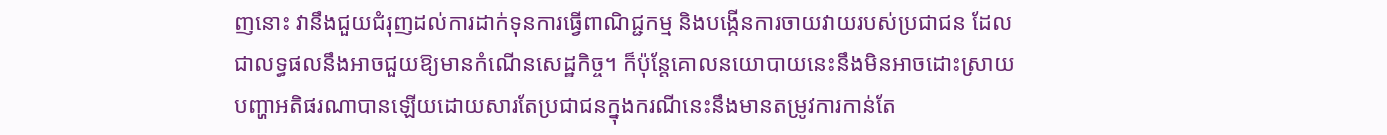ញនោះ វានឹងជួយជំរុញដល់ការដាក់ទុនការធ្វើពាណិជ្ជកម្ម និងបង្កើនការចាយវាយរបស់ប្រជាជន ដែលជាលទ្ធផលនឹងអាចជួយឱ្យមានកំណើនសេដ្ឋកិច្ច។ ក៏ប៉ុន្តែគោលនយោបាយនេះនឹងមិនអាចដោះស្រាយបញ្ហាអតិផរណាបានឡើយដោយសារតែប្រជាជនក្នុងករណីនេះនឹងមានតម្រូវការកាន់តែ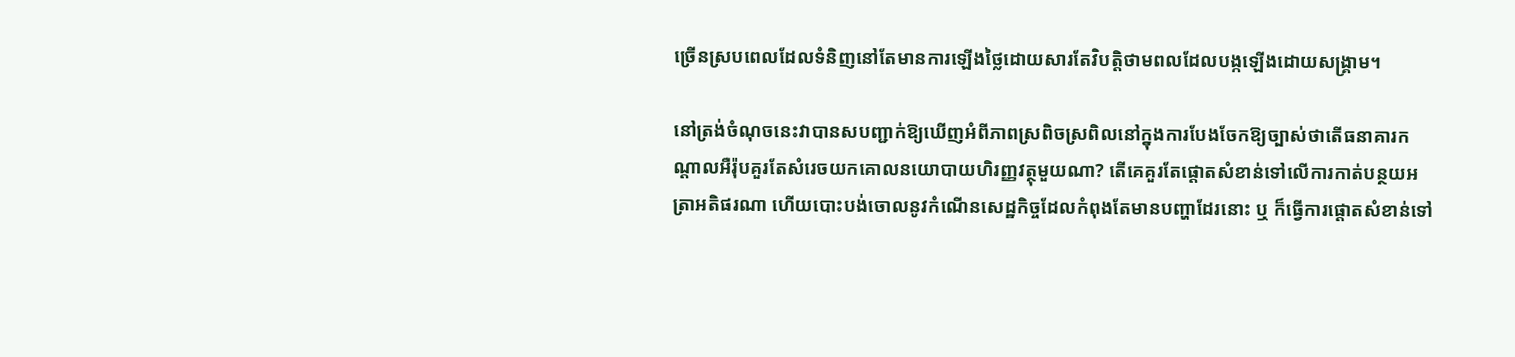ច្រើនស្របពេលដែលទំនិញនៅតែមានការឡើងថ្លៃដោយសារតែវិបត្តិថាមពលដែលបង្កឡើងដោយសង្គ្រាម។

នៅត្រង់ចំណុចនេះវាបានសបញ្ជាក់ឱ្យឃើញអំពីភាពស្រពិចស្រពិលនៅក្នុងការបែងចែកឱ្យច្បាស់ថាតើធនាគារកណ្តាលអឺរ៉ុបគួរតែសំរេចយកគោលនយោបាយហិរញ្ញវត្ថុមួយណា? តើគេគួរតែផ្តោតសំខាន់ទៅលើការកាត់បន្ថយអត្រាអតិផរណា ហើយបោះបង់ចោលនូវកំណើនសេដ្ឋកិច្ចដែលកំពុងតែមានបញ្ហាដែរនោះ ឬ ក៏ធ្វើការផ្តោតសំខាន់ទៅ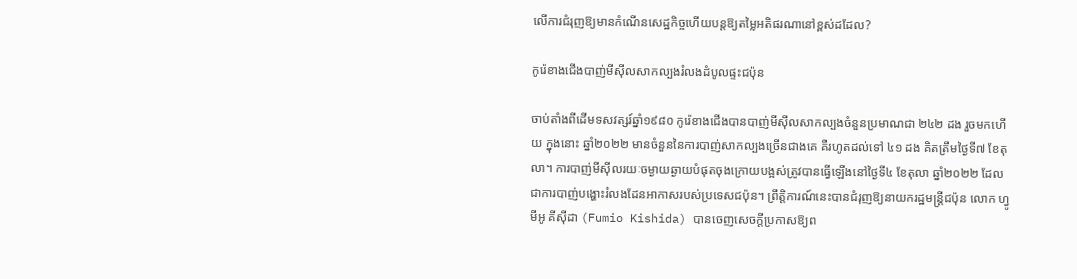លើការជំរុញឱ្យមានកំណើនសេដ្ឋកិច្ចហើយបន្តឱ្យតម្លៃអតិផរណានៅខ្ពស់ដដែល?

កូរ៉េខាងជើងបាញ់មីស៊ីលសាកល្បងរំលងដំបូលផ្ទះជប៉ុន

ចាប់តាំងពីដើមទសវត្សរ៍ឆ្នាំ១៩៨០ កូរ៉េខាងជើងបានបាញ់មីស៊ីលសាកល្បងចំនួនប្រមាណជា ២៤២ ដង រួចមកហើយ ក្នុងនោះ ឆ្នាំ២០២២ មានចំនួននៃការបាញ់សាកល្បងច្រើនជាងគេ គឺរហូតដល់ទៅ ៤១ ដង គិតត្រឹមថ្ងៃទី៧ ខែតុលា។ ការបាញ់មីស៊ីលរយៈចម្ងាយឆ្ងាយបំផុតចុងក្រោយបង្អស់ត្រូវបានធ្វើឡើងនៅថ្ងៃទី៤ ខែតុលា ឆ្នាំ២០២២ ដែលជាការបាញ់បង្ហោះរំលងដែនអាកាសរបស់ប្រទេសជប៉ុន។ ព្រឹត្តិការណ៍នេះបានជំរុញឱ្យនាយករដ្ឋមន្ត្រីជប៉ុន លោក ហ្វូមីអូ គីស៊ីដា (Fumio Kishida) បានចេញសេចក្តីប្រកាសឱ្យព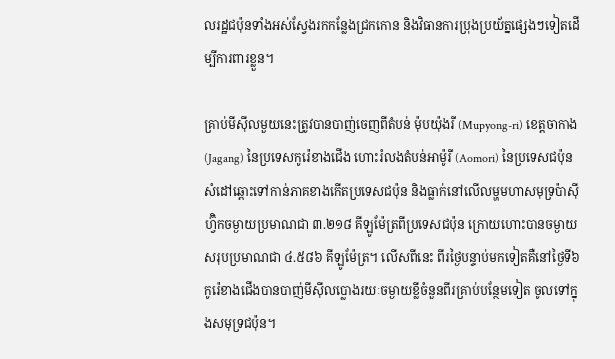លរដ្ឋជប៉ុនទាំងអស់ស្វែងរកកន្លែងជ្រកកោន និងវិធានការប្រុងប្រយ័ត្នផ្សេងៗទៀតដើម្បីការពារខ្លួន។

គ្រាប់មីស៊ីលមួយនេះត្រូវបានបាញ់ចេញពីតំបន់ ម៉ុបយ៉ុងរី (Mupyong-ri) ខេត្តចាកាង (Jagang) នៃប្រទេសកូរ៉េខាងជើង ហោះរំលងតំបន់អាម៉ូរី (Aomori) នៃប្រទេសជប៉ុន សំដៅឆ្ពោះទៅកាន់ភាគខាងកើតប្រទេសជប៉ុន និងធ្លាក់នៅលើលម្ហមហាសមុទ្រប៉ាស៊ីហ្វ៊ិកចម្ងាយប្រមាណជា ៣.២១៨ គីឡូម៉ែត្រពីប្រទេសជប៉ុន ក្រោយហោះបានចម្ងាយសរុបប្រមាណជា ៤.៥៨៦ គីឡូម៉ែត្រ។ លើសពីនេះ ពីរថ្ងៃបន្ទាប់មកទៀតគឺនៅថ្ងៃទី៦ កូរ៉េខាងជើងបានបាញ់មីស៊ីលប្លោងរយៈចម្ងាយខ្លីចំនួនពីរគ្រាប់បន្ថែមទៀត ចូលទៅក្នុងសមុទ្រជប៉ុន។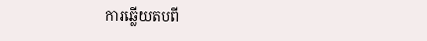ការឆ្លើយតបពី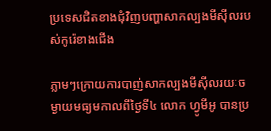ប្រទេសជិតខាងជុំវិញបញ្ហាសាកល្បងមីស៊ីលរបស់កូរ៉េខាងជើង

ភ្លាមៗក្រោយការបាញ់សាកល្បងមីស៊ីលរយៈចម្ងាយមធ្យមកាលពីថ្ងៃទី៤ លោក ហ្វូមីអូ បានប្រ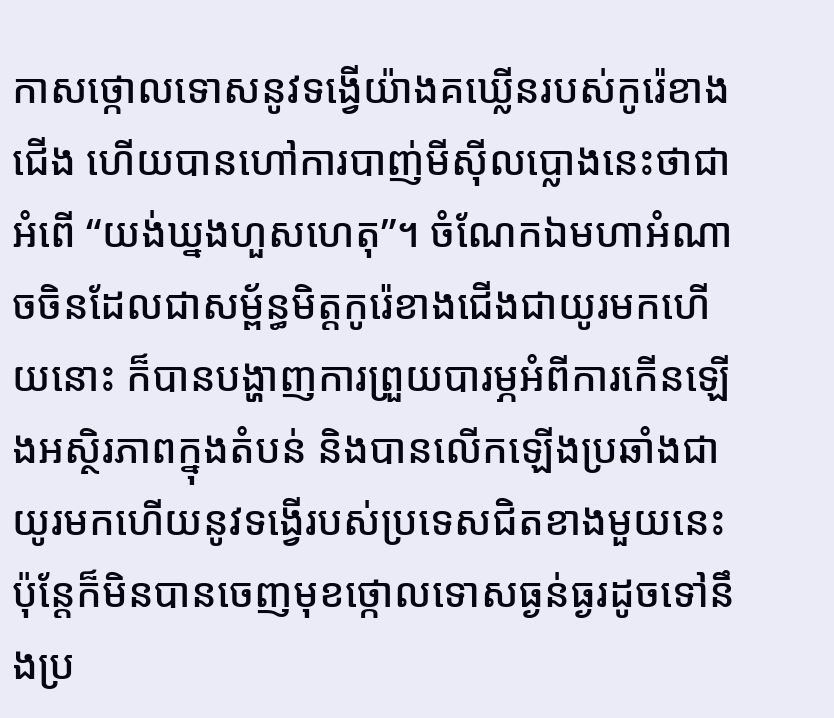កាសថ្កោលទោសនូវទង្វើយ៉ាងគឃ្លើនរបស់កូរ៉េខាងជើង ហើយបានហៅការបាញ់មីស៊ីលប្លោងនេះថាជាអំពើ “យង់ឃ្នងហួសហេតុ”។ ចំណែកឯមហាអំណាចចិនដែលជាសម្ព័ន្ធមិត្តកូរ៉េខាងជើងជាយូរមកហើយនោះ ក៏បានបង្ហាញការព្រួយបារម្ភអំពីការកើនឡើងអស្ថិរភាពក្នុងតំបន់ និងបានលើកឡើងប្រឆាំងជាយូរមកហើយនូវទង្វើរបស់ប្រទេសជិតខាងមួយនេះ ប៉ុន្តែក៏មិនបានចេញមុខថ្កោលទោសធ្ងន់ធ្ងរដូចទៅនឹងប្រ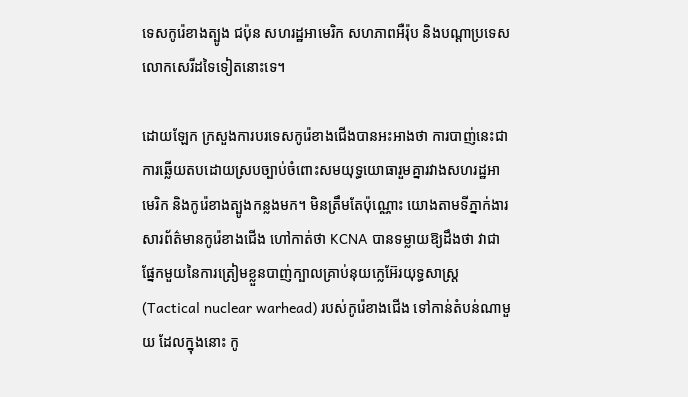ទេសកូរ៉េខាងត្បូង ជប៉ុន សហរដ្ឋអាមេរិក សហភាពអឺរ៉ុប និងបណ្ដាប្រទេសលោកសេរីដទៃទៀតនោះទេ។

ដោយឡែក ក្រសួងការបរទេសកូរ៉េខាងជើងបានអះអាងថា ការបាញ់នេះជាការឆ្លើយតបដោយស្របច្បាប់ចំពោះសមយុទ្ធយោធារួមគ្នារវាងសហរដ្ឋអាមេរិក និងកូរ៉េខាងត្បូងកន្លងមក។ មិនត្រឹមតែប៉ុណ្ណោះ យោងតាមទីភ្នាក់ងារសារព័ត៌មានកូរ៉េខាងជើង ហៅកាត់ថា KCNA បានទម្លាយឱ្យដឹងថា វាជាផ្នែកមួយនៃការត្រៀមខ្លួនបាញ់ក្បាលគ្រាប់នុយក្លេអ៊ែរយុទ្ធសាស្ត្រ (Tactical nuclear warhead) របស់កូរ៉េខាងជើង ទៅកាន់តំបន់ណាមួយ ដែលក្នុងនោះ កូ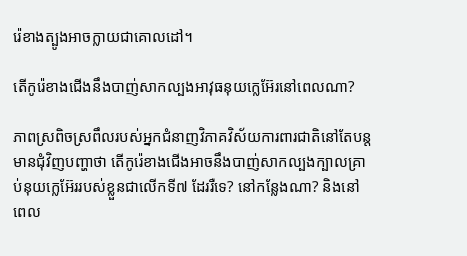រ៉េខាងត្បូងអាចក្លាយជាគោលដៅ។

តើកូរ៉េខាងជើងនឹងបាញ់សាកល្បងអាវុធនុយក្លេអ៊ែរនៅពេលណា?

ភាពស្រពិចស្រពឹលរបស់អ្នកជំនាញវិភាគវិស័យការពារជាតិនៅតែបន្តមានជុំវិញបញ្ហាថា តើកូរ៉េខាងជើងអាចនឹងបាញ់សាកល្បងក្បាលគ្រាប់នុយក្លេអ៊ែររបស់ខ្លួនជាលើកទី៧ ដែររឺទេ? នៅកន្លែងណា? និងនៅពេល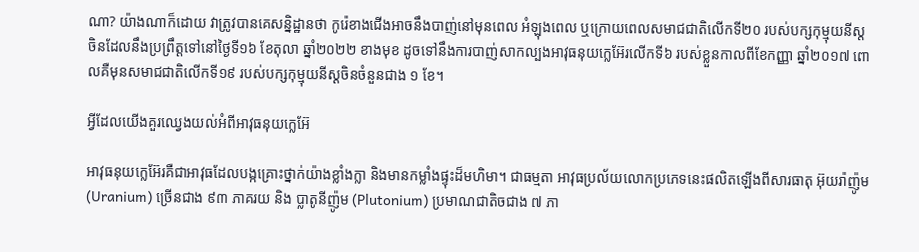ណា? យ៉ាងណាក៏ដោយ វាត្រូវបានគេសន្និដ្ឋានថា កូរ៉េខាងជើងអាចនឹងបាញ់នៅមុនពេល អំឡុងពេល ឬក្រោយពេលសមាជជាតិលើកទី២០ របស់បក្សកុម្មុយនីស្តចិនដែលនឹងប្រព្រឹត្តទៅនៅថ្ងៃទី១៦ ខែតុលា ឆ្នាំ២០២២ ខាងមុខ ដូចទៅនឹងការបាញ់សាកល្បងអាវុធនុយក្លេអ៊ែរលើកទី៦ របស់ខ្លួនកាលពីខែកញ្ញា ឆ្នាំ២០១៧ ពោលគឺមុនសមាជជាតិលើកទី១៩ របស់បក្សកុម្មុយនីស្ដចិនចំនួនជាង ១ ខែ។

អ្វីដែលយើងគួរឈ្វេងយល់អំពីអាវុធនុយក្លេអ៊ែ

អាវុធនុយក្លេអ៊ែរគឺជាអាវុធដែលបង្កគ្រោះថ្នាក់យ៉ាងខ្លាំងក្លា និងមានកម្លាំងផ្ទុះដ៏មហិមា។ ជាធម្មតា អាវុធប្រល័យលោកប្រភេទនេះផលិតឡើងពីសារធាតុ អ៊ុយរ៉ាញ៉ូម (Uranium) ច្រើនជាង ៩៣ ភាគរយ និង ប្លាតូនីញ៉ូម (Plutonium) ប្រមាណជាតិចជាង ៧ ភា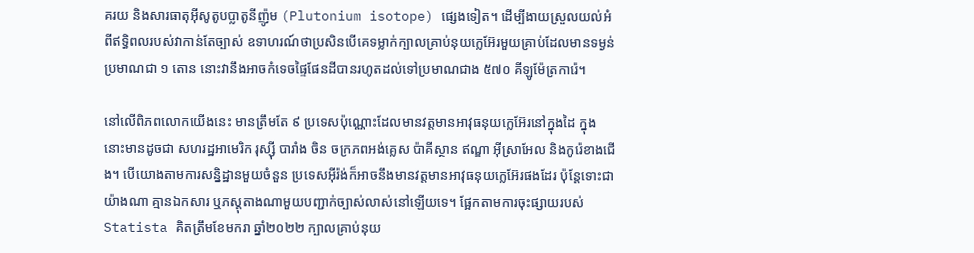គរយ និងសារធាតុអ៊ីសូតូបប្លាតូនីញ៉ូម (Plutonium isotope) ផ្សេងទៀត។ ដើម្បីងាយស្រួលយល់អំពីឥទ្ធិពលរបស់វាកាន់តែច្បាស់ ឧទាហរណ៍ថាប្រសិនបើគេទម្លាក់ក្បាលគ្រាប់នុយក្លេអ៊ែរមួយគ្រាប់ដែលមានទម្ងន់ប្រមាណជា ១ តោន នោះវានឹងអាចកំទេចផ្ទៃផែនដីបានរហូតដល់ទៅប្រមាណជាង ៥៧០ គីឡូម៉ែត្រការ៉េ។

នៅលើពិភពលោកយើងនេះ មានត្រឹមតែ ៩ ប្រទេសប៉ុណ្ណោះដែលមានវត្តមានអាវុធនុយក្លេអ៊ែរនៅក្នុងដៃ ក្នុងនោះមានដូចជា សហរដ្ឋអាមេរិក រុស្ស៊ី បារាំង ចិន ចក្រភពអង់គ្លេស ប៉ាគីស្ថាន ឥណ្ឌា អ៊ីស្រាអែល និងកូរ៉េខាងជើង។ បើយោងតាមការសន្និដ្ឋានមួយចំនួន ប្រទេសអ៊ីរ៉ង់ក៏អាចនឹងមានវត្តមានអាវុធនុយក្លេអ៊ែរផងដែរ ប៉ុន្តែទោះជាយ៉ាងណា គ្មានឯកសារ ឬភស្ដុតាងណាមួយបញ្ជាក់ច្បាស់លាស់នៅឡើយទេ។ ផ្អែកតាមការចុះផ្សាយរបស់ Statista គិតត្រឹមខែមករា ឆ្នាំ២០២២ ក្បាលគ្រាប់នុយ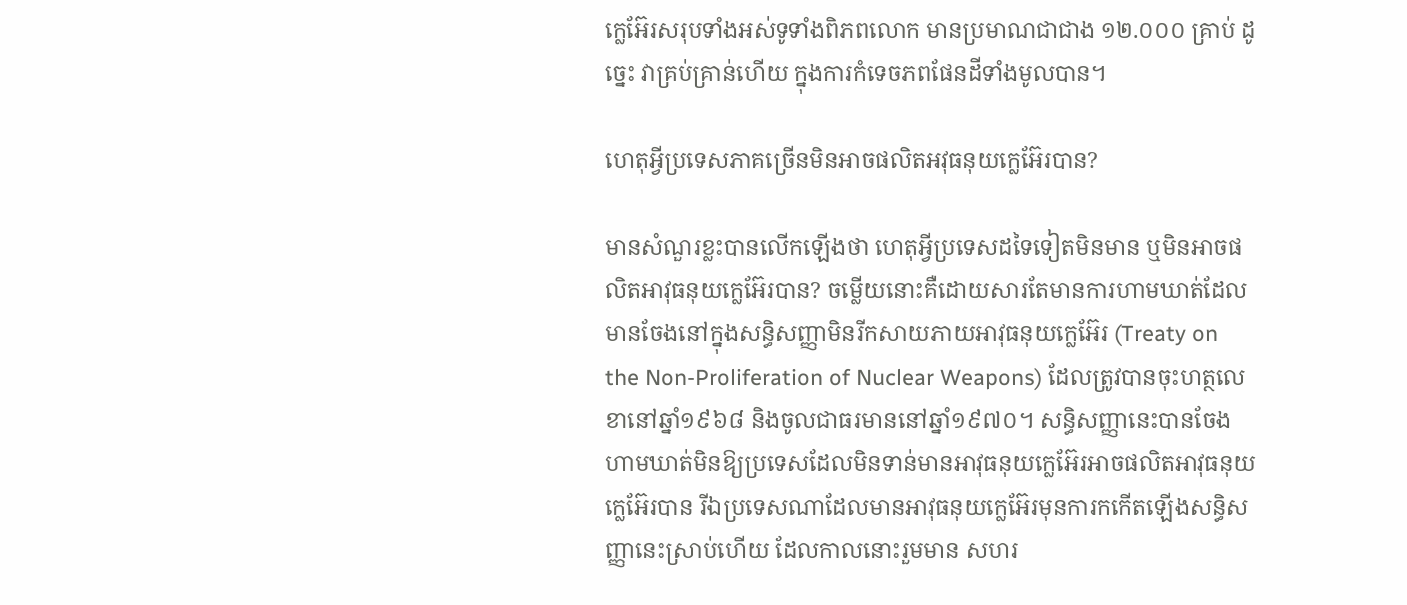ក្លេអ៊ែរសរុបទាំងអស់ទូទាំងពិភពលោក មានប្រមាណជាជាង ១២.០០០ គ្រាប់ ដូច្នេះ វាគ្រប់គ្រាន់ហើយ ក្នុងការកំទេចភពផែនដីទាំងមូលបាន។

ហេតុអ្វីប្រទេសភាគច្រើនមិនអាចផលិតអវុធនុយក្លេអ៊ែរបាន?

មានសំណួរខ្លះបានលើកឡើងថា ហេតុអ្វីប្រទេសដទៃទៀតមិនមាន ឬមិនអាចផលិតអាវុធនុយក្លេអ៊ែរបាន? ចម្លើយនោះគឺដោយសារតែមានការហាមឃាត់ដែលមានចែងនៅក្នុងសន្ធិសញ្ញាមិនរីកសាយភាយអាវុធនុយក្លេអ៊ែរ (Treaty on the Non-Proliferation of Nuclear Weapons) ដែលត្រូវបានចុះហត្ថលេខានៅឆ្នាំ១៩៦៨ និងចូលជាធរមាននៅឆ្នាំ១៩៧០។ សន្ធិសញ្ញានេះបានចែងហាមឃាត់មិនឱ្យប្រទេសដែលមិនទាន់មានអាវុធនុយក្លេអ៊ែរអាចផលិតអាវុធនុយក្លេអ៊ែរបាន រីឯប្រទេសណាដែលមានអាវុធនុយក្លេអ៊ែរមុនការកកើតឡើងសន្ធិសញ្ញានេះស្រាប់ហើយ ដែលកាលនោះរួមមាន សហរ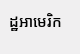ដ្ឋអាមេរិក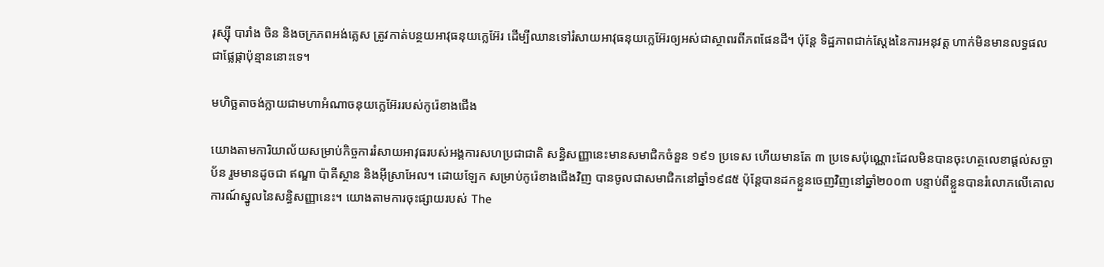រុស្ស៊ី បារាំង ចិន និងចក្រភពអង់គ្លេស ត្រូវកាត់បន្ថយអាវុធនុយក្លេអ៊ែរ ដើម្បីឈានទៅរំសាយអាវុធនុយក្លេអ៊ែរឲ្យអស់ជាស្ថាពរពីភពផែនដី។ ប៉ុន្តែ ទិដ្ឋភាពជាក់ស្ដែងនៃការអនុវត្ត ហាក់មិនមានលទ្ធផលជាផ្លែផ្កាប៉ុន្មាននោះទេ។

មហិច្ឆតាចង់ក្លាយជាមហាអំណាចនុយក្លេអ៊ែររបស់កូរ៉េខាងជើង

យោងតាមការិយាល័យសម្រាប់កិច្ចការរំសាយអាវុធរបស់អង្គការសហប្រជាជាតិ សន្ធិសញ្ញានេះមានសមាជិកចំនួន ១៩១ ប្រទេស ហើយមានតែ ៣ ប្រទេសប៉ុណ្ណោះដែលមិនបានចុះហត្ថលេខាផ្ដល់សច្ចាប័ន រួមមានដូចជា ឥណ្ឌា ប៉ាគីស្ថាន និងអ៊ីស្រាអែល។ ដោយឡែក សម្រាប់កូរ៉េខាងជើងវិញ បានចូលជាសមាជិកនៅឆ្នាំ១៩៨៥ ប៉ុន្តែបានដកខ្លួនចេញវិញនៅឆ្នាំ២០០៣ បន្ទាប់ពីខ្លួនបានរំលោភលើគោលការណ៍ស្នូលនៃសន្ធិសញ្ញានេះ។ យោងតាមការចុះផ្សាយរបស់ The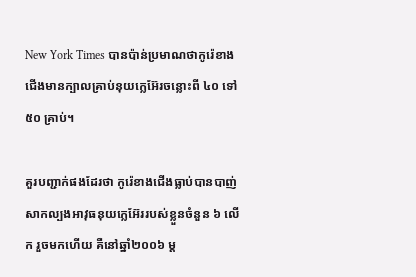New York Times បានប៉ាន់ប្រមាណថាកូរ៉េខាងជើងមានក្បាលគ្រាប់នុយក្លេអ៊ែរចន្លោះពី ៤០ ទៅ ៥០ គ្រាប់។

គួរបញ្ជាក់ផងដែរថា កូរ៉េខាងជើងធ្លាប់បានបាញ់សាកល្បងអាវុធនុយក្លេអ៊ែររបស់ខ្លួនចំនួន ៦ លើក រួចមកហើយ គឺនៅឆ្នាំ២០០៦ ម្ដ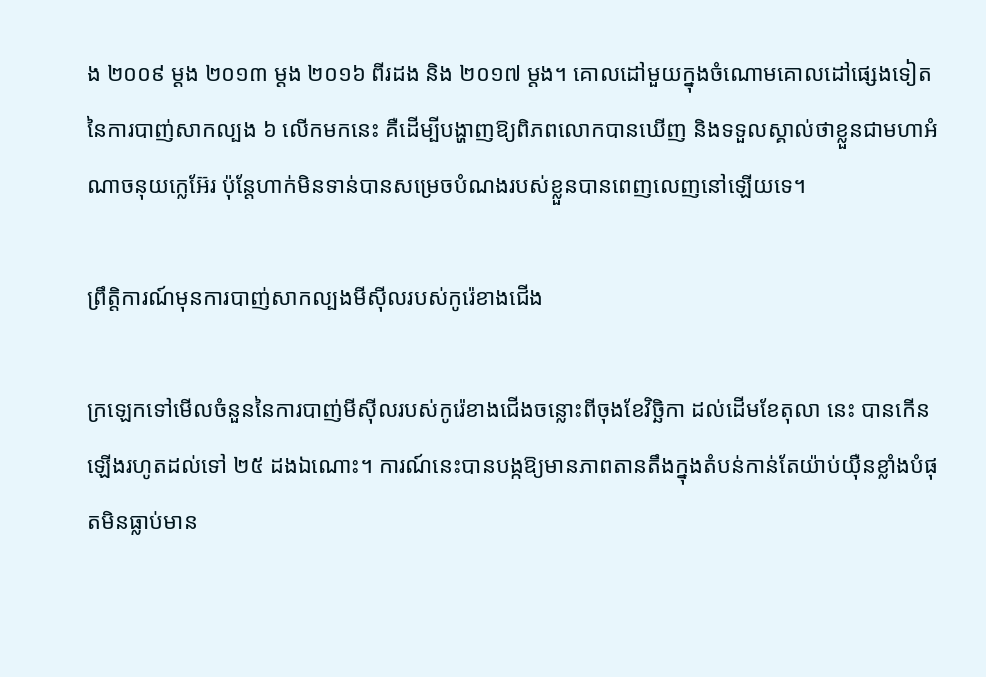ង ២០០៩ ម្ដង ២០១៣ ម្ដង ២០១៦ ពីរដង និង ២០១៧ ម្ដង។ គោលដៅមួយក្នុងចំណោមគោលដៅផ្សេងទៀតនៃការបាញ់សាកល្បង ៦ លើកមកនេះ គឺដើម្បីបង្ហាញឱ្យពិភពលោកបានឃើញ និងទទួលស្គាល់ថាខ្លួនជាមហាអំណាចនុយក្លេអ៊ែរ ប៉ុន្តែហាក់មិនទាន់បានសម្រេចបំណងរបស់ខ្លួនបានពេញលេញនៅឡើយទេ។

ព្រឹត្តិការណ៍មុនការបាញ់សាកល្បងមីស៊ីលរបស់កូរ៉េខាងជើង

ក្រឡេកទៅមើលចំនួននៃការបាញ់មីស៊ីលរបស់កូរ៉េខាងជើងចន្លោះពីចុងខែវិច្ឆិកា ដល់ដើមខែតុលា នេះ បានកើនឡើងរហូតដល់ទៅ ២៥ ដងឯណោះ។ ការណ៍នេះបានបង្កឱ្យមានភាពតានតឹងក្នុងតំបន់កាន់តែយ៉ាប់យ៉ឺនខ្លាំងបំផុតមិនធ្លាប់មាន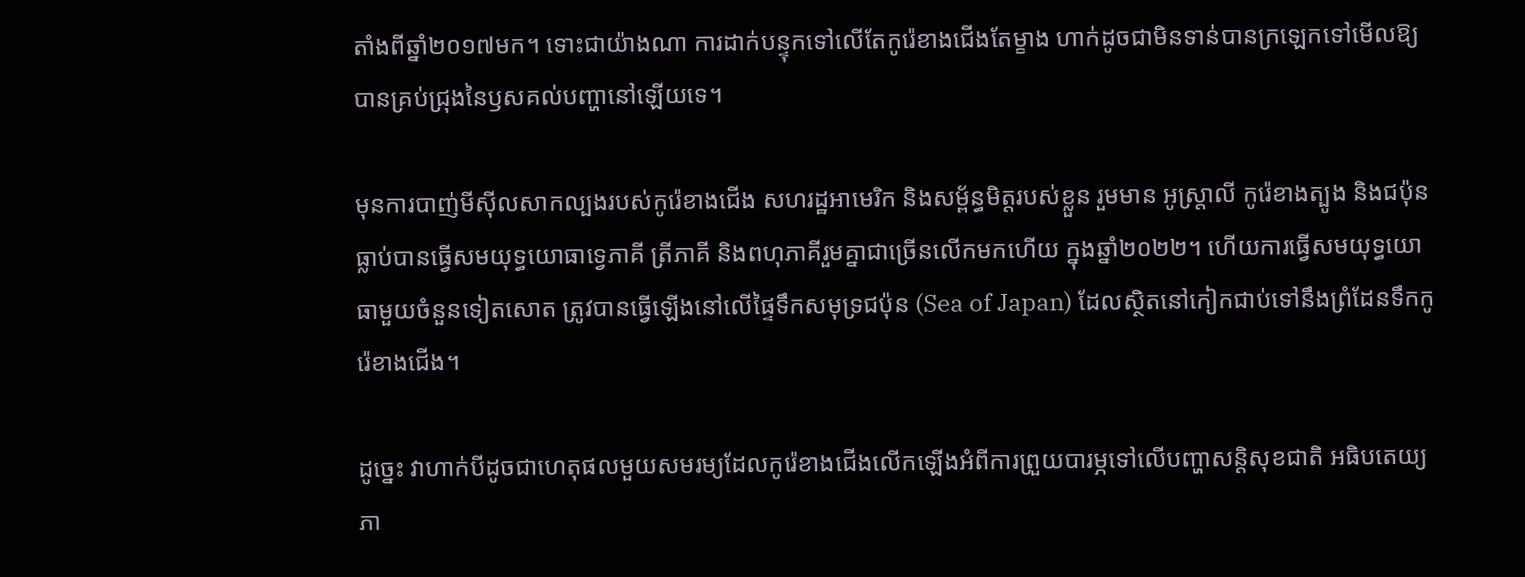តាំងពីឆ្នាំ២០១៧មក។ ទោះជាយ៉ាងណា ការដាក់បន្ទុកទៅលើតែកូរ៉េខាងជើងតែម្ខាង ហាក់ដូចជាមិនទាន់បានក្រឡេកទៅមើលឱ្យបានគ្រប់ជ្រុងនៃឫសគល់បញ្ហានៅឡើយទេ។

មុនការបាញ់មីស៊ីលសាកល្បងរបស់កូរ៉េខាងជើង សហរដ្ឋអាមេរិក និងសម្ព័ន្ធមិត្តរបស់ខ្លួន រួមមាន អូស្ត្រាលី កូរ៉េខាងត្បូង និងជប៉ុន ធ្លាប់បានធ្វើសមយុទ្ធយោធាទ្វេភាគី ត្រីភាគី និងពហុភាគីរួមគ្នាជាច្រើនលើកមកហើយ ក្នុងឆ្នាំ២០២២។ ហើយការធ្វើសមយុទ្ធយោធាមួយចំនួនទៀតសោត ត្រូវបានធ្វើឡើងនៅលើផ្ទៃទឹកសមុទ្រជប៉ុន (Sea of Japan) ដែលស្ថិតនៅកៀកជាប់ទៅនឹងព្រំដែនទឹកកូរ៉េខាងជើង។

ដូច្នេះ វាហាក់បីដូចជាហេតុផលមួយសមរម្យដែលកូរ៉េខាងជើងលើកឡើងអំពីការព្រួយបារម្ភទៅលើបញ្ហាសន្តិសុខជាតិ អធិបតេយ្យភា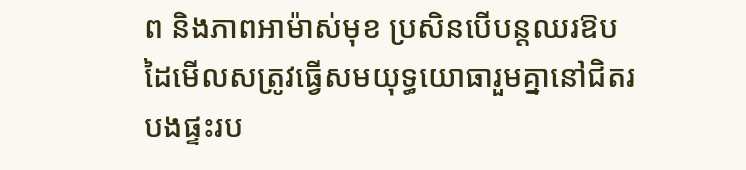ព និងភាពអាម៉ាស់មុខ ប្រសិនបើបន្តឈរឱបដៃមើលសត្រូវធ្វើសមយុទ្ធយោធារួមគ្នានៅជិតរបងផ្ទះរប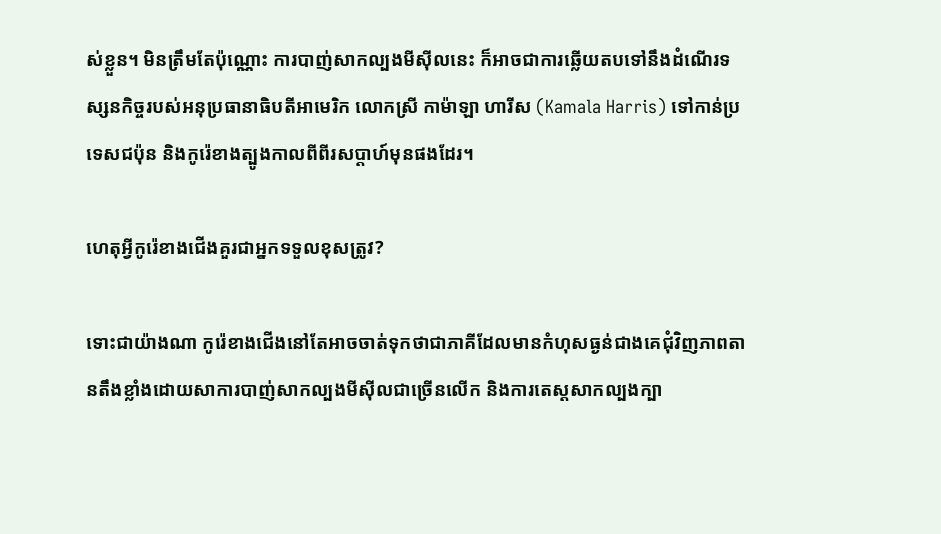ស់ខ្លួន។ មិនត្រឹមតែប៉ុណ្ណោះ ការបាញ់សាកល្បងមីស៊ីលនេះ ក៏អាចជាការឆ្លើយតបទៅនឹងដំណើរទស្សនកិច្ចរបស់អនុប្រធានាធិបតីអាមេរិក លោកស្រី កាម៉ាឡា ហារីស (Kamala Harris) ទៅកាន់ប្រទេសជប៉ុន និងកូរ៉េខាងត្បូងកាលពីពីរសប្តាហ៍មុនផងដែរ។

ហេតុអ្វីកូរ៉េខាងជើងគួរជាអ្នកទទួលខុសត្រូវ?

ទោះជាយ៉ាងណា កូរ៉េខាងជើងនៅតែអាចចាត់ទុកថាជាភាគីដែលមានកំហុសធ្ងន់ជាងគេជុំវិញភាពតានតឹងខ្លាំងដោយសាការបាញ់សាកល្បងមីស៊ីលជាច្រើនលើក និងការតេស្ដសាកល្បងក្បា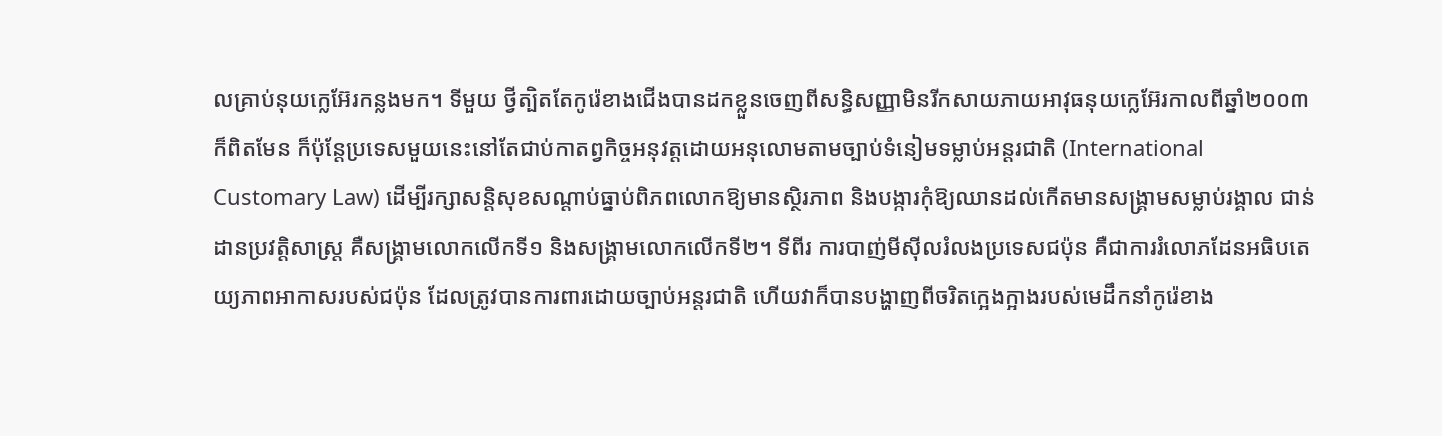លគ្រាប់នុយក្លេអ៊ែរកន្លងមក។ ទីមួយ ថ្វីត្បិតតែកូរ៉េខាងជើងបានដកខ្លួនចេញពីសន្ធិសញ្ញាមិនរីកសាយភាយអាវុធនុយក្លេអ៊ែរកាលពីឆ្នាំ២០០៣ ក៏ពិតមែន ក៏ប៉ុន្តែប្រទេសមួយនេះនៅតែជាប់កាតព្វកិច្ចអនុវត្តដោយអនុលោមតាមច្បាប់ទំនៀមទម្លាប់អន្តរជាតិ (International Customary Law) ដើម្បីរក្សាសន្តិសុខសណ្ដាប់ធ្នាប់ពិភពលោកឱ្យមានស្ថិរភាព និងបង្ការកុំឱ្យឈានដល់កើតមានសង្គ្រាមសម្លាប់រង្គាល ជាន់ដានប្រវត្តិសាស្ត្រ គឺសង្គ្រាមលោកលើកទី១ និងសង្គ្រាមលោកលើកទី២។ ទីពីរ ការបាញ់មីស៊ីលរំលងប្រទេសជប៉ុន គឺជាការរំលោភដែនអធិបតេយ្យភាពអាកាសរបស់ជប៉ុន ដែលត្រូវបានការពារដោយច្បាប់អន្តរជាតិ ហើយវាក៏បានបង្ហាញពីចរិតក្អេងក្អាងរបស់មេដឹកនាំកូរ៉េខាង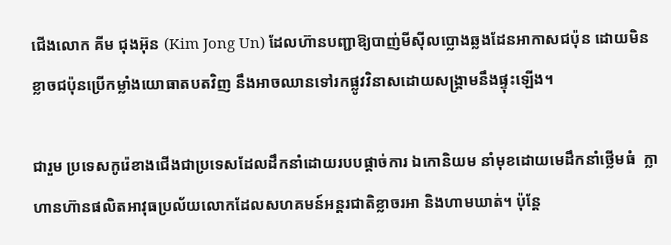ជើងលោក គីម ជុងអ៊ុន (Kim Jong Un) ដែលហ៊ានបញ្ជាឱ្យបាញ់មីស៊ីលប្លោងឆ្លងដែនអាកាសជប៉ុន ដោយមិនខ្លាចជប៉ុនប្រើកម្លាំងយោធាតបតវិញ នឹងអាចឈានទៅរកផ្លូវវិនាសដោយសង្គ្រាមនឹងផ្ទុះឡើង។

ជារួម ប្រទេសកូរ៉េខាងជើងជាប្រទេសដែលដឹកនាំដោយរបបផ្ដាច់ការ ឯកោនិយម នាំមុខដោយមេដឹកនាំថ្លើមធំ  ក្លាហានហ៊ានផលិតអាវុធប្រល័យលោកដែលសហគមន៍អន្តរជាតិខ្លាចរអា និងហាមឃាត់។ ប៉ុន្តែ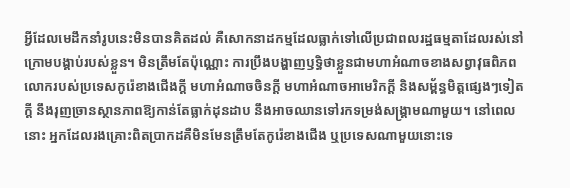អ្វីដែលមេដឹកនាំរូបនេះមិនបានគិតដល់ គឺសោកនាដកម្មដែលធ្លាក់ទៅលើប្រជាពលរដ្ឋធម្មតាដែលរស់នៅក្រោមបង្គាប់របស់ខ្លួន។ មិនត្រឹមតែប៉ុណ្ណោះ ការប្រឹងបង្ហាញឫទ្ធិថាខ្លួនជាមហាអំណាចខាងសព្វាវុធពិភពលោករបស់ប្រទេសកូរ៉េខាងជើងក្ដី មហាអំណាចចិនក្ដី មហាអំណាចអាមេរិកក្ដី និងសម្ព័ន្ធមិត្តផ្សេងៗទៀតក្ដី នឹងរុញច្រានស្ថានភាពឱ្យកាន់តែធ្លាក់ដុនដាប នឹងអាចឈានទៅរកទម្រង់សង្គ្រាមណាមួយ។ នៅពេលនោះ អ្នកដែលរងគ្រោះពិតប្រាកដគឺមិនមែនត្រឹមតែកូរ៉េខាងជើង ឬប្រទេសណាមួយនោះទេ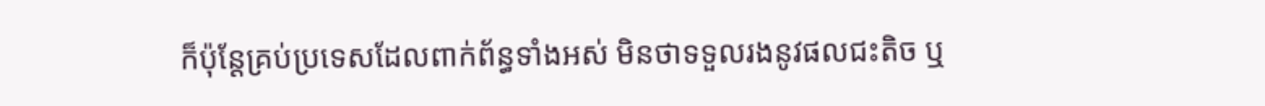ក៏ប៉ុន្តែគ្រប់ប្រទេសដែលពាក់ព័ន្ធទាំងអស់ មិនថាទទួលរងនូវផលជះតិច ឬ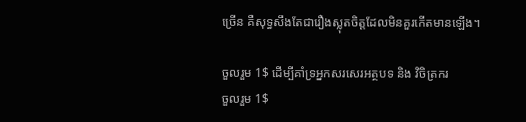ច្រើន គឺសុទ្ធសឹងតែជារឿងស្លុតចិត្តដែលមិនគួរកើតមានឡើង។

ចួលរួម 1$ ដើម្បីគាំទ្រអ្នកសរសេរអត្ថបទ និង វិចិត្រករ
ចួលរួម 1$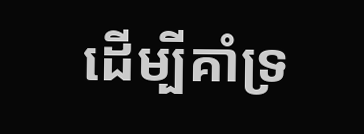ដើម្បីគាំទ្រ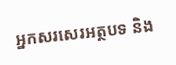អ្នកសរសេរអត្ថបទ និង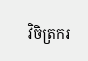វិចិត្រករ